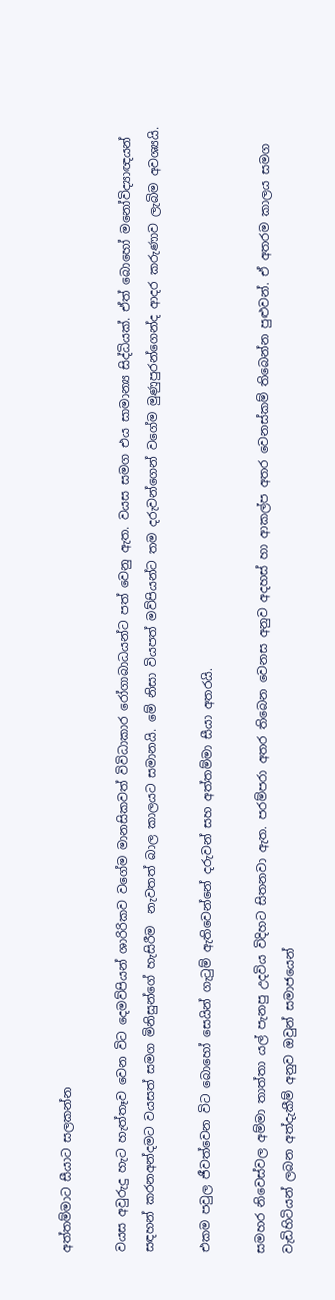අත්තම්මාට සීයාට සලකන්න

වයස අවුරුදු හැට හැත්තෑව වෙන විට දෙමව්පියන් ශාරිරිකව වගේම මානසිකවත් විවිධාකාර රෝගාබාධයන්ට පත් වෙනු ඇත. වයස සමග එය සාමාන්‍ය සිද්ධියක්. ඒත් බොහෝ මනෝවිද්‍යාඥයන් සඳහන් කරනඅන්දමට වයසත් සමග මිනිසුන්ගේ හැසිරීම  නැවතත් බාල කාලයට සමානයි. මේ නිසා වියපත් මව්පියන්ට තම දරුවන්ගෙන් වගේම මුණුපුරන්ගෙන්ද ආදර කරුණාව ලැබිම අවශ්‍යයි.

එකම පවුල ජීවත්වෙන විට බොහෝ සෙයින් ගැටුම් ඇතිවෙන්නේ දරුවන් සහ අත්තම්මා සීයා අතරයි.

සමහර නිවෙස්වල අම්මා තාත්තා යල් පැනපු උදවිය විදිහට සිතනවා ඇත. පරම්පරා අතර තිබෙන වෙනස අනුව අදහස් හා ආකල්ප අතර වෙනස්කම් තිබෙන්න පුළුවන්. ඒ අතරම කාලය සමග වැඩිහිටියන් ලබන අත්දැකීම් අනුව ඔවුන් සමාජයෙන්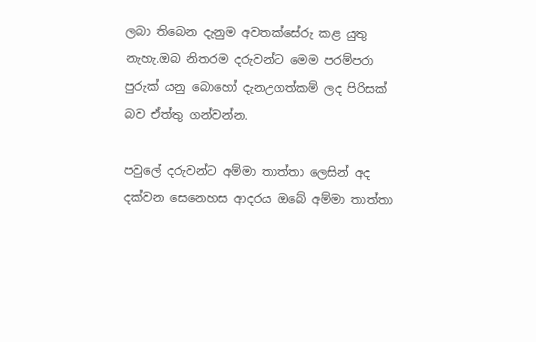ලබා තිබෙන දැනුම අවතක්සේරු කළ යුතු නැහැ.ඔබ නිතරම දරුවන්ට මෙම පරම්පරා පුරුක් යනු බොහෝ දැනඋගත්කම් ලද පිරිසක් බව ඒත්තු ගන්වන්න.

පවුලේ දරුවන්ට අම්මා තාත්තා ලෙසින් අද දක්වන සෙනෙහස ආදරය ඔබේ අම්මා තාත්තා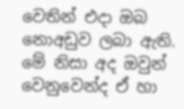වෙතින් එදා ඔබ නොඅඩුව ලබා ඇති. මේ නිසා අද ඔවුන් වෙනුවෙන්ද ඒ හා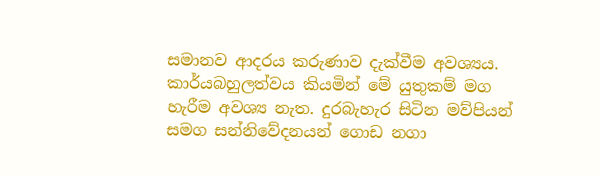සමානව ආදරය කරුණාව දැක්වීම අවශ්‍යය. කාර්යබහුලත්වය කියමින් මේ යුතුකම් මග හැරීම අවශ්‍ය නැත. දුරබැහැර සිටින මව්පියන් සමග සන්නිවේදනයන් ගොඩ නගා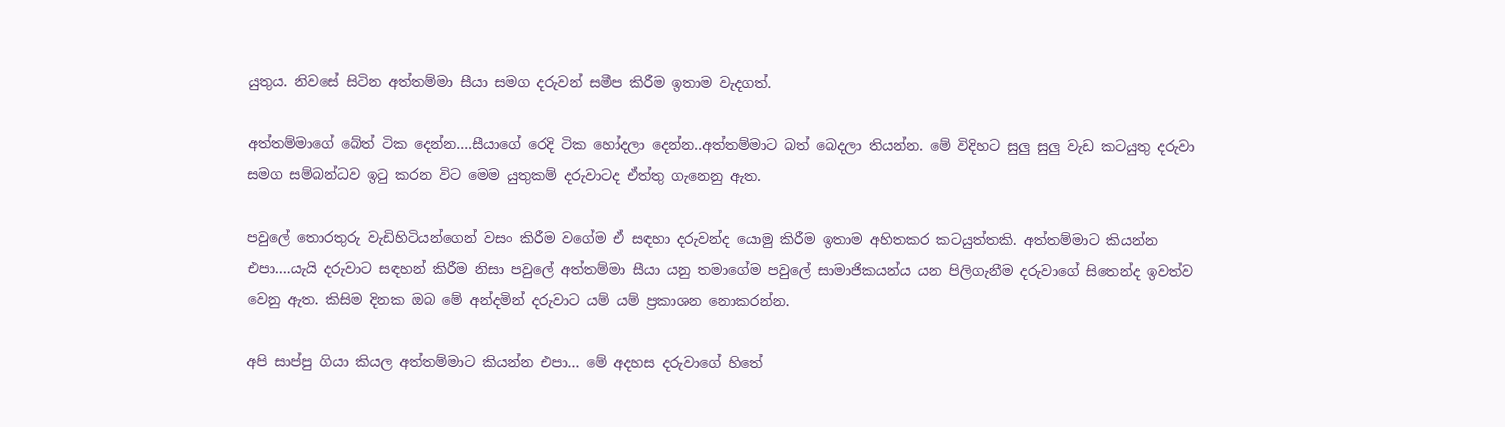යුතුය. නිවසේ සිටින අත්තම්මා සීයා සමග දරුවන් සමීප කිරීම ඉතාම වැදගත්.

අත්තම්මාගේ බේත් ටික දෙන්න….සීයාගේ රෙදි ටික හෝදලා දෙන්න..අත්තම්මාට බත් බෙදලා තියන්න. මේ විදිහට සුලු සුලු වැඩ කටයුතු දරුවා සමග සම්බන්ධව ඉටු කරන විට මෙම යුතුකම් දරුවාටද ඒත්තු ගැනෙනු ඇත.

පවුලේ තොරතුරු වැඩිහිටියන්ගෙන් වසං කිරීම වගේම ඒ සඳහා දරුවන්ද යොමු කිරීම ඉතාම අහිතකර කටයුත්තකි. අත්තම්මාට කියන්න එපා….යැයි දරුවාට සඳහන් කිරීම නිසා පවුලේ අත්තම්මා සීයා යනු තමාගේම පවුලේ සාමාජිකයන්ය යන පිලිගැනීම දරුවාගේ සිතෙන්ද ඉවත්ව වෙනු ඇත. කිසිම දිනක ඔබ මේ අන්දමින් දරුවාට යම් යම් ප්‍රකාශන නොකරන්න.

අපි සාප්පු ගියා කියල අත්තම්මාට කියන්න එපා… මේ අදහස දරුවාගේ හිතේ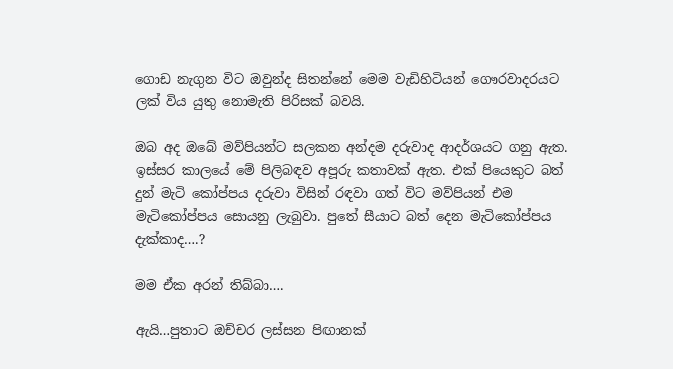ගොඩ නැගුන විට ඔවුන්ද සිතන්නේ මෙම වැඩිහිටියන් ගෞරවාදරයට ලක් විය යුතු නොමැති පිරිසක් බවයි.

ඔබ අද ඔබේ මව්පියන්ට සලකන අන්දම දරුවාද ආදර්ශයට ගනු ඇත. ඉස්සර කාලයේ මේ පිලිබඳව අපූරු කතාවක් ඇත. එක් පියෙකුට බත් දුන් මැටි කෝප්පය දරුවා විසින් රඳවා ගත් විට මව්පියන් එම මැටිකෝප්පය සොයනු ලැබුවා. පුතේ සීයාට බත් දෙන මැටිකෝප්පය දැක්කාද….?

මම ඒක අරන් තිබ්බා….

ඇයි…පුතාට ඔච්චර ලස්සන පිඟානක්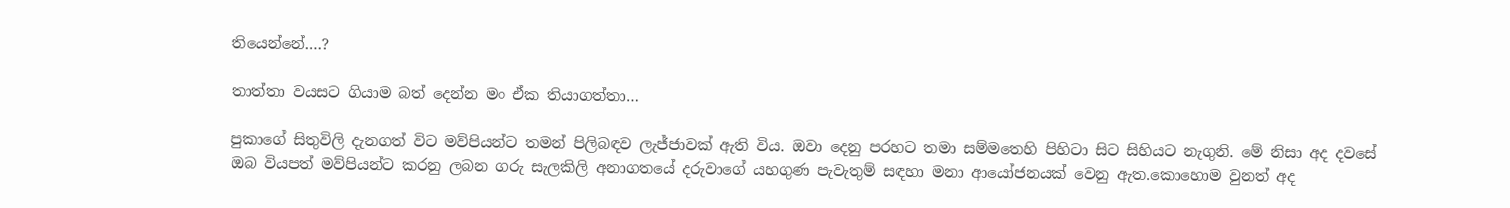තියෙන්නේ….?

තාත්තා වයසට ගියාම බත් දෙන්න මං ඒක තියාගත්තා…

පුකාගේ සිතුවිලි දැනගත් විට මව්පියන්ට තමන් පිලිබඳව ලැජ්ජාවක් ඇති විය. ඔවා දෙනු පරහට තමා සම්මතෙහි පිහිටා සිට සිහියට නැගුනි. මේ නිසා අද දවසේ ඔබ‍ වියපත් මව්පියන්ට කරනු ලබන ගරු සැලකිලි අනාගතයේ දරුවාගේ යහගුණ පැවැතුම් සඳහා මනා ආයෝජනයක් වෙනු ඇත.කොහොම වුනත් අද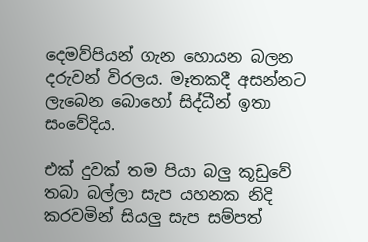දෙමව්පියන් ගැන හොයන බලන දරුවන් විරලය. මෑතකදී අසන්නට ලැබෙන බොහෝ සිද්ධීන් ඉතා සංවේදිය.

එක් දුවක් තම පියා බලු කූඩුවේ තබා බල්ලා සැප යහනක නිදි කරවමින් සියලු සැප සම්පත්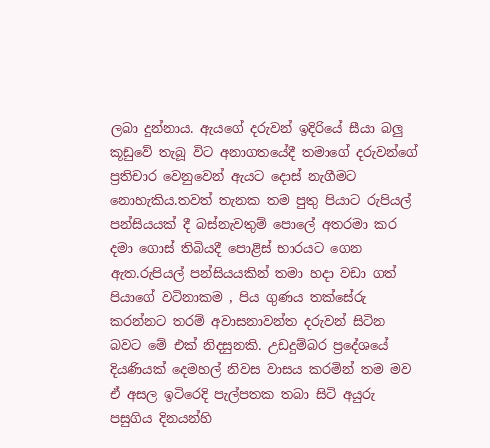ලබා ‍දුන්නාය. ඇයගේ දරුවන් ඉදිරියේ සීයා බලු කූඩුවේ තැබූ විට අනාගතයේදී ‍තමාගේ දරුවන්ගේ ප්‍රතිචාර වෙනුවෙන් ඇයට දොස් නැගීමට නොහැකිය.තවත් තැනක තම පුතු පියාට රුපියල් පන්සියයක් දී බස්නැවතුම් පොලේ අතරමා කර දමා ගොස් තිබියදී පොළිස් භාරයට ගෙන ඇත.රුපියල් පන්සියයකින් තමා හදා වඩා ගත් පියාගේ වටිනාකම , පිය ගුණය තක්සේරු කරන්නට තරම් අවාසනාවන්ත දරුවන් සිටින බවට මේ එක් නිදසුනකි. උඩදුම්බර ප්‍රදේශයේ දියණියක් දෙමහල් නිවස වාසය කරමින් තම මව ඒ අසල ඉටිරෙදි පැල්පතක තබා සිටි අයුරු පසුගිය දිනයන්හි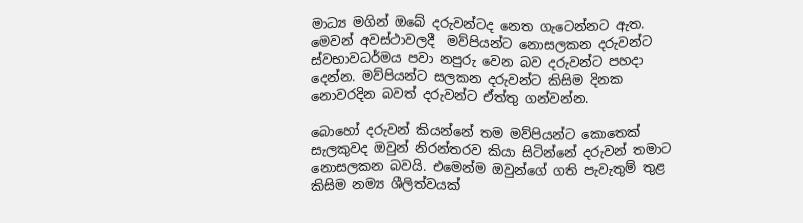මාධ්‍ය මගින් ඔබේ දරුවන්ටද නෙත ගැටෙන්නට ඇත. මෙවන් අවස්ථාවලදී  මව්පියන්ට නොසලකන දරුවන්ට ස්වභාවධර්මය පවා නපුරු වෙන බව දරුවන්ට පහදා දෙන්න. මව්පියන්ට සලකන දරුවන්ට කිසිම දිනක නොවරදින බවත් දරුවන්ට ඒත්තු ගන්වන්න.

බොහෝ දරුවන් කියන්නේ තම මව්පියන්ට කොතෙක් සැලකුවද ඔවුන් නිරන්තරව කියා සිටින්නේ දරුවන් තමාට නොසලකන බවයි. එමෙන්ම ඔවුන්ගේ ගති පැවැතුම් තුළ කිසිම නම්‍ය ශීලිත්වයක්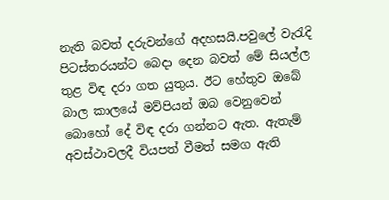නැති බවත් දරුවන්ගේ අදහසයි.පවුලේ වැරැදි පිටස්තරයන්ට බෙදා දෙන බවත් මේ සියල්ල තුළ විඳ දරා ගත යුතුය. ඊට හේතුව ඔබේ බාල කාලයේ මව්පියන් ඔබ වෙනුවෙන් බොහෝ දේ විඳ දරා ගන්නට ඇත. ඇතැම් අවස්ථාවලදී වියපත් වීමත් සමග ඇති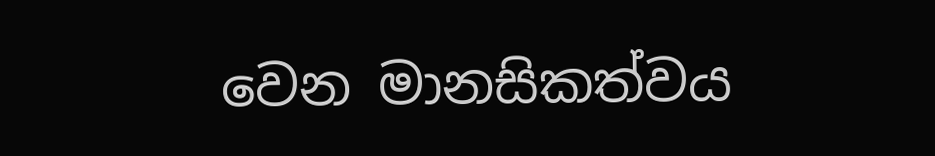වෙන මානසිකත්වය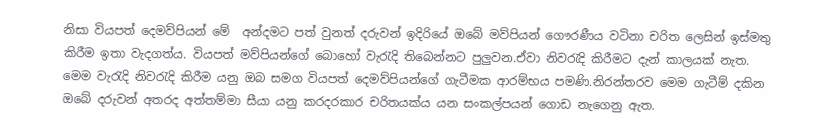නිසා වියපත් දෙමව්පියන් මේ  අන්දමට පත් වුනත් දරුවන් ඉදිරියේ ඔබේ මව්පියන් ගෞරණීය වටිනා චරිත ලෙසින් ඉස්මතු කිරීම ඉතා වැදගත්ය. වියපත් මව්පියන්ගේ බොහෝ වැරැදි තිබෙන්නට පුලුවන.ඒවා නිවරැදි කිරීමට දැන් කාලයක් නැත. මෙම වැරැදි නිවරැදි කිරීම යනු ඔබ සමග වියපත් දෙමව්පියන්ගේ ගැටීමක ආරම්භය පමණි.නිරන්තරව මෙම ගැටීම් දකින ඔබේ දරුවන් අතරද අත්තම්මා සීයා යනු කරදරකාර චරිතයක්ය යන සංකල්පයන් ගොඩ නැගෙනු ඇත.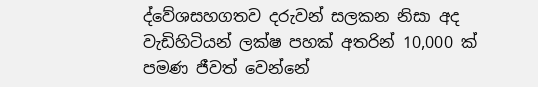ද්වේශසහගතව දරුවන් සලකන නිසා අද වැඩිහිටියන් ලක්ෂ පහක් අතරින් 10,000 ක් පමණ ජීවත් වෙන්නේ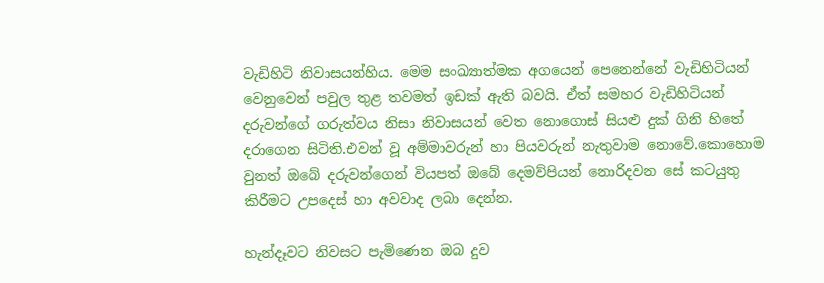වැඩිහිටි නිවාසයන්හිය. මෙම සංඛ්‍යාත්මක අගයෙන් පෙනෙන්නේ වැඩිහිටියන් වෙනුවෙන් පවුල තුළ තවමත් ඉඩක් ඇති බවයි. ඒත් සමහර වැඩිහිටියන් දරුවන්ගේ ගරුත්වය නිසා නිවාසයන් වෙත නොගොස් සියළු දුක් ගිනි හිතේ දරාගෙන සිටිති.එවන් වූ අම්මාවරුන් හා පියවරුන් නැතුවාම නොවේ.කොහොම වුනත් ඔබේ දරුවන්ගෙන් වියපත් ඔබේ දෙමව්පියන් නොරිදවන සේ කටයුතු කිරීමට උපදෙස් හා අවවාද ලබා දෙන්න.

හැන්දෑවට නිවසට පැමිණෙන ඔබ දුව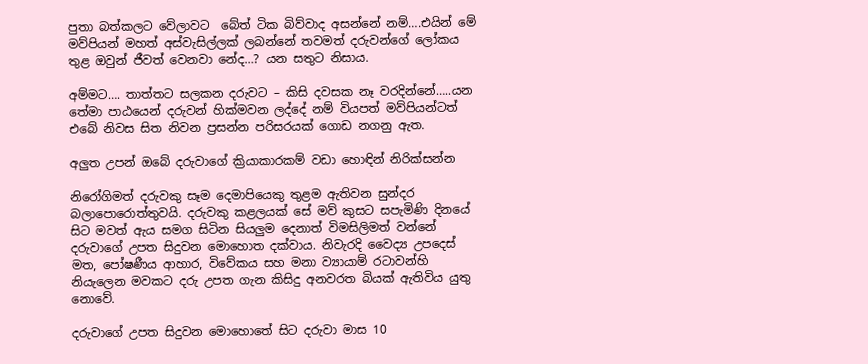පුතා බත්කලට වේලාවට  බේත් ටික බිව්ව‍ාද අසන්නේ නම්….එයින් මේ මව්පියන් මහත් අස්වැසිල්ලක් ලබන්නේ තවමත් දරුවන්ගේ ලෝකය තුළ ඔවුන් ජීවත් වෙනවා නේද…? යන සතුට නිසාය.

අම්මට…. තාත්තට සලකන දරුවට – කිසි දවසක නෑ වරදින්නේ…..යන තේමා පාඨයෙන් දරුවන් හික්මවන ලද්දේ නම් වියපත් මව්පියන්ටත් එබේ නිවස සිත නිවන ප්‍රසන්න පරිසරයක් ගොඩ නගනු ඇත.

අලුත උපන් ඔබේ දරුවාගේ ක්‍රියාකාරකම් වඩා හොඳින් නිරික්සන්න

නිරෝගිමත් දරුවකු සෑම දෙමාපියෙකු තුළම ඇතිවන සුන්දර බලාපොරොත්තුවයි. දරුවකු කළලයක් සේ මව් කුසට සපැමිණි දිනයේ සිට මවත් ඇය සමග සිටින සියලුම දෙනාත් විමසිලිමත් වන්නේ දරුවාගේ උපත සිදුවන මොහොත දක්වාය. නිවැරදි වෛද්‍ය උපදෙස් මත, පෝෂණීය ආහාර, විවේකය සහ මනා ව්‍යායාම් රටාවන්හි නියැලෙන මවකට දරු උපත ගැන කිසිදු අනවරත බියක් ඇතිවිය යුතු නොවේ.

දරුවාගේ උපත සිදුවන මොහොතේ සිට දරුවා මාස 10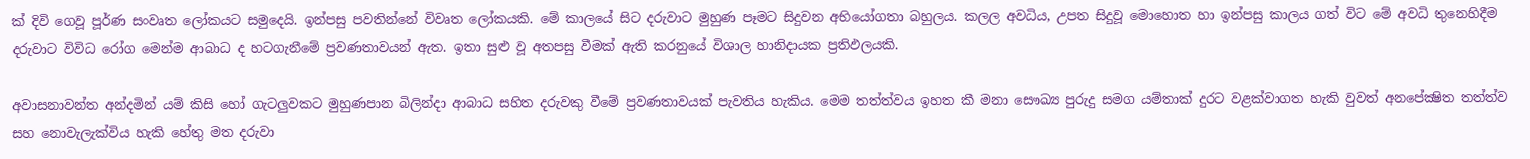ක් දිවි ගෙවූ පූර්ණ සංවෘත ලෝකයට සමුදෙයි. ඉන්පසු පවතින්නේ විවෘත ලෝකයකි. මේ කාලයේ සිට දරුවාට මුහුණ පෑමට සිදුවන අභියෝගතා බහුලය. කලල අවධිය, උපත සිදුවූ මොහොත හා ඉන්පසු කාලය ගත් විට මේ අවධි තුනෙහිදීම දරුවාට විවිධ රෝග මෙන්ම ආබාධ ද හටගැනීමේ ප්‍රවණතාවයන් ඇත. ඉතා සුළු වූ අතපසු වීමක් ඇති කරනුයේ විශාල හානිදායක ප්‍රතිඵලයකි.

අවාසනාවන්ත අන්දමින් යම් කිසි හෝ ගැටලුවකට මුහුණපාන බිලින්දා ආබාධ සහිත දරුවකු වීමේ ප්‍රවණතාවයක් පැවතිය හැකිය. මෙම තත්ත්වය ඉහත කී මනා සෞඛ්‍ය පුරුදු සමග යම්තාක් දුරට වළක්වාගත හැකි වුවත් අනපේක්‍ෂිත තත්ත්ව සහ නොවැලැක්විය හැකි හේතු මත දරුවා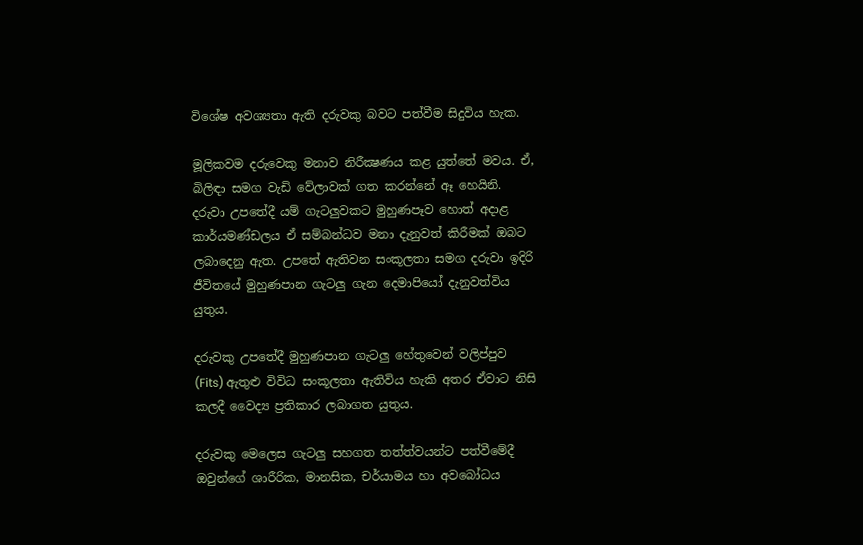විශේෂ අවශ්‍යතා ඇති දරුවකු බවට පත්වීම සිදුවිය හැක.

මූලිකවම දරුවෙකු මනාව නිරීක්‍ෂණය කළ යුත්තේ මවය. ඒ, බිලිඳා සමග වැඩි වේලාවක් ගත කරන්නේ ඈ හෙයිනි. දරුවා උපතේදී යම් ගැටලුවකට මුහුණපෑව හොත් අදාළ කාර්යමණ්ඩලය ඒ සම්බන්ධව මනා දැනුවත් කිරීමක් ඔබට ලබාදෙනු ඇත. උපතේ ඇතිවන සංකූලතා සමග දරුවා ඉදිරි ජීවිතයේ මුහුණපාන ගැටලු ගැන දෙමාපියෝ දැනුවත්විය යුතුය.

දරුවකු උපතේදී මුහුණපාන ගැටලු හේතුවෙන් වලිප්පුව (Fits) ඇතුළු විවිධ සංකූලතා ඇතිවිය හැකි අතර ඒවාට නිසි කලදී වෛද්‍ය ප්‍රතිකාර ලබාගත යුතුය.

දරුවකු මෙලෙස ගැටලු සහගත තත්ත්වයන්ට පත්වීමේදී ඔවුන්ගේ ශාරීරික, මානසික, චර්යාමය හා අවබෝධය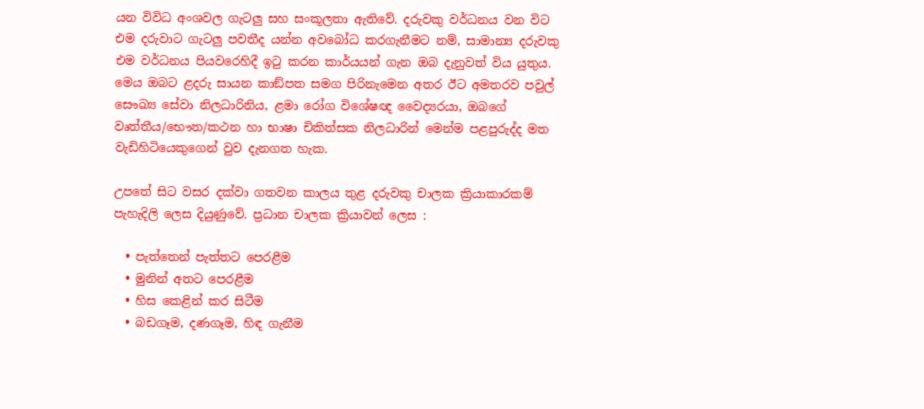යන විවිධ අංශවල ගැටලු සහ සංකූලතා ඇතිවේ. දරුවකු වර්ධනය වන විට එම දරුවාට ගැටලු පවතීද යන්න අවබෝධ කරගැනීමට නම්, සාමාන්‍ය දරුවකු එම වර්ධනය පියවරෙහිදී ඉටු කරන කාර්යයන් ගැන ඔබ දැනුවත් විය යුතුය. මෙය ඔබට ළදරු සායන කාඞ්පත සමග පිරිනැමෙන අතර ඊට අමතරව පවුල් සෞඛ්‍ය සේවා නිලධාරිනිය, ළමා රෝග විශේෂඥ වෛද්‍යරයා, ඔබගේ වෘත්තීය/භෞත/කථන හා භාෂා චිකිත්සක නිලධාරින් මෙන්ම පළපුරුද්ද මත වැඩිහිටියෙකුගෙන් වුව දැනගත හැක.

උපතේ සිට වසර දක්වා ගතවන කාලය තුළ දරුවකු චාලක ක්‍රියාකාරකම් පැහැදිලි ලෙස දියුණුවේ. ප්‍රධාන චාලක ක්‍රියාවන් ලෙස :

  • පැත්තෙන් පැත්තට පෙරළීම
  • මුනින් අතට පෙරළීම
  • හිස කෙළින් කර සිටීම
  • බඩගෑම, දණගෑම, හිඳ ගැනීම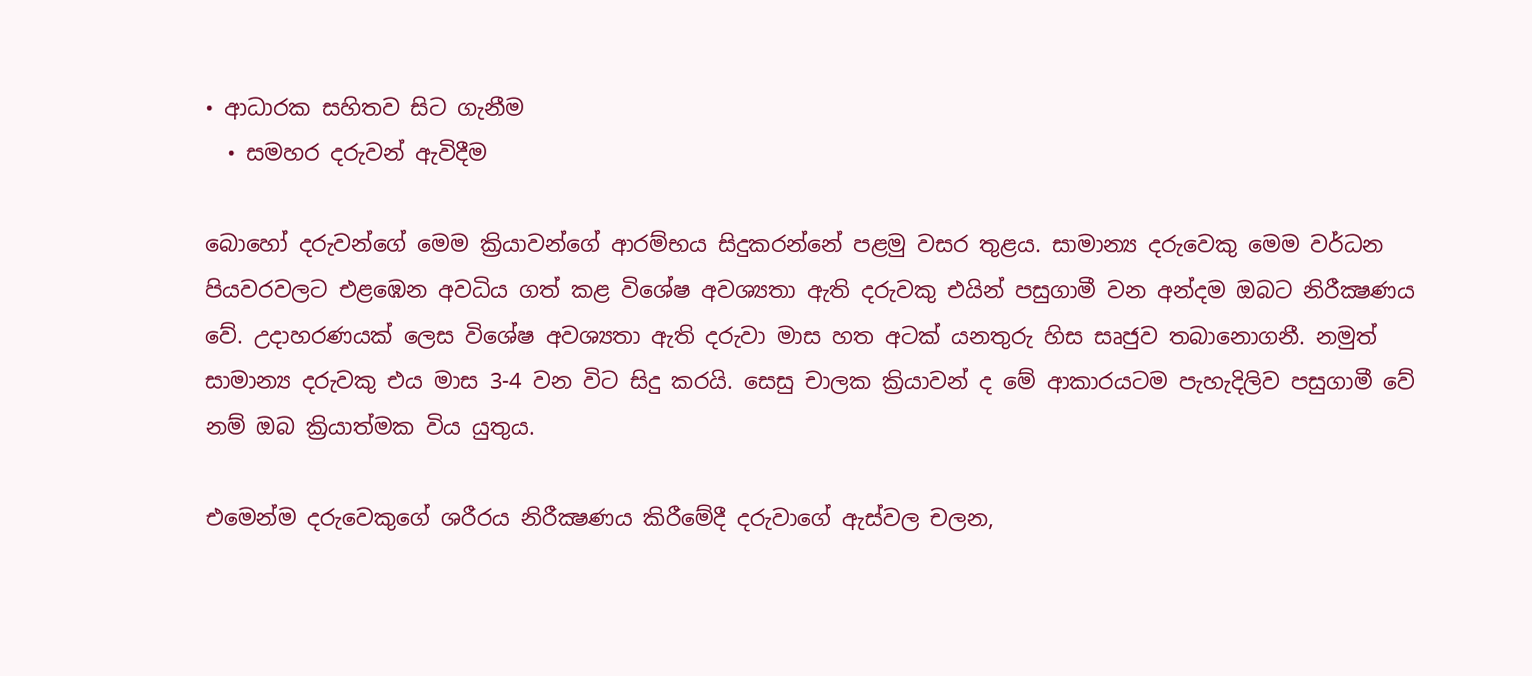• ආධාරක සහිතව සිට ගැනීම
  • සමහර දරුවන් ඇවිදීම

බොහෝ දරුවන්ගේ මෙම ක්‍රියාවන්ගේ ආරම්භය සිදුකරන්නේ පළමු වසර තුළය. සාමාන්‍ය දරුවෙකු මෙම වර්ධන පියවරවලට එළඹෙන අවධිය ගත් කළ විශේෂ අවශ්‍යතා ඇති දරුවකු එයින් පසුගාමී වන අන්දම ඔබට නිරීක්‍ෂණය වේ. උදාහරණයක් ලෙස විශේෂ අවශ්‍යතා ඇති දරුවා මාස හත අටක් යනතුරු හිස සෘජුව තබානොගනී. නමුත් සාමාන්‍ය දරුවකු එය මාස 3-4 වන විට සිදු කරයි. සෙසු චාලක ක්‍රියාවන් ද මේ ආකාරයටම පැහැදිලිව පසුගාමී වේ නම් ඔබ ක්‍රියාත්මක විය යුතුය.

එමෙන්ම දරුවෙකුගේ ශරීරය නිරීක්‍ෂණය කිරීමේදී දරුවාගේ ඇස්වල චලන,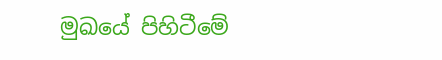මුඛයේ පිහිටීමේ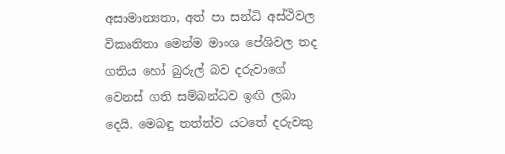අසාමාන්‍යතා, අත් පා සන්ධි අස්ථිවල විකෘතිතා මෙන්ම මාංශ පේශිවල තද ගතිය හෝ බුරුල් බව දරුවාගේ වෙනස් ගති සම්බන්ධව ඉඟි ලබා දෙයි. මෙබඳු තත්ත්ව යටතේ දරුවකු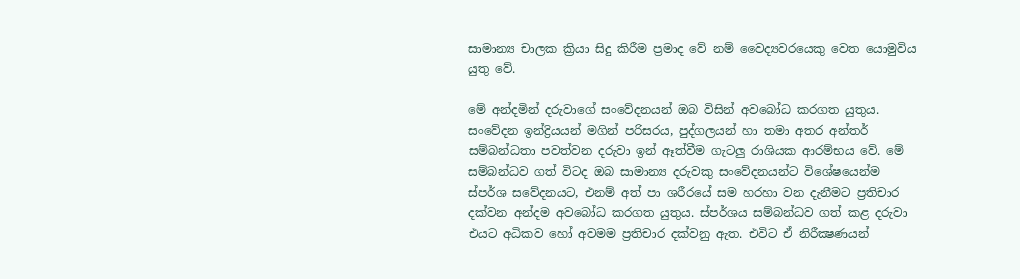සාමාන්‍ය චාලක ක්‍රියා සිදු කිරීම ප්‍රමාද වේ නම් වෛද්‍යවරයෙකු වෙත යොමුවිය යුතු වේ.

මේ අන්දමින් දරුවාගේ සංවේදනයන් ඔබ විසින් අවබෝධ කරගත යුතුය. සංවේදන ඉන්ද්‍රියයන් මගින් පරිසරය, පුද්ගලයන් හා තමා අතර අන්තර් සම්බන්ධතා පවත්වන දරුවා ඉන් ඈත්වීම ගැටලු රාශියක ආරම්භය වේ. මේ සම්බන්ධව ගත් විටද ඔබ සාමාන්‍ය දරුවකු සංවේදනයන්ට විශේෂයෙන්ම ස්පර්ශ සවේදනයට, එනම් අත් පා ශරීරයේ සම හරහා වන දැනීමට ප්‍රතිචාර දක්වන අන්දම අවබෝධ කරගත යුතුය. ස්පර්ශය සම්බන්ධව ගත් කළ දරුවා එයට අධිකව හෝ අවමම ප්‍රතිචාර දක්වනු ඇත. එවිට ඒ නිරීක්‍ෂණයන්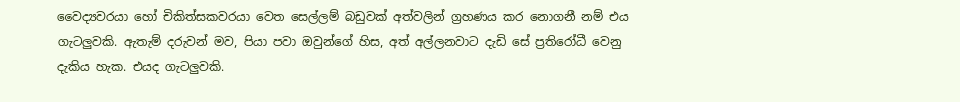වෛද්‍යවරයා හෝ චිකිත්සකවරයා වෙත සෙල්ලම් බඩුවක් අත්වලින් ග්‍රහණය කර නොගනී නම් එය ගැටලුවකි. ඇතැම් දරුවන් මව, පියා පවා ඔවුන්ගේ හිස, අත් අල්ලනවාට දැඩි සේ ප්‍රතිරෝධී වෙනු දැකිය හැක. එයද ගැටලුවකි.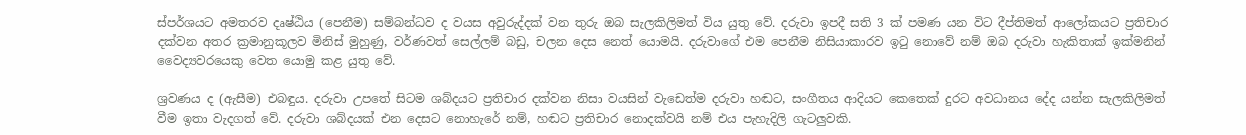ස්පර්ශයට අමතරව දෘෂ්ඨිය (පෙනීම) සම්බන්ධව ද වයස අවුරුද්දක් වන තුරු ඔබ සැලකිලිමත් විය යුතු වේ. දරුවා ඉපදී සති 3 ක් පමණ යන විට දීප්තිමත් ආලෝකයට ප්‍රතිචාර දක්වන අතර ක්‍රමානුකූලව මිනිස් මුහුණු, වර්ණවත් සෙල්ලම් බඩු, චලන දෙස නෙත් යොමයි. දරුවාගේ එම පෙනීම නිසියාකාරව ඉටු නොවේ නම් ඔබ දරුවා හැකිතාක් ඉක්මනින් වෛද්‍යවරයෙකු වෙත යොමු කළ යුතු වේ.

ශ්‍රවණය ද (ඇසීම) එබඳුය. දරුවා උපතේ සිටම ශබ්දයට ප්‍රතිචාර දක්වන නිසා වයසින් වැඩෙත්ම දරුවා හඬට, සංගීතය ආදියට කෙතෙක් දුරට අවධානය දේද යන්න සැලකිලිමත් වීම ඉතා වැදගත් වේ. දරුවා ශබ්දයක් එන දෙසට නොහැරේ නම්, හඬට ප්‍රතිචාර නොදක්වයි නම් එය පැහැදිලි ගැටලුවකි.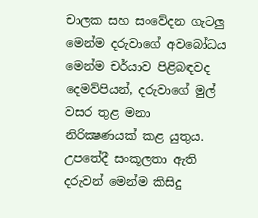චාලක සහ සංවේදන ගැටලු මෙන්ම දරුවාගේ අවබෝධය මෙන්ම චර්යාව පිළිබඳවද දෙමව්පියන්, දරුවාගේ මුල් වසර තුළ මනා නිරික්‍ෂණයක් කළ යුතුය. උපතේදී සංකූලතා ඇති දරුවන් මෙන්ම කිසිදු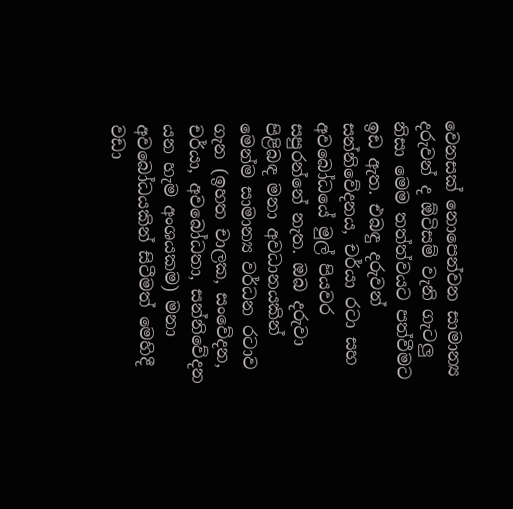වෙනසක් නොපෙන්වන සාමාන්‍ය දරුවන් ද ඕටිසම් වැනි ගැටලු නිසා මෙම තත්ත්වයට පත්වීමට ඉඩ ඇත. එබඳු දරුවන් සන්නිවේදනය, චර්යා රටා සහ අවබෝධයේ මුල් පියවර සපුරන්නේ නැත. ඔබ දරුවා පිළිබඳ මනා අවධානයකින් මෙන්ම සාමාන්‍ය වර්ධන රටාව ගැන (ඉහත චාලක, සංවේදන, චර්යා, අවබෝධතා, සන්නිවේදන යන හැම අංශයකම) මනා අවබෝධයකින් සිටීමත් මෙහිදී වඩා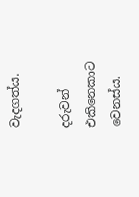වැදගත්ය.

දරුවන් එකිනෙකාට වෙනස්ය.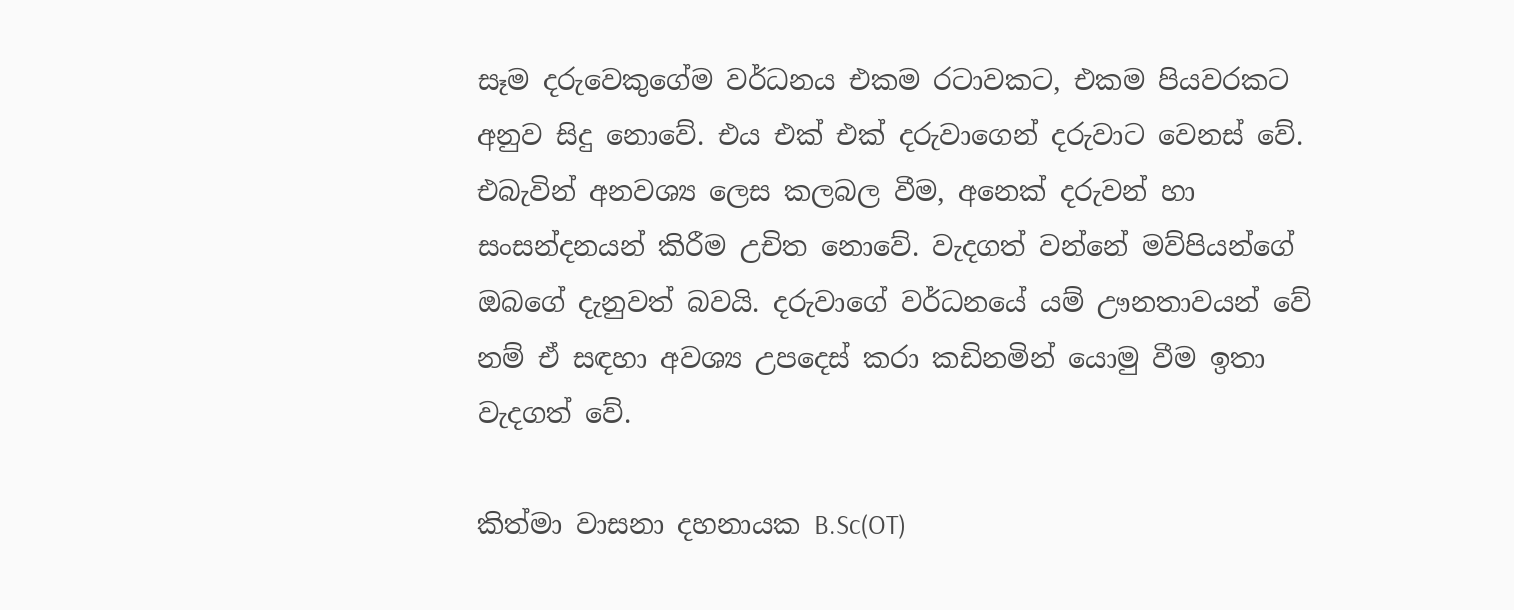සෑම දරුවෙකුගේම වර්ධනය එකම රටාවකට, එකම පියවරකට අනුව සිදු නොවේ. එය එක් එක් දරුවාගෙන් දරුවාට වෙනස් වේ. එබැවින් අනවශ්‍ය ලෙස කලබල වීම, අනෙක් දරුවන් හා සංසන්දනයන් කිරීම උචිත නොවේ. වැදගත් වන්නේ මව්පියන්ගේ ඔබගේ දැනුවත් බවයි. දරුවාගේ වර්ධනයේ යම් ඌනතාවයන් වේ නම් ඒ සඳහා අවශ්‍ය උපදෙස් කරා කඩිනමින් යොමු වීම ඉතා වැදගත් වේ.

කිත්මා වාසනා දහනායක B.Sc(OT)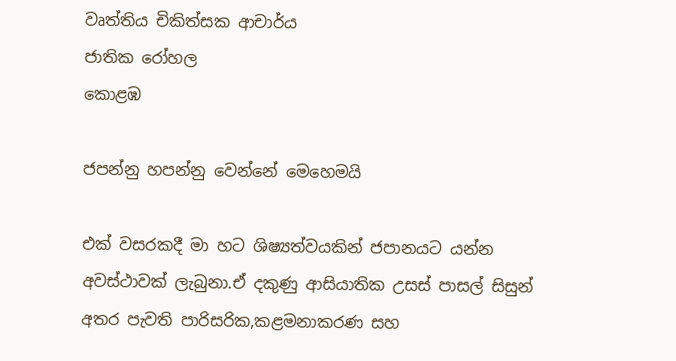වෘත්තිය චිකිත්සක ආචාර්ය
ජාතික රෝහල
කොළඹ

ජපන්නු හපන්නු වෙන්නේ මෙහෙමයි

එක් වසරකදී මා හට ශිෂ්‍යත්වයකින් ජපානයට යන්න අවස්ථාවක් ලැබුනා.ඒ දකුණු ආසියාතික උසස් පාසල් සිසුන් අතර පැවති පාරිසරික,කළමනාකරණ සහ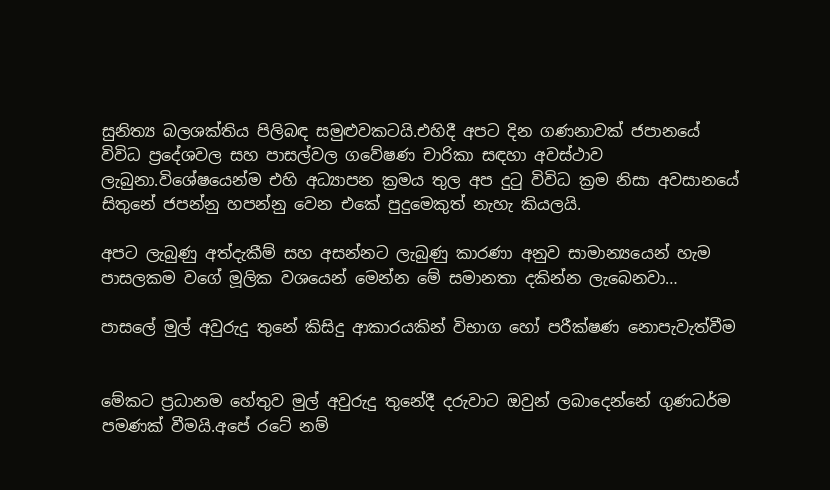සුනිත්‍ය බලශක්තිය පිලිබඳ සමුළුවකටයි.එහිදී අපට දින ගණනාවක් ජපානයේ විවිධ ප්‍රදේශවල සහ පාසල්වල ගවේෂණ චාරිකා සඳහා අවස්ථාව ලැබුනා.විශේෂයෙන්ම එහි අධ්‍යාපන ක්‍රමය තුල අප දුටු විවිධ ක්‍රම නිසා අවසානයේ සිතුනේ ජපන්නු හපන්නු වෙන එකේ පුදුමෙකුත් නැහැ කියලයි.

අපට ලැබුණු අත්දැකීම් සහ අසන්නට ලැබුණු කාරණා අනුව සාමාන්‍යයෙන් හැම පාසලකම වගේ මූලික වශයෙන් මෙන්න මේ සමානතා දකින්න ලැබෙනවා…

පාසලේ මුල් අවුරුදු තුනේ කිසිදු ආකාරයකින් විභාග හෝ පරීක්ෂණ නොපැවැත්වීම


මේකට ප්‍රධානම හේතුව මුල් අවුරුදු තුනේදී දරුවාට ඔවුන් ලබාදෙන්නේ ගුණධර්ම පමණක් වීමයි.අපේ රටේ නම්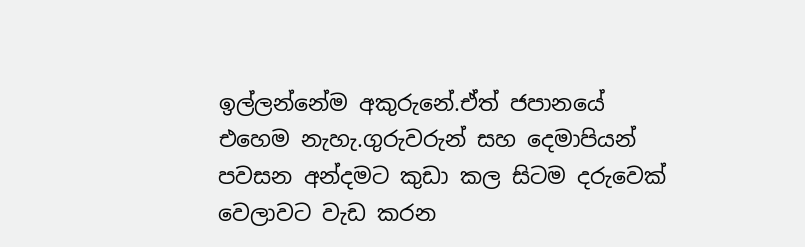ඉල්ලන්නේම අකුරුනේ.ඒත් ජපානයේ එහෙම නැහැ.ගුරුවරුන් සහ දෙමාපියන් පවසන අන්දමට කුඩා කල සිටම දරුවෙක් වෙලාවට වැඩ කරන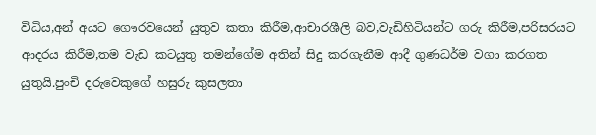විධිය,අන් අයට ගෞරවයෙන් යුතුව කතා කිරීම,ආචාරශීලි බව,වැඩිහිටියන්ට ගරු කිරීම,පරිසරයට ආදරය කිරීම,තම වැඩ කටයුතු තමන්ගේම අතින් සිදු කරගැනීම ආදී ගුණධර්ම වගා කරගත යුතුයි.පුංචි දරුවෙකුගේ හසුරු කුසලතා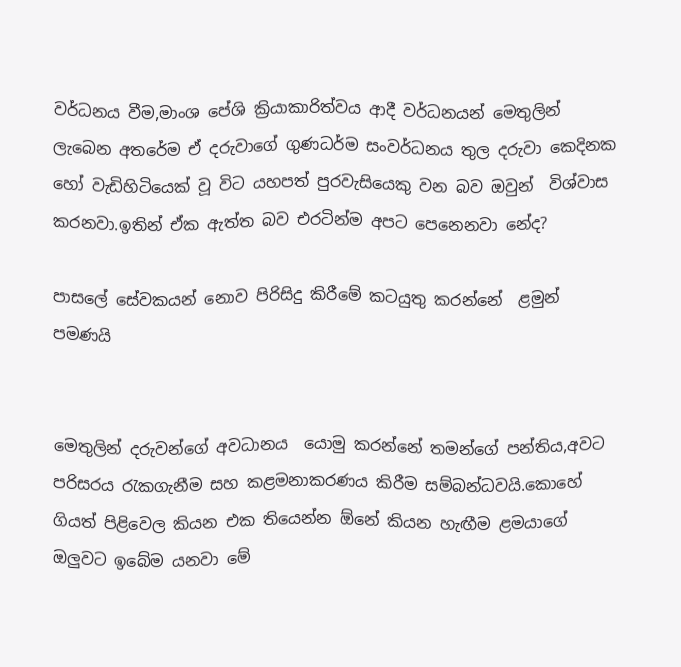වර්ධනය වීම,මාංශ පේශි ක්‍රියාකාරිත්වය ආදී වර්ධනයන් මෙතුලින් ලැබෙන අතරේම ඒ දරුවාගේ ගුණධර්ම සංවර්ධනය තුල දරුවා කෙදිනක හෝ වැඩිහිටියෙක් වූ විට යහපත් පුරවැසියෙකු වන බව ඔවුන්  විශ්වාස කරනවා.ඉතින් ඒක ඇත්ත බව එරටින්ම අපට පෙනෙනවා නේද?

පාසලේ සේවකයන් නොව පිරිසිදු කිරීමේ කටයුතු කරන්නේ  ළමුන් පමණයි


මෙතුලින් දරුවන්ගේ අවධානය  යොමු කරන්නේ තමන්ගේ පන්තිය,අවට  පරිසරය රැකගැනීම සහ කළමනාකරණය කිරීම සම්බන්ධවයි.කොහේ ගියත් පිළිවෙල කියන එක තියෙන්න ඕනේ කියන හැඟීම ළමයාගේ ඔලුවට ඉබේම යනවා මේ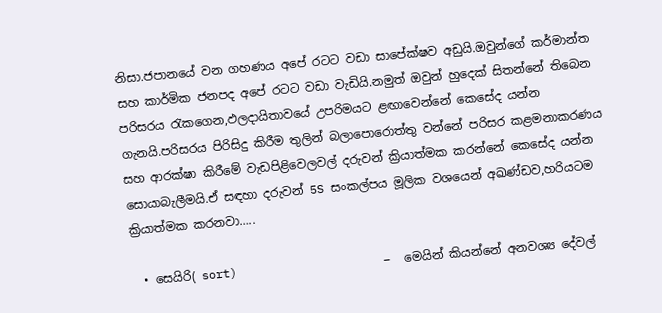නිසා.ජපානයේ වන ගහණය අපේ රටට වඩා සාපේක්ෂව අඩුයි.ඔවුන්ගේ කර්මාන්ත සහ කාර්මික ජනපද අපේ රටට වඩා වැඩියි.නමුත් ඔවුන් හුදෙක් සිතන්නේ තිබෙන පරිසරය රැකගෙන,ඵලදායිතාවයේ උපරිමයට ළඟාවෙන්නේ කෙසේද යන්න ගැනයි.පරිසරය පිරිසිදු කිරීම තුලින් බලාපොරොත්තු වන්නේ පරිසර කළමනාකරණය සහ ආරක්ෂා කිරීමේ වැඩපිළිවෙලවල් දරුවන් ක්‍රියාත්මක කරන්නේ කෙසේද යන්න සොයාබැලීමයි.ඒ සඳහා දරුවන් 5S සංකල්පය මූලික වශයෙන් අඛණ්ඩව,හරියටම ක්‍රියාත්මක කරනවා…..

  • සෙයිරි( sort)                     –  මෙයින් කියන්නේ අනවශ්‍ය දේවල්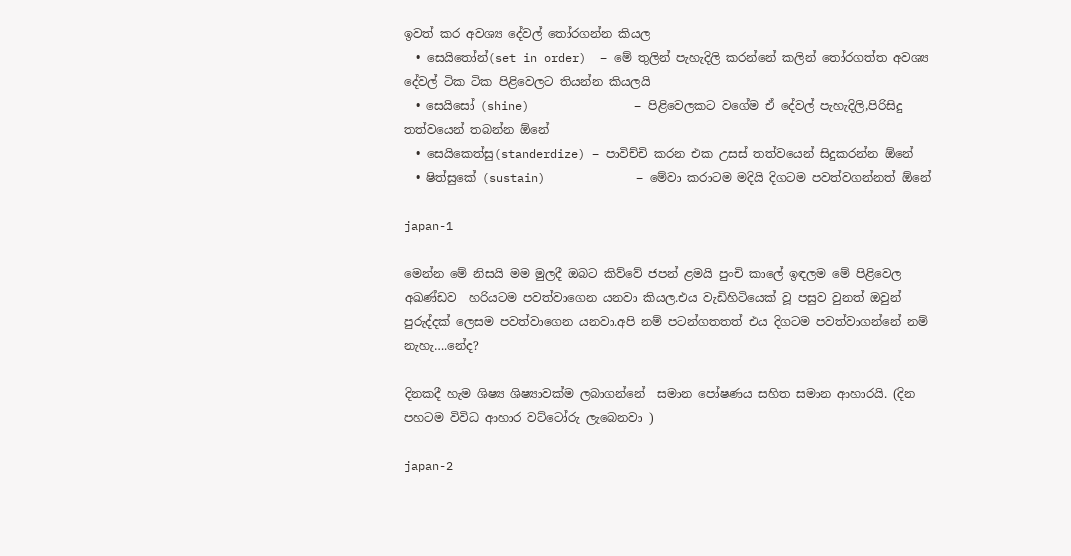ඉවත් කර අවශ්‍ය දේවල් තෝරගන්න කියල
  • සෙයිතෝන්(set in order)  – මේ තුලින් පැහැදිලි කරන්නේ කලින් තෝරගත්ත අවශ්‍ය දේවල් ටික ටික පිළිවෙලට තියන්න කියලයි
  • සෙයිසෝ (shine)               – පිළිවෙලකට වගේම ඒ දේවල් පැහැදිලි,පිරිසිදු තත්වයෙන් තබන්න ඕනේ
  • සෙයිකෙත්සු(standerdize) – පාවිච්චි කරන එක උසස් තත්වයෙන් සිදුකරන්න ඕනේ
  • ෂිත්සුකේ (sustain)             – මේවා කරාටම මදියි දිගටම පවත්වගන්නත් ඕනේ

japan-1

මෙන්න මේ නිසයි මම මුලදී ඔබට කිව්වේ ජපන් ළමයි පුංචි කාලේ ඉඳලම මේ පිළිවෙල අඛණ්ඩව  හරියටම පවත්වාගෙන යනවා කියල.එය වැඩිහිටියෙක් වූ පසුව වුනත් ඔවුන් පුරුද්දක් ලෙසම පවත්වාගෙන යනවා.අපි නම් පටන්ගතතත් එය දිගටම පවත්වාගන්නේ නම්   නැහැ….නේද?

දිනකදී හැම ශිෂ්‍ය ශිෂ්‍යාවක්ම ලබාගන්නේ  සමාන පෝෂණය සහිත සමාන ආහාරයි. (දින පහටම විවිධ ආහාර වට්ටෝරු ලැබෙනවා )

japan-2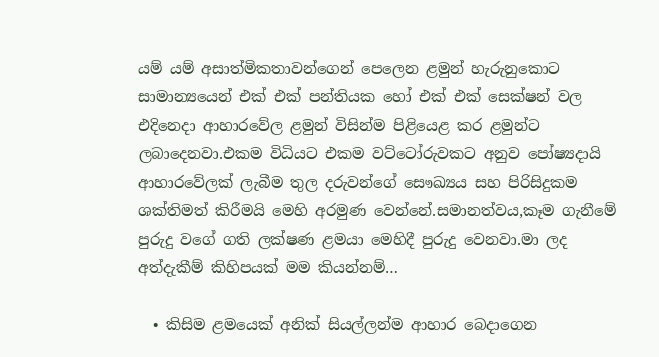යම් යම් අසාත්මිකතාවන්ගෙන් පෙලෙන ළමුන් හැරුනුකොට සාමාන්‍යයෙන් එක් එක් පන්තියක හෝ එක් එක් සෙක්ෂන් වල එදිනෙදා ආහාරවේල ළමුන් විසින්ම පිළියෙළ කර ළමුන්ට ලබාදෙනවා.එකම විධියට එකම වට්ටෝරුවකට අනුව පෝෂ්‍යදායි ආහාරවේලක් ලැබීම තුල දරුවන්ගේ සෞඛ්‍යය සහ පිරිසිදුකම ශක්තිමත් කිරීමයි මෙහි අරමුණ වෙන්නේ.සමානත්වය,කෑම ගැනීමේ පුරුදු වගේ ගති ලක්ෂණ ළමයා මෙහිදී පුරුදු වෙනවා.මා ලද අත්දැකීම් කිහිපයක් මම කියන්නම්…

  • කිසිම ළමයෙක් අනික් සියල්ලන්ම ආහාර බෙදාගෙන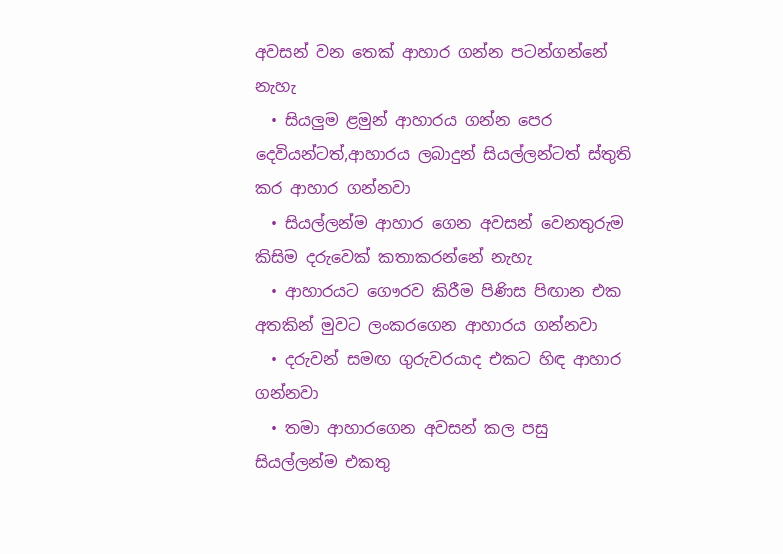අවසන් වන තෙක් ආහාර ගන්න පටන්ගන්නේ නැහැ
  • සියලුම ළමුන් ආහාරය ගන්න පෙර දෙවියන්ටත්,ආහාරය ලබාදුන් සියල්ලන්ටත් ස්තුති කර ආහාර ගන්නවා
  • සියල්ලන්ම ආහාර ගෙන අවසන් වෙනතුරුම කිසිම දරුවෙක් කතාකරන්නේ නැහැ
  • ආහාරයට ගෞරව කිරීම පිණිස පිඟාන එක අතකින් මුවට ලංකරගෙන ආහාරය ගන්නවා
  • දරුවන් සමඟ ගුරුවරයාද එකට හිඳ ආහාර  ගන්නවා
  • තමා ආහාරගෙන අවසන් කල පසු සියල්ලන්ම එකතු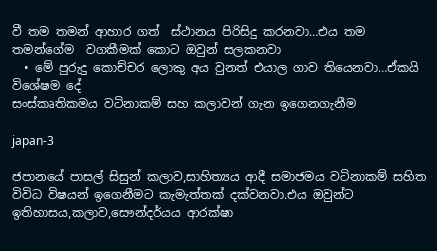වී තම තමන් ආහාර ගත්  ස්ථානය පිරිසිදු කරනවා…එය තම  තමන්ගේම  වගකීමක් කොට ඔවුන් සලකනවා
  • මේ පුරුදු කොච්චර ලොකු අය වුනත් එයාල ගාව තියෙනවා…ඒකයි විශේෂම දේ
සංස්කෘතිකමය වටිනාකම් සහ කලාවන් ගැන ඉගෙනගැනීම

japan-3

ජපානයේ පාසල් සිසුන් කලාව,සාහිත්‍යය ආදී සමාජමය වටිනාකම් සහිත විවිධ විෂයන් ඉගෙනීමට කැමැත්තක් දක්වනවා.එය ඔවුන්ට  ඉතිහාසය,කලාව,සෞන්දර්යය ආරක්ෂා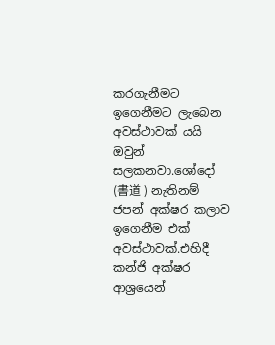කරගැනීමට ඉගෙනීමට ලැබෙන අවස්ථාවක් යයි ඔවුන් සලකනවා.ශෝදෝ (書道 ) නැතිනම් ජපන් අක්ෂර කලාව ඉගෙනීම එක් අවස්ථාවක්.එහිදී කන්ජි අක්ෂර ආශ්‍රයෙන්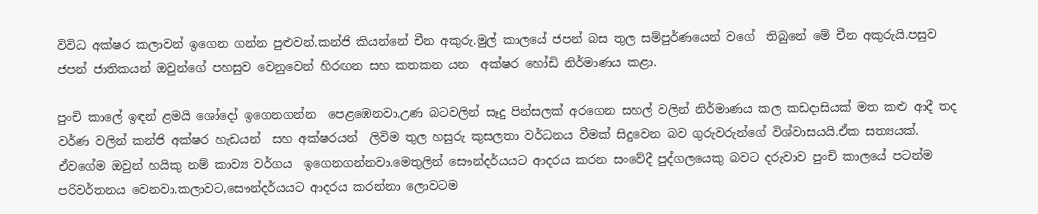විවිධ අක්ෂර කලාවන් ඉගෙන ගන්න පුළුවන්.කන්ජි කියන්නේ චීන අකුරු.මුල් කාලයේ ජපන් බස තුල සම්පුර්ණයෙන් වගේ  තිබුනේ මේ චීන අකුරුයි.පසුව ජපන් ජාතිකයන් ඔවුන්ගේ පහසුව වෙනුවෙන් හිරඟන සහ කතකන යන  අක්ෂර හෝඩි නිර්මාණය කළා.

පුංචි කාලේ ඉඳන් ළමයි ශෝදෝ ඉගෙනගන්න  පෙළඹෙනවා.උණ බටවලින් සෑදු පින්සලක් අරගෙන සහල් වලින් නිර්මාණය කල කඩදාසියක් මත කළු ආදී තද  වර්ණ වලින් කන්ජි අක්ෂර හැඩයන්  සහ අක්ෂරයන්  ලිවිම තුල හසුරු කුසලතා වර්ධනය වීමක් සිදුවෙන බව ගුරුවරුන්ගේ විශ්වාසයයි.ඒක සත්‍යයක්.
ඒවගේම ඔවුන් හයිකු නම් කාව්‍ය වර්ගය  ඉගෙනගන්නවා.මෙතුලින් සෞන්දර්යයට ආදරය කරන සංවේදී පුද්ගලයෙකු බවට දරුවාව පුංචි කාලයේ පටන්ම පරිවර්තනය වෙනවා.කලාවට,සෞන්දර්යයට ආදරය කරන්නා ලොවටම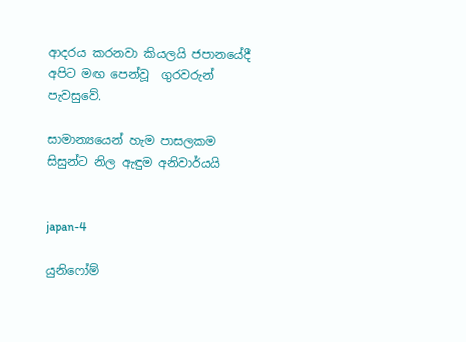ආදරය කරනවා කියලයි ජපානයේදී අපිට මඟ පෙන්වූ  ගුරවරුන් පැවසුවේ.

සාමාන්‍යයෙන් හැම පාසලකම සිසුන්ට නිල ඇඳුම අනිවාර්යයි


japan-4

යුනිෆෝම්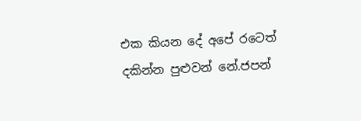එක කියන දේ අපේ රටෙත් දකින්න පුළුවන් නේ.ජපන්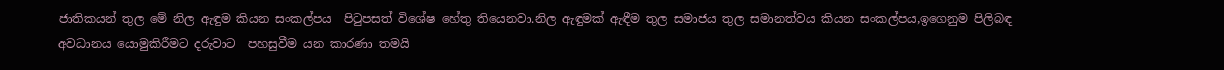ජාතිකයන් තුල මේ නිල ඇඳුම කියන සංකල්පය  පිටුපසත් විශේෂ හේතු තියෙනවා.නිල ඇඳුමක් ඇඳීම තුල සමාජය තුල සමානත්වය කියන සංකල්පය,ඉගෙනුම පිලිබඳ අවධානය යොමුකිරීමට දරුවාට  පහසුවීම යන කාරණා තමයි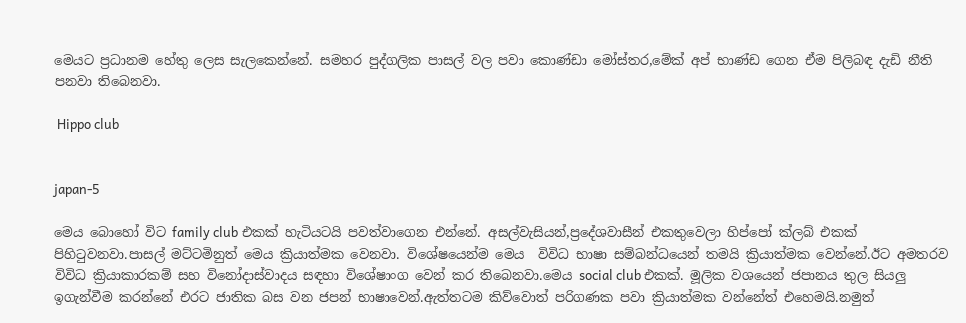මෙයට ප්‍රධානම හේතු ලෙස සැලකෙන්නේ. සමහර පුද්ගලික පාසල් වල පවා කොණ්ඩා මෝස්‌තර,මේක් අප් භාණ්ඩ ගෙන ඒම පිලිබඳ දැඩි නීති පනවා තිබෙනවා.

 Hippo club


japan-5

මෙය බොහෝ විට family club එකක් හැටියටයි පවත්වාගෙන එන්නේ. අසල්වැසියන්,ප්‍රදේශවාසීන් එකතුවෙලා හිප්පෝ ක්ලබ් එකක් පිහිටුවනවා.පාසල් මට්ටමිනුත් මෙය ක්‍රියාත්මක වෙනවා. විශේෂයෙන්ම මෙය  විවිධ භාෂා සම්බන්ධයෙන් තමයි ක්‍රියාත්මක වෙන්නේ.ඊට අමතරව විවිධ ක්‍රියාකාරකම් සහ විනෝදාස්වාදය සඳහා විශේෂාංග වෙන් කර තිබෙනවා.මෙය social club එකක්. මූලික වශයෙන් ජපානය තුල සියලු ඉගැන්වීම කරන්නේ එරට ජාතික බස වන ජපන් භාෂාවෙන්.ඇත්තටම කිව්වොත් පරිගණක පවා ක්‍රියාත්මක වන්නේත් එහෙමයි.නමුත්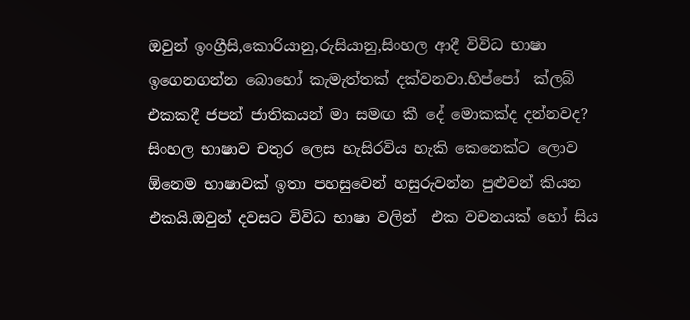ඔවුන් ඉංග්‍රීසි,කොරියානු,රුසියානු,සිංහල ආදී විවිධ භාෂා ඉගෙනගන්න බොහෝ කැමැත්තක් දක්වනවා.හිප්පෝ  ක්ලබ් එකකදී ජපන් ජාතිකයන් මා සමඟ කී දේ මොකක්ද දන්නවද? සිංහල භාෂාව චතුර ලෙස හැසිරවිය හැකි කෙනෙක්ට ලොව ඕනෙම භාෂාවක් ඉතා පහසුවෙන් හසුරුවන්න පුළුවන් කියන එකයි.ඔවුන් දවසට විවිධ භාෂා වලින්  එක වචනයක් හෝ සිය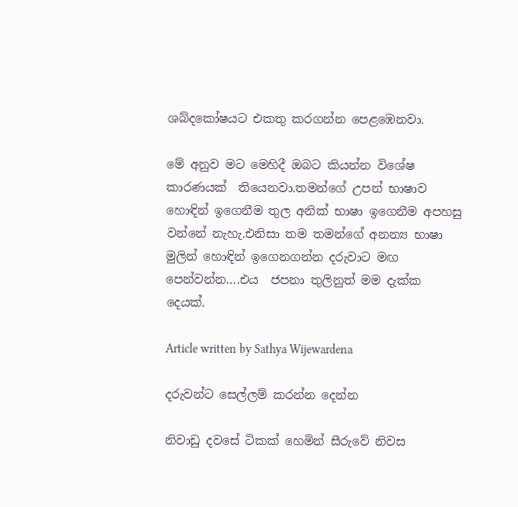ශබ්දකෝෂයට එකතු කරගන්න පෙළඹෙනවා.

මේ අනුව මට මෙහිදී ඔබට කියන්න විශේෂ  කාරණයක්  තියෙනවා.තමන්ගේ උපන් භාෂාව හොඳින් ඉගෙනීම තුල අනික් භාෂා ඉගෙනීම අපහසු වන්නේ නැහැ.එනිසා තම තමන්ගේ අනන්‍ය භාෂා මුලින් හොඳින් ඉගෙනගන්න දරුවාට මඟ පෙන්වන්න….එය  ජපනා තුලිනුත් මම දැක්ක දෙයක්.

Article written by Sathya Wijewardena

දරුවන්ට සෙල්ලම් කරන්න දෙන්න

නිවාඩු දවසේ ටිකක් හෙමින් සීරුවේ නිවස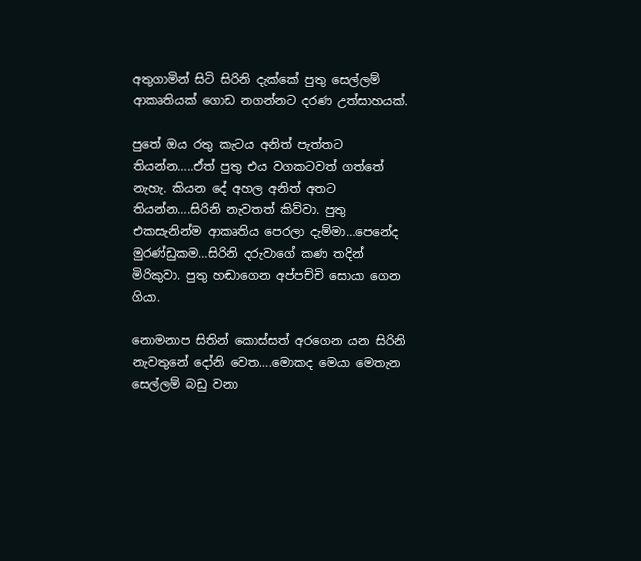අතුගාමින් සිටි සිරිනි දැක්කේ පුතු සෙල්ලම් ආකෘතියක් ගොඩ නගන්නට දරණ උත්සාහයක්.

පුතේ ඔය රතු කැටය අනිත් පැත්තට තියන්න…..ඒත් පුතු එය වගකටවත් ගත්තේ නැහැ. කියන දේ අහල අනිත් අතට තියන්න….සිරිනි නැවතත් කිව්වා. පුතු එකසැනින්ම ආකෘතිය පෙරලා දැම්මා…පෙනේද මුරණ්ඩුකම…සිරිනි දරුවාගේ කණ තදින් මිරිකුවා. පුතු හඬාගෙන අප්පච්චි සොයා ගෙන ගියා.

නොමනාප සිතින් කොස්සත් අරගෙන යන සිරිනි නැවතුනේ දෝනි වෙත….මොකද මෙයා මෙතැන සෙල්ලම් බඩු වනා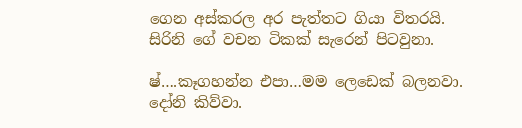ගෙන අස්කරල අර පැත්තට ගියා විතරයි. සිරිනි ගේ වචන ටිකක් සැරෙන් පිටවුනා.

ෂ්….කෑගහන්න එපා…මම ලෙඩෙක් බලනවා. දෝනි කිව්වා.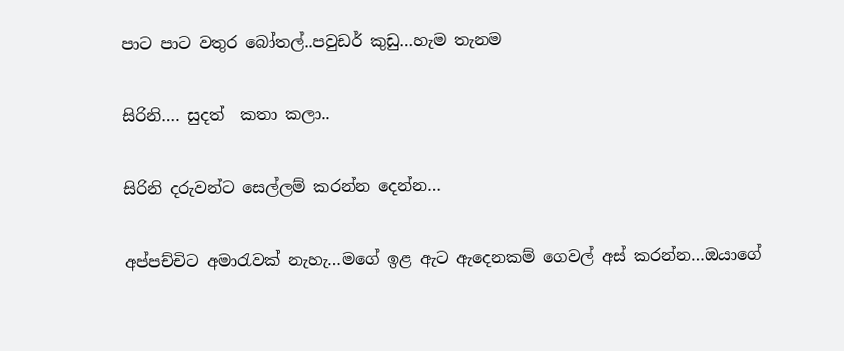පාට පාට වතුර බෝතල්..පවුඩර් කුඩු…හැම තැනම

සිරිනි…. සුදත්  කතා කලා..

සිරිනි දරුවන්ට සෙල්ලම් කරන්න දෙන්න…

අප්පච්චිට අමාරැවක් නැහැ…මගේ ඉළ ඇට ඇදෙනකම් ගෙවල් අස් කරන්න…ඔයාගේ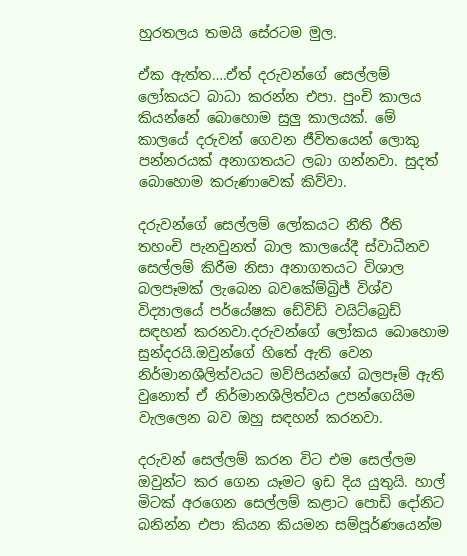හුරතලය තමයි සේරටම මුල.

ඒක ඇත්ත….ඒත් දරුවන්ගේ සෙල්ලම් ලෝකයට බාධා කරන්න එපා. පුංචි කාලය කියන්නේ බොහොම සුලු කාලයක්. මේ කාලයේ දරුවන් ගෙවන ජීවිතයෙන් ලොකු පන්නරයක් අනාගතයට ලබා ගන්නවා. සුදත් බොහොම කරුණාවෙක් කිව්වා.

දරුවන්ගේ සෙල්ලම් ලෝකයට නීති රීති තහංචි පැනවුනත් බාල කාලයේදී ස්වාධීනව සෙල්ලම් කිරීම නිසා අනාගතයට විශාල බලපෑමක් ලැබෙන බවකේම්බ්‍රිජ් විශ්ව විද්‍යාලයේ පර්යේෂක ඩේවිඩ් වයිට්බ්‍රෙඩ් සඳහන් කරනවා.දරුවන්ගේ ලෝකය බොහොම සුන්දරයි.ඔවුන්ගේ හිතේ ඇති වෙන නිර්මානශීලිත්වයට මව්පියන්ගේ බලපෑම් ඇති වුනොත් ඒ නිර්මානශීලිත්වය උපන්ගෙයිම වැලලෙන බව ඔහු සඳහන් කරනවා.

දරුවන් සෙල්ලම් කරන විට එම සෙල්ලම ඔවුන්ට කර ගෙන යෑමට ඉඩ දිය යුතුයි. හාල් මිටක් අරගෙන සෙල්ලම් කළාට පොඩි දෝනිට බනින්න එපා කියන කියමන සම්පූර්ණයෙන්ම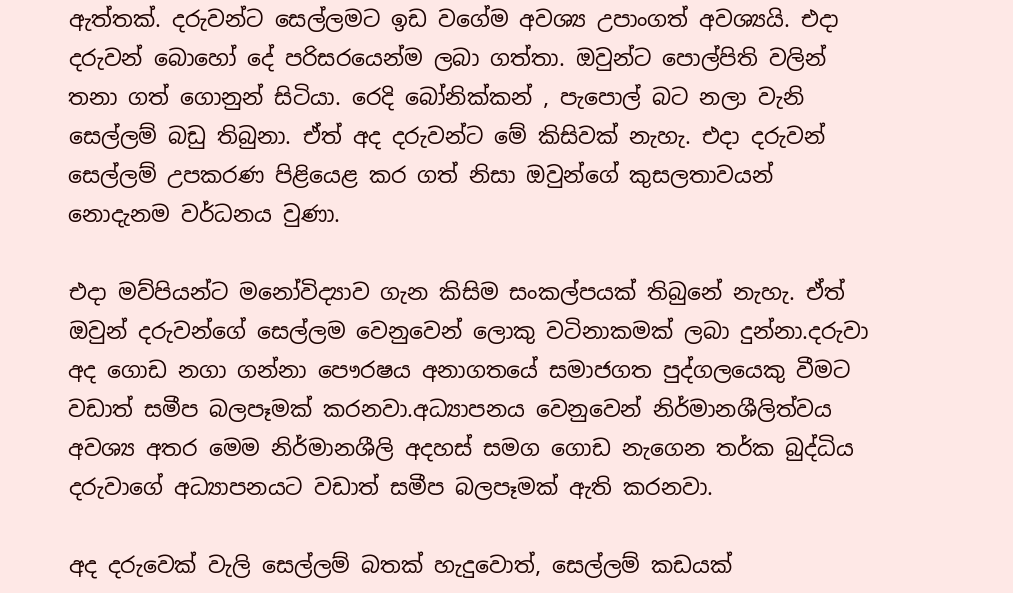ඇත්තක්. දරුවන්ට සෙල්ලමට ඉඩ වගේම අවශ්‍ය උපාංගත් අවශ්‍යයි. එදා දරුවන් බොහෝ දේ පරිසරයෙන්ම ලබා ගත්තා. ඔවුන්ට පොල්පිති වලින් තනා ගත් ගොනුන් සිටියා. රෙදි බෝනික්කන් , පැපොල් බට නලා වැනි සෙල්ලම් බඩු තිබුනා. ඒත් අද දරුවන්ට මේ කිසිවක් නැහැ. එදා දරුවන් සෙල්ලම් උපකරණ පිළියෙළ කර ගත් නිසා ඔවුන්ගේ කුසලතාවයන් නොදැනම වර්ධනය වුණා.

එදා මව්පියන්ට මනෝවිද්‍යාව ගැන කිසිම සංකල්පයක් තිබුනේ නැහැ. ඒත් ඔවුන් දරුවන්ගේ සෙල්ලම වෙනුවෙන් ලොකු වටිනාකමක් ලබා දුන්නා.දරුවා අද ගොඩ නගා ගන්නා පෞරෂය අනාගතයේ සමාජගත පුද්ගලයෙකු වීමට වඩාත් සමීප බලපෑමක් කරනවා.අධ්‍යාපනය වෙනුවෙන් නිර්මානශීලිත්වය අවශ්‍ය අතර මෙම නිර්මානශීලි අදහස් සමග ගොඩ නැගෙන තර්ක බුද්ධිය දරුවාගේ අධ්‍යාපනයට වඩාත් සමීප බලපෑමක් ඇති කරනවා.

අද දරුවෙක් වැලි සෙල්ලම් බතක් හැදුවොත්, සෙල්ලම් කඩයක්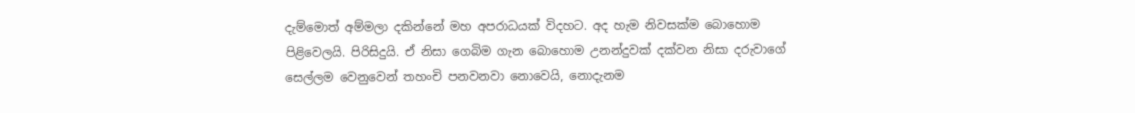දැම්මොත් අම්මලා දකින්නේ මහ අපරාධයක් විදහට. අද හැම නිවසක්ම බොහොම පිළිවෙලයි. පිරිසිදුයි. ඒ නිසා ගෙබිම ගැන බොහොම උනන්දුවක් දක්වන නිසා දරුවාගේ සෙල්ලම වෙනුවෙන් තහංචි පනවනවා නොවෙයි, නොදැනම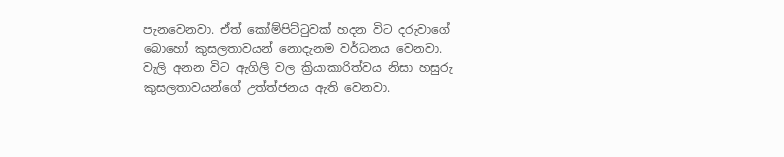පැනවෙනවා. ඒත් කෝම්පිට්ටුවක් හදන විට දරුවාගේ බොහෝ කුසලතාවයන් නොදැනම වර්ධනය වෙනවා. වැලි අනන විට ඇගිලි වල ක්‍රියාකාරිත්වය නිසා හසුරු කුසලතාවයන්ගේ උත්ත්ජනය ඇති වෙනවා.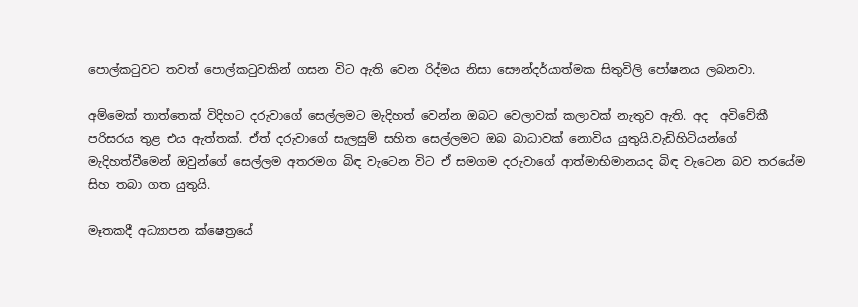පොල්කටුවට තවත් පොල්කටුවකින් ගසන විට ඇති වෙන රිද්මය නිසා සෞන්දර්යාත්මක සිතුවිලි පෝෂනය ලබනවා.

අම්මෙක් තාත්තෙක් විදිහට දරුවාගේ සෙල්ලමට මැදිහත් වෙන්න ඔබට වෙලාවක් කලාවක් නැතුව ඇති. අද  අවිවේකී පරිසරය තුළ එය ඇත්තක්. ඒත් දරුවාගේ සැලසුම් සහිත සෙල්ලමට ඔබ බාධාවක් නොවිය යුතුයි.වැඩිහිටියන්ගේ මැදිහත්වීමෙන් ඔවුන්ගේ සෙල්ලම අතරමග බිඳ වැටෙන විට ඒ සමගම දරුවාගේ ආත්මාභිමානයද බිඳ වැටෙන බව තරයේම සිහ තබා ගත යුතුයි.

මෑතකදී අධ්‍යාපන ක්ෂෙත්‍රයේ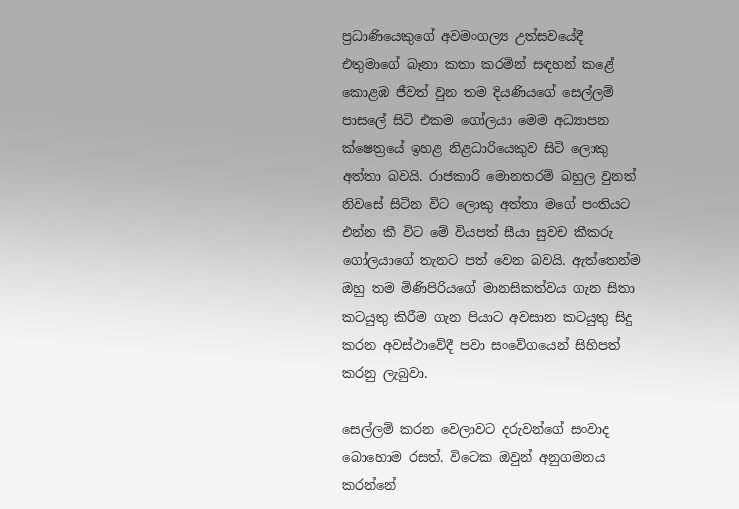ප්‍රධාණියෙකුගේ අවමංගල්‍ය උත්සවයේදී එතුමාගේ බෑනා කතා කරමින් සඳහන් කළේ කොළඹ ජීවත් වුන තම දියණියගේ සෙල්ලම් පාසලේ සිටි එකම ගෝලයා මෙම අධ්‍යාපන ක්ෂෙත්‍රයේ ඉහළ නිළධාරියෙකුව සිටි ලොකු අත්තා බවයි. රාජකාරි මොනතරම් බහුල වුනත් නිවසේ සිටින විට ලොකු අත්තා මගේ පංතියට එන්න කී විට මේ වියපත් සීයා සුවච කීකරු ගෝලයා‍ගේ තැනට පත් වෙන බවයි. ඇත්තෙන්ම ඔහු තම මිණිපිරියගේ මානසිකත්වය ගැන සිතා කටයුතු කිරීම ගැන පියාට අවසාන කටයුතු සිදු කරන අවස්ථාවේදී පවා සංවේගයෙන් සිහිපත් කරනු ලැබුවා.

සෙල්ලම් කරන වෙලාවට දරුවන්ගේ සංවාද බොහොම රසත්. විටෙක ඔවුන් අනුගමනය කරන්නේ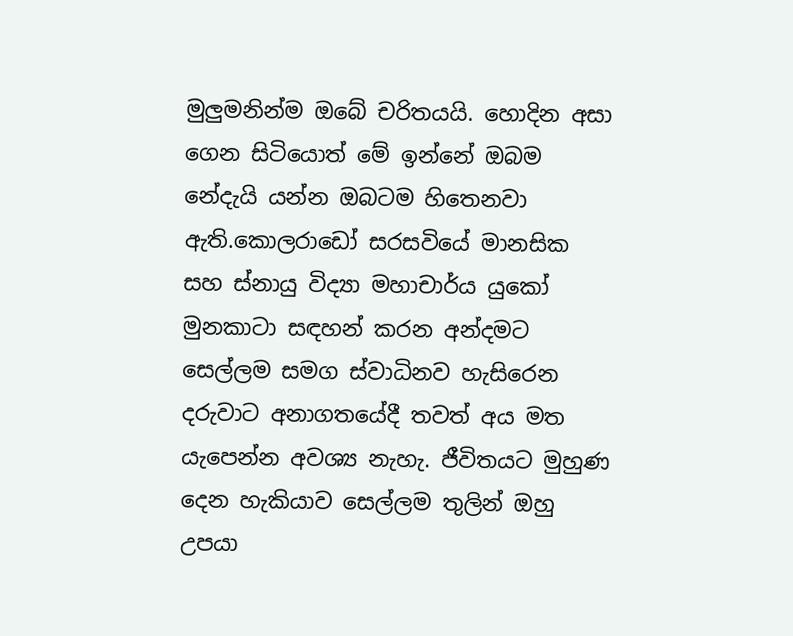මුලුමනින්ම ඔබේ චරිතයයි. හොදින අසා ගෙන සිටියොත් මේ ඉන්නේ ඔබම නේදැයි යන්න ඔබටම හිතෙනවා ඇති.කොලරාඩෝ සරසවියේ මානසික සහ ස්නායු විද්‍යා මහාචාර්ය යුකෝ මුනකාටා සඳහන් කරන අන්දමට සෙල්ලම සමග ස්වාධිනව හැසිරෙන දරුවාට අනාගතයේදී තවත් අය මත යැපෙන්න අවශ්‍ය නැහැ. ජීවිතයට මුහුණ දෙන හැකියාව සෙල්ලම තුලින් ඔහු උපයා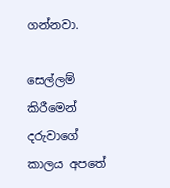ගන්නවා.

සෙල්ලම් කිරීමෙන් දරුවාගේ කාලය අපතේ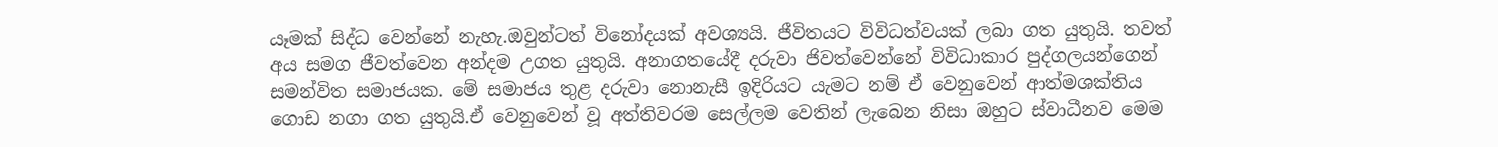යෑමක් සිද්ධ වෙන්නේ නැහැ.ඔවුන්ටත් විනෝදයක් අවශ්‍යයි. ජීවිතයට විවිධත්වයක් ලබා ගත යුතුයි. තවත් අය සමග ජීවත්වෙන අන්දම උගත යුතුයි. අනාගතයේදී දරුවා ජිවත්වෙන්නේ විවිධාකාර පුද්ගලයන්ගෙන් සමන්විත සමාජයක. මේ සමාජය තුළ දරුවා නොනැසී ඉදිරියට යැමට නම් ඒ වෙනුවෙන් ආත්මශක්තිය ගොඩ නගා ගත යුතුයි.ඒ වෙනුවෙන් වූ අත්තිවරම සෙල්ලම වෙතින් ලැබෙන නිසා ඔහුට ස්වාධීනව මෙම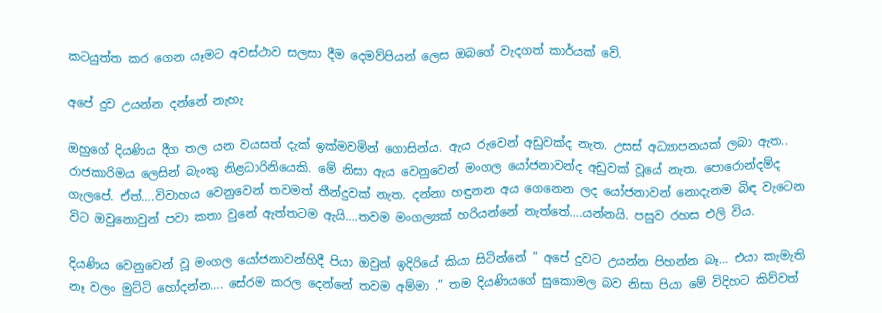කටයුත්ත කර ගෙන යෑමට අවස්ථාව සලසා දීම දෙමව්පියන් ලෙස ඔබගේ වැදගත් කාර්යක් වේ.

අපේ දුව උයන්න දන්නේ නැහැ

ඔහුගේ දියණිය දීග තල යන වයසත් දැක් ඉක්මවමින් ගොසින්ය. ඇය රුවෙන් අඩුවක්ද නැත. උසස් අධ්‍යාපනයක් ලබා ඇත.. රාජකාරිමය ලෙසින් බැංකු නිළධාරිනියෙකි. මේ නිසා ඇය වෙනුවෙන් මංගල යෝජනාවන්ද අඩුවක් වූයේ නැත. පොරොන්දම්ද ගැලපේ. ඒත්….විවාහය වෙනුවෙන් තවමත් තීන්දුවක් නැත. දන්නා හඳුනන අය ගෙනෙන ලද යෝජනාවන් නොදැනම බිඳ වැටෙන විට ඔවුනොවුන් පවා කතා වුනේ ඇත්තටම ඇයි….තවම මංගල්‍යක් හරියන්නේ නැත්තේ….යන්නයි. පසුව රහස එලි විය.

දියණිය වෙනුවෙන් වූ මංගල යෝජනාවන්හිදී පියා ඔවුන් ඉදිරියේ කියා සිටින්නේ ” අපේ දුවට උයන්න පිහන්න බෑ… එයා කැමැති නෑ වලං මුට්ටි හෝදන්න…. සේරම කරල දෙන්නේ තවම අම්මා .” තම දියණියගේ සුකොමල බව නිසා පියා මේ විදිහට කිව්වත්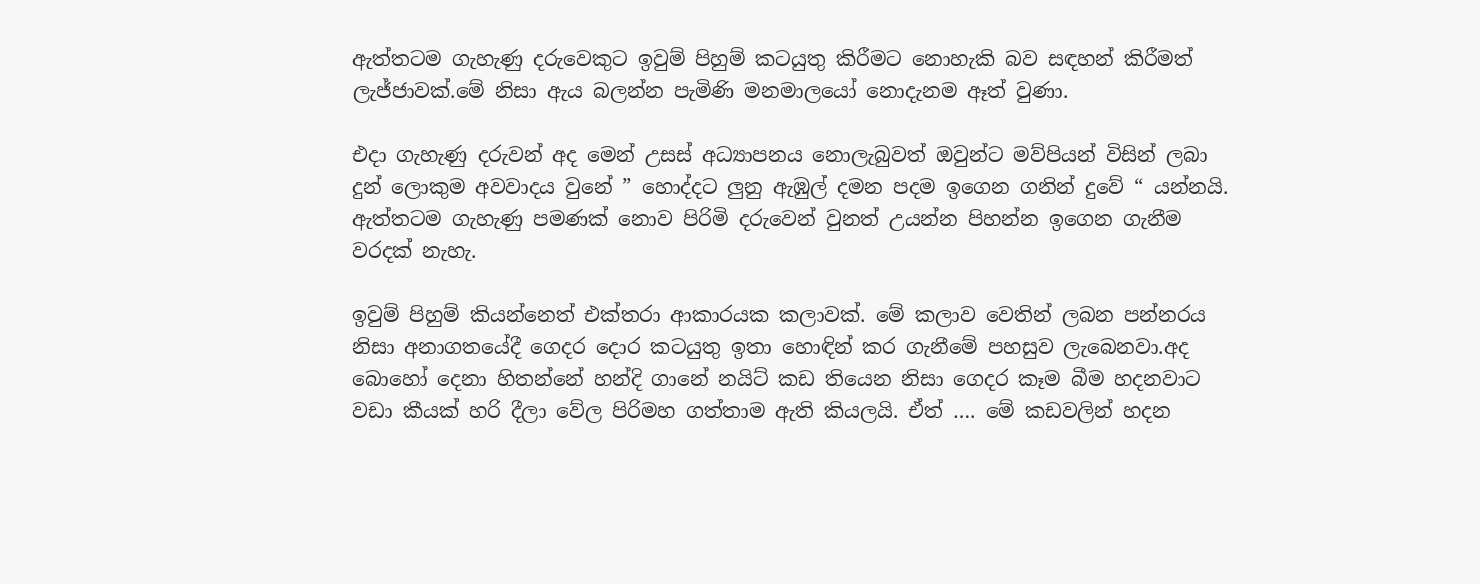ඇත්තටම ගැහැණු දරුවෙකුට ඉවුම් පිහුම් කටයුතු කිරීමට නොහැකි බව සඳහන් කිරීමත් ලැජ්ජාවක්.මේ නිසා ඇය බලන්න පැමිණි මනමාලයෝ නොදැනම ඈත් වුණා.

එදා ගැහැණු දරුවන් අද මෙන් උසස් අධ්‍යාපනය නොලැබුවත් ඔවුන්ට මව්පියන් විසින් ලබා දුන් ලොකුම අවවාදය වුනේ ” හොද්දට ලුනු ඇඹුල් දමන පදම ඉගෙන ගනින් දුවේ “ යන්නයි. ඇත්තටම ගැහැණු පමණක් නොව පිරිමි දරුවෙන් වුනත් උයන්න පිහන්න ඉගෙන ගැනීම වරදක් නැහැ.

ඉවුම් පිහුම් කියන්නෙත් එක්තරා ආකාරයක කලාවක්. මේ කලාව වෙතින් ලබන පන්නරය නිසා අනාගතයේදී ගෙදර දොර කටයුතු ඉතා හොඳින් කර ගැනීමේ පහසුව ලැබෙනවා.අද බොහෝ දෙනා හිතන්නේ හන්දි ගානේ නයිට් කඩ තියෙන නිසා ගෙදර කෑම බීම හදනවාට වඩා ‍කීයක් හරි දීලා වේල පිරිමහ ගත්තාම ඇති කියලයි. ඒත් …. මේ කඩවලින් හදන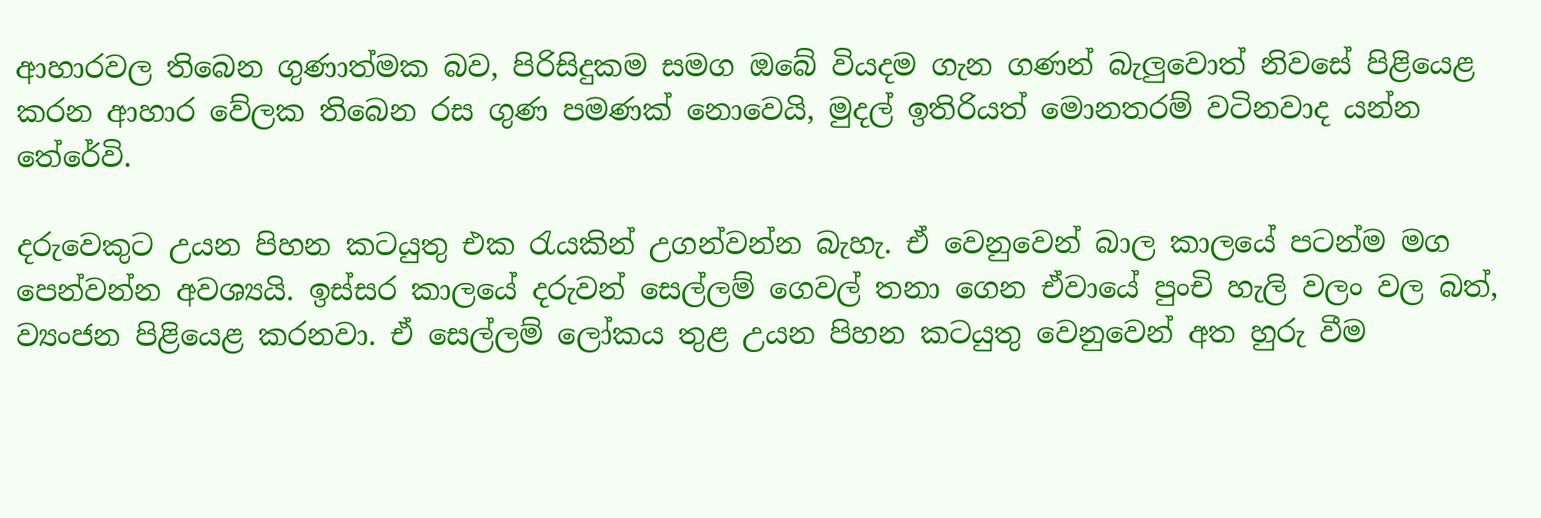ආහාරවල තිබෙන ගුණාත්මක බව, පිරිසිදුකම සමග ඔබේ වියදම ගැන ගණන් බැලුවොත් නිවසේ පිළියෙළ කරන ආහාර වේලක තිබෙන රස ගුණ පමණක් නොවෙයි, මුදල් ඉතිරියත් මොනතරම් වටිනවාද යන්න තේරේවි.

දරුවෙකුට උයන පිහන කටයුතු එක රැයකින් උගන්වන්න බැහැ. ඒ වෙනුවෙන් බාල කාලයේ පටන්ම මග පෙන්වන්න අවශ්‍යයි. ඉස්සර කාලයේ දරුවන් සෙල්ලම් ගෙවල් තනා ගෙන ඒවායේ පුංචි හැලි වලං වල බත්, ව්‍යංජන පිළියෙළ කරනවා. ඒ සෙල්ලම් ලෝකය තුළ උයන පිහන කටයුතු වෙනුවෙන් අත හුරු වීම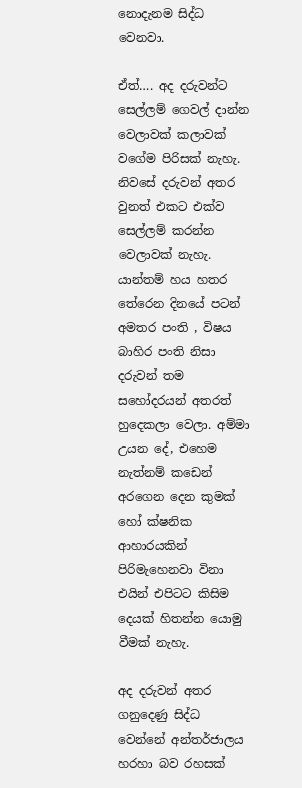නොදැනම සිද්ධ වෙනවා.

ඒත්…. අද දරුවන්ට සෙල්ලම් ගෙවල් දාන්න වෙලාවක් කලාවක් වගේම පිරිසක් නැහැ. නිවසේ දරුවන් අතර වුනත් එකට එක්ව සෙල්ලම් කරන්න වෙලාවක් නැහැ. යාන්තම් හය හතර තේරෙන දිනයේ පටන් අමතර පංති , විෂය බාහිර පංති නිසා දරුවන් තම සහෝදරයන් අතරත් හුදෙකලා වෙලා. අම්මා උයන දේ, එහෙම නැත්නම් කඩෙන් අරගෙන දෙන කුමක් හෝ ක්ෂනික ආහාරයකින් පිරිමැහෙනවා විනා එයින් එපිටට කිසිම දෙයක් හිතන්න යොමු වීමක් නැහැ.

අද දරුවන් අතර ගනුදෙණු සිද්ධ වෙන්නේ අන්තර්ජාලය හරහා බව රහසක්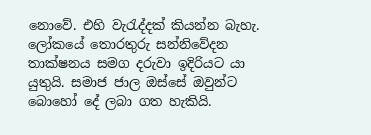නොවේ. එහි වැරැද්දක් කියන්න බැහැ. ලෝකයේ තොරතුරු සන්නිවේදන තාක්ෂනය සමග දරුවා ඉදිරියට යා යුතුයි. සමාජ ජාල ඔස්සේ ඔවුන්ට බොහෝ දේ ලබා ගත හැකියි.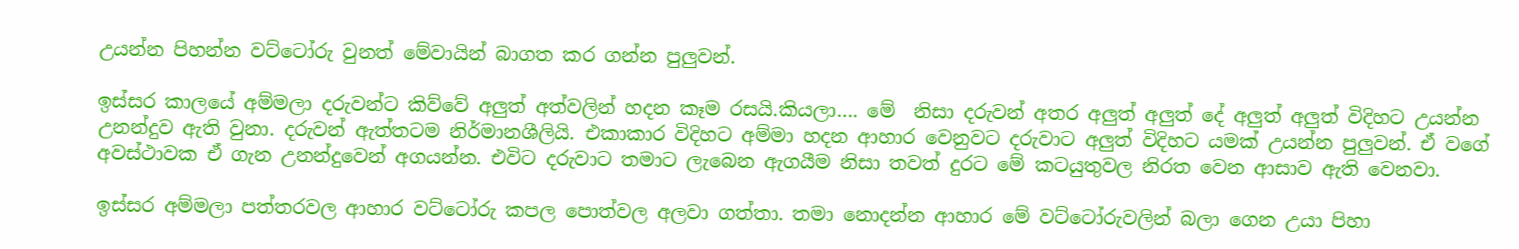උයන්න පිහන්න වට්ටෝරු වුනත් මේවායින් බාගත කර ගන්න පුලුවන්.

ඉස්සර කාලයේ අම්මලා දරුවන්ට කිව්වේ අලුත් අත්වලින් හදන කෑම රසයි.කියලා…. මේ  නිසා දරුවන් අතර අලුත් අලුත් දේ අලුත් අලුත් විදිහට උයන්න උනන්දුව ඇති වුනා. දරුවන් ඇත්තටම නිර්මානශීලියි. එකාකාර විදිහට අම්මා හදන ආහාර වෙනුවට දරුවාට අලුත් විදිහට යමක් උයන්න පුලුවන්. ඒ වගේ අවස්ථාවක ඒ ගැන උනන්දුවෙන් අගයන්න. එවිට දරුවාට තමාට ලැබෙන ඇගයීම නිසා තවත් දුරට මේ කටයුතුවල නිරත වෙන ආසාව ඇති වෙනවා.

ඉස්සර අම්මලා පත්තරවල ආහාර වට්ටෝරු කපල පොත්වල අලවා ගත්තා. තමා නොදන්න ආහාර මේ වට්ටෝරුවලින් බලා ගෙන උයා පිහා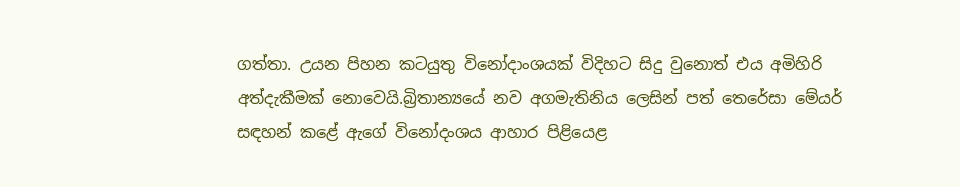ගත්තා. උයන පිහන කටයුතු විනෝදාංශයක් විදිහට සිදු වුනොත් එය අමිහිරි අත්දැකීමක් නොවෙයි.බ්‍රිතාන්‍යයේ නව අගමැතිනිය ලෙසින් පත් තෙරේසා මේයර් සඳහන් කළේ ඇගේ විනෝදංශය ආහාර පිළියෙළ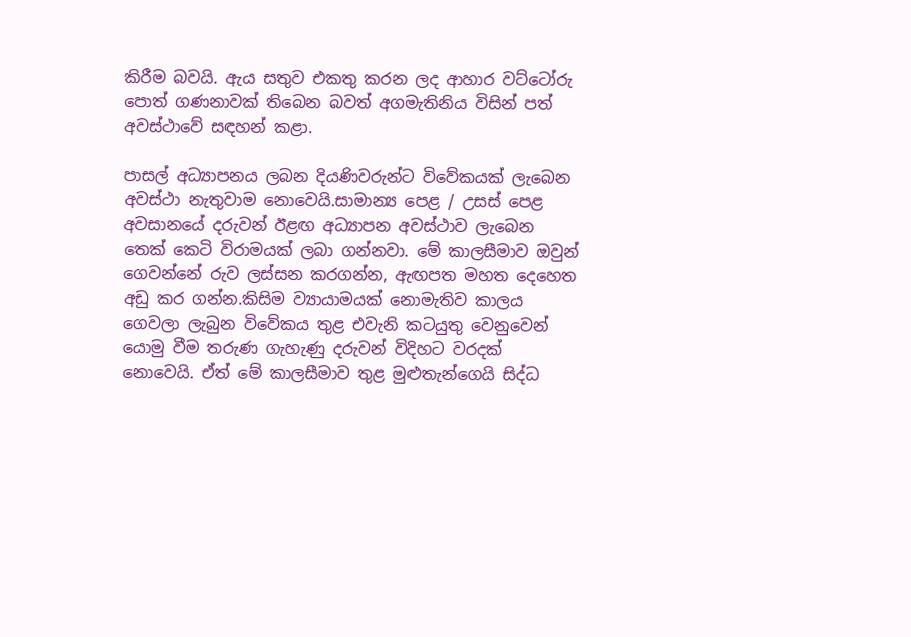කිරීම බවයි. ඇය සතුව එකතු කරන ලද ආහාර වට්ටෝරු පොත් ගණනාවක් තිබෙන බවත් අගමැතිනිය විසින් පත් අවස්ථාවේ සඳහන් කළා.

පාසල් අධ්‍යාපනය ලබන දියණිවරුන්ට විවේකයක් ලැබෙන අවස්ථා නැතුවාම නොවෙයි.සාමාන්‍ය පෙළ / උසස් පෙළ අවසානයේ දරුවන් ඊළඟ අධ්‍යාපන අවස්ථාව ලැබෙන තෙක් කෙටි විරාමයක් ලබා ගන්නවා. මේ කාලසීමාව ඔවුන් ගෙවන්නේ රුව ලස්සන කරගන්න, ඇඟපත මහත දෙහෙත අඩු කර ගන්න.කිසිම ව්‍යායාමයක් නොමැතිව කාලය ගෙවලා ලැබුන විවේකය තුළ එවැනි කටයුතු වෙනුවෙන් යොමු වීම තරුණ ගැහැණු දරුවන් විදිහට වරදක් නොවෙයි. ඒත් මේ කාලසීමාව තුළ මුළුතැන්ගෙයි සිද්ධ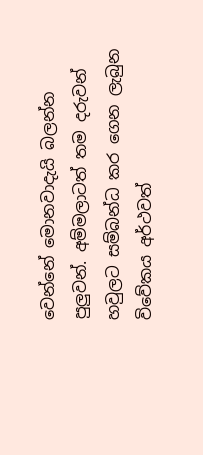වෙන්නේ මොනවාදැයි බලන්න පුලුවන්. අම්මලාටත් තම දරුවන් හවුලට සම්බන්ධ කර ගෙන ලැබුන විවේකය අර්ථවත්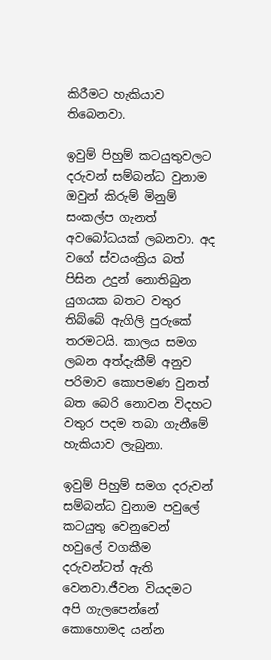කිරීමට හැකියාව තිබෙනවා.

ඉවුම් පිහුම් කටයුතුවලට දරුවන් සම්බන්ධ වුනාම ඔවුන් කිරුම් මිනුම් සංකල්ප ගැනත් අවබෝධයක් ලබනවා. අද වගේ ස්වයංක්‍රිය බත් පිසින උදුන් නොතිබුන යුගයක බතට වතුර තිබ්බේ ඇගිලි පුරුකේ තරමටයි. කාලය සමග ලබන අත්දැකීම් අනුව පරිමාව කොපමණ වුනත් බත බෙරි නොවන විදහට වතුර පදම තබා ගැනීමේ හැකියාව ලැබුනා.

ඉවුම් පිහුම් සමග දරුවන් සම්බන්ධ වුනාම පවුලේ කටයුතු වෙනුවෙන් හවුලේ වගකීම දරුවන්ටත් ඇති වෙනවා.ජීවන වියදමට අපි ගැලපෙන්නේ කොහොමද යන්න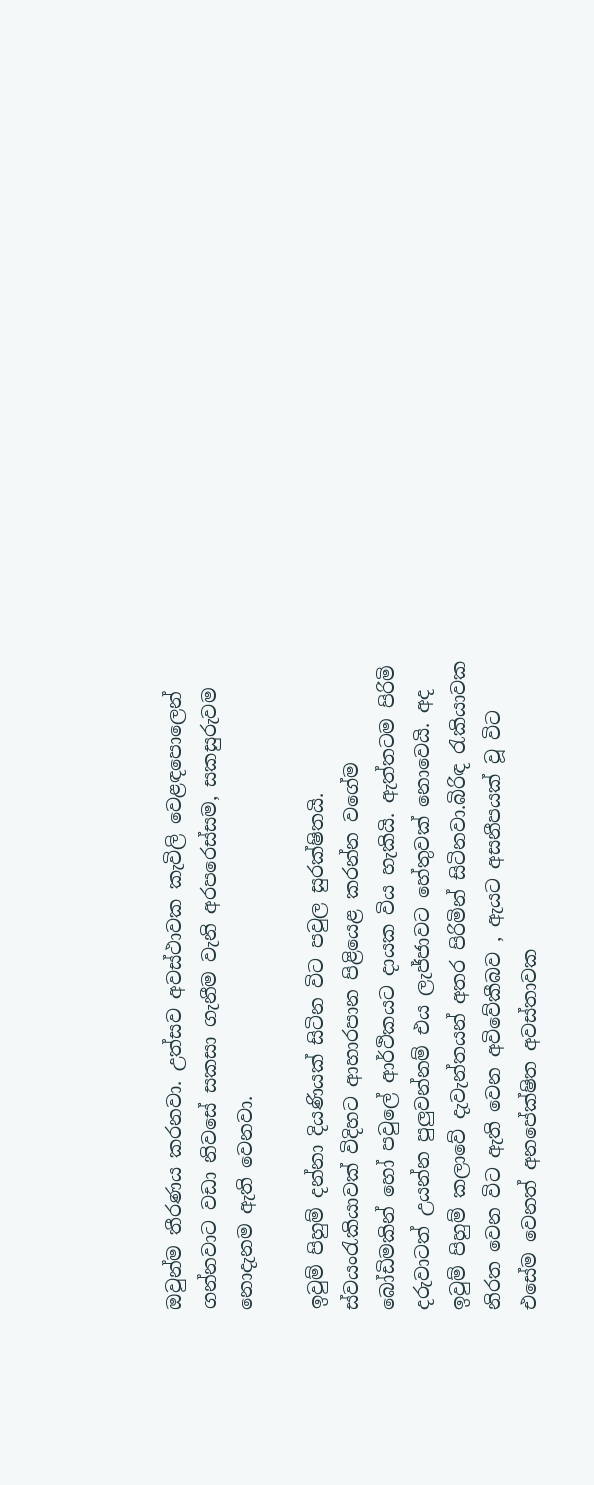ඔවුන්ම තීරණය කරනවා. උත්සව අවස්ථාවක කැවිලි වෙළඳපොලෙන් ගන්නවාට වඩා නිවසේ සකසා ගැනීම වැනි අරපරෙස්සම, සකසුරුවම නොදැනම ඇති වෙනවා.

ඉවුම් පිහුම් දන්නා දියණියක් සිටින විට පවුල සුරක්ෂිතයි. ස්වයංරැකියාවක් විදිහට ආහාරපාන පිළියෙළ කරන්න වගේම බෝඩිමකින් හෝ පවුලේ ආර්ථිකයට දායක විය හැකියි. ඇත්තටම පිරිමි දරුවාටත් උයන්න පුලුවන්නම් එය ලැජ්ජාවට හේතුවක් නොවෙයි. අද ඉවුම් පිහුම් කලාවේ දැවැන්තයන් අතර පිරිමින් සිටිනවා.බිරිඳ රැකියාවක නිරත වෙන විට ඇති වෙන අවිවේකීබව , ඇයට අසනීපයක් වූ විට එසේම වෙනත් අනපේක්ෂිත අවස්තාවක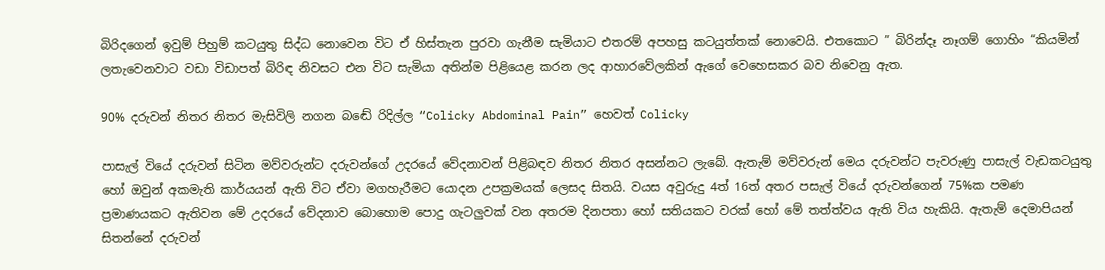බිරිදගෙන් ඉවුම් පිහුම් කටයුතු සිද්ධ නොවෙන විට ඒ හිස්තැන පුරවා ගැනීම සැමියාට එතරම් අපහසු කටයුත්තක් නොවෙයි. එතකොට ” බිරින්දෑ නෑගම් ගොහිං “කියමින් ලතැවෙනවාට වඩා විඩාපත් බිරිඳ නිවසට එන විට සැමියා අතින්ම පිළියෙළ කරන ලද ආහාරවේලකින් ඇගේ වෙහෙසකර බව නිවෙනු ඇත.

90% දරුවන් නිතර නිතර මැසිවිලි නගන බඬේ රිදිල්ල “Colicky Abdominal Pain” හෙවත් Colicky

පාසැල් වියේ දරුවන් සිටින මව්වරුන්ට දරුවන්ගේ උදරයේ වේදනාවන් පිළිබඳව නිතර නිතර අසන්නට ලැබේ. ඇතැම් මව්වරුන් මෙය දරුවන්ට පැවරුණු පාසැල් වැඩකටයුතු හෝ ඔවුන් අකමැති කාර්යයන් ඇති විට ඒවා මගහැරීමට යොදන උපක්‍රමයක් ලෙසද සිතයි. වයස අවුරුදු 4ත් 16ත් අතර පසැල් වියේ දරුවන්ගෙන් 75%ක පමණ ප්‍රමාණයකට ඇතිවන මේ උදරයේ වේදනාව බොහොම පොදු ගැටලුවක් වන අතරම දිනපතා හෝ සතියකට වරක් හෝ මේ තත්ත්වය ඇති විය හැකියි. ඇතැම් දෙමාපියන් සිතන්නේ දරුවන්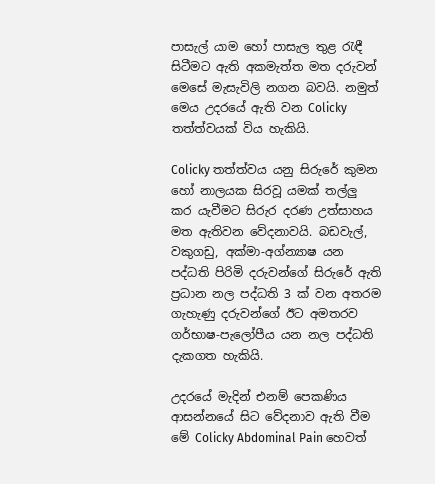පාසැල් යාම හෝ පාසැල තුළ රැඳී සිටීමට ඇති අකමැත්ත මත දරුවන් මෙසේ මැසැවිලි නගන බවයි. නමුත් මෙය උදරයේ ඇති වන Colicky තත්ත්වයක් විය හැකියි.

Colicky තත්ත්වය යනු සිරුරේ කුමන හෝ නාලයක සිරවූ යමක් තල්ලු කර යැවීමට සිරුර දරණ උත්සාහය මත ඇතිවන වේදනාවයි. බඩවැල්, වකුගඩු, අක්මා-අග්න්‍යාෂ යන පද්ධති පිරිමි දරුවන්ගේ සිරුරේ ඇති ප්‍රධාන නල පද්ධති 3 ක් වන අතරම ගැහැණු දරුවන්ගේ ඊට අමතරව ගර්භාෂ-පැලෝපීය යන නල පද්ධති දැකගත හැකියි.

උදරයේ මැදින් එනම් පෙකණිය ආසන්නයේ සිට වේදනාව ඇති වීම මේ Colicky Abdominal Pain හෙවත්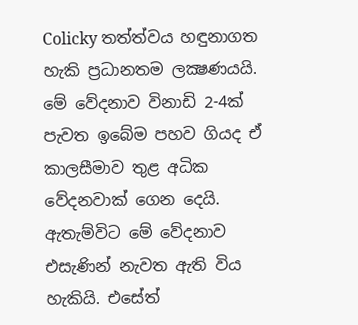Colicky තත්ත්වය හඳුනාගත හැකි ප්‍රධානතම ලක්‍ෂණයයි. මේ වේදනාව විනාඩි 2-4ක් පැවත ඉබේම පහව ගියද ඒ කාලසීමාව තුළ අධික වේදනවාක් ගෙන දෙයි. ඇතැම්විට මේ වේදනාව එසැණින් නැවත ඇති විය හැකියි. එසේත්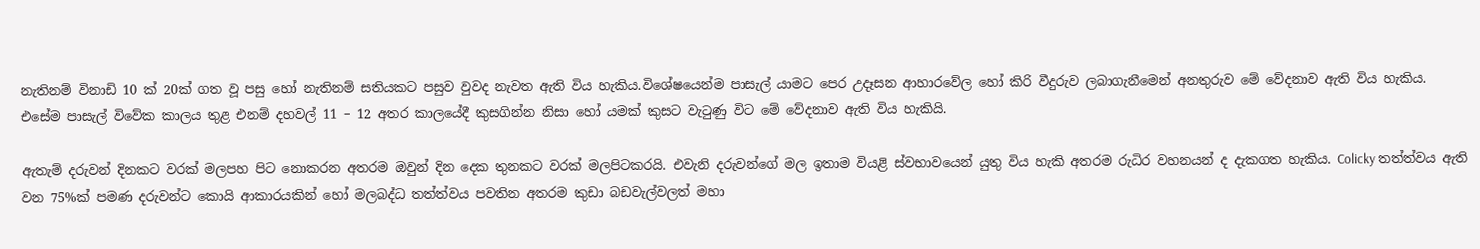නැතිනම් විනාඩි 10 ක් 20ක් ගත වූ පසු හෝ නැතිනම් සතියකට පසුව වුවද නැවත ඇති විය හැකිය.විශේෂයෙන්ම පාසැල් යාමට පෙර උදෑසන ආහාරවේල හෝ කිරි වීදුරුව ලබාගැනීමෙන් අනතුරුව මේ වේදනාව ඇති විය හැකිය. එසේම පාසැල් විවේක කාලය තුළ එනම් දහවල් 11 – 12 අතර කාලයේදී කුසගින්න නිසා හෝ යමක් කුසට වැටුණු විට මේ වේදනාව ඇති විය හැකියි.

ඇතැම් දරුවන් දිනකට වරක් මලපහ පිට නොකරන අතරම ඔවුන් දින දෙක තුනකට වරක් මලපිටකරයි. එවැනි දරුවන්ගේ මල ඉතාම වියළි ස්වභාවයෙන් යුතු විය හැකි අතරම රුධිර වහනයන් ද දැකගත හැකිය. Colicky තත්ත්වය ඇති වන 75%ක් පමණ දරුවන්ට කොයි ආකාරයකින් හෝ මලබද්ධ තත්ත්වය පවතින අතරම කුඩා බඩවැල්වලත් මහා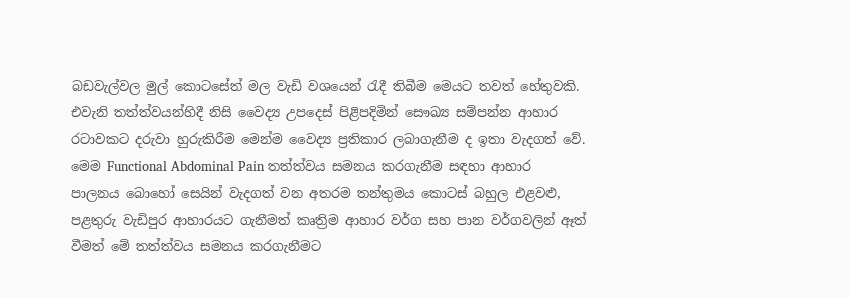බඩවැල්වල මුල් කොටසේත් මල වැඩි වශයෙන් රැදී තිබීම මෙයට තවත් හේතුවකි. එවැනි තත්ත්වයන්හිදී නිසි වෛද්‍ය උපදෙස් පිළිපදිමින් සෞඛ්‍ය සම්පන්න ආහාර රටාවකට දරුවා හුරුකිරීම මෙන්ම වෛද්‍ය ප්‍රතිකාර ලබාගැනීම ද ඉතා වැදගත් වේ. මෙම Functional Abdominal Pain තත්ත්වය සමනය කරගැනීම සඳහා ආහාර පාලනය බොහෝ සෙයින් වැදගත් වන අතරම තන්තුමය කොටස් බහුල එළවළු, පළතුරු වැඩිපුර ආහාරයට ගැනීමත් කෘත්‍රිම ආහාර වර්ග සහ පාන වර්ගවලින් ඈත් වීමත් මේ තත්ත්වය සමනය කරගැනීමට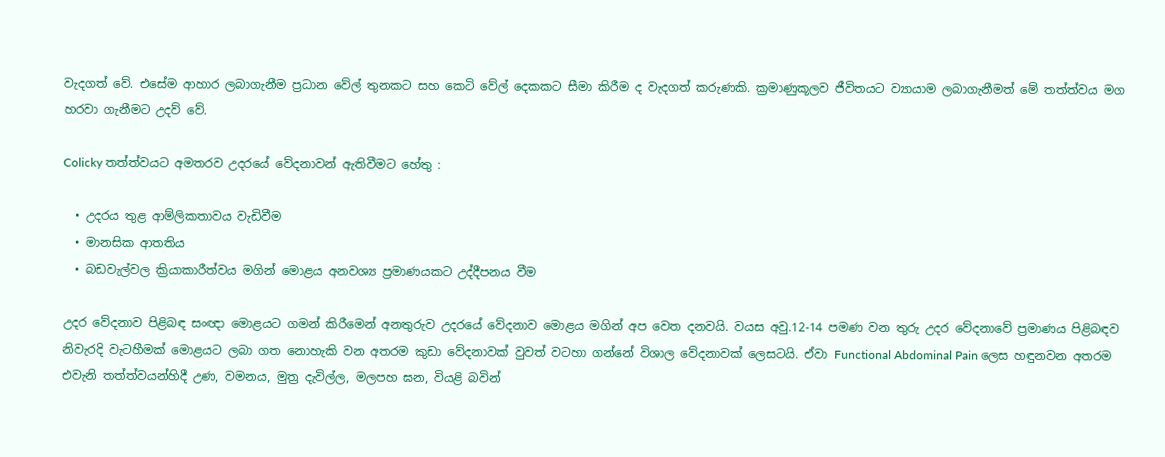වැදගත් වේ. එසේම ආහාර ලබාගැනීම ප්‍රධාන වේල් තුනකට සහ කෙටි වේල් දෙකකට සීමා කිරීම ද වැදගත් කරුණකි. ක්‍රමාණුකූලව ජීවිතයට ව්‍යායාම ලබාගැනීමත් මේ තත්ත්වය මග හරවා ගැනීමට උදව් වේ.

Colicky තත්ත්වයට අමතරව උදරයේ වේදනාවන් ඇතිවීමට හේතු :

  • උදරය තුළ ආම්ලිකතාවය වැඩිවීම
  • මානසික ආතතිය
  • බඩවැල්වල ක්‍රියාකාරීත්වය මගින් මොළය අනවශ්‍ය ප්‍රමාණයකට උද්දීපනය වීම

උදර වේදනාව පිළිබඳ සංඥා මොළයට ගමන් කිරීමෙන් අනතුරුව උදරයේ වේදනාව මොළය මගින් අප වෙත දනවයි. වයස අවු.12-14 පමණ වන තුරු උදර වේදනාවේ ප්‍රමාණය පිළිබඳව නිවැරදි වැටහීමක් මොළයට ලබා ගත නොහැකි වන අතරම කුඩා වේදනාවක් වුවත් වටහා ගන්නේ විශාල වේදනාවක් ලෙසටයි. ඒවා Functional Abdominal Pain ලෙස හඳුනවන අතරම එවැනි තත්ත්වයන්හිදී උණ, වමනය, මුත්‍ර දැවිල්ල, මලපහ ඝන, වියළි බවින්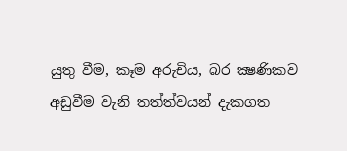යුතු වීම, කෑම අරුචිය, බර ක්‍ෂණිකව අඩුවීම වැනි තත්ත්වයන් දැකගත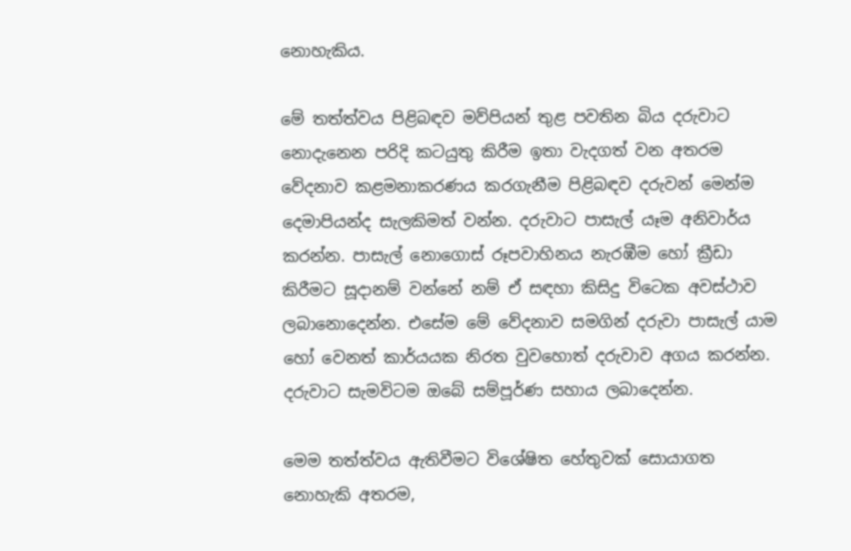නොහැකිය.

මේ තත්ත්වය පිළිබඳව මව්පියන් තුළ පවතින බිය දරුවාට නොදැනෙන පරිදි කටයුතු කිරීම ඉතා වැදගත් වන අතරම වේදනාව කළමනාකරණය කරගැනීම පිළිබඳව දරුවන් මෙන්ම දෙමාපියන්ද සැලකිමත් වන්න. දරුවාට පාසැල් යෑම අනිවාර්ය කරන්න. පාසැල් නොගොස් රූපවාහිනය නැරඹීම හෝ ක්‍රීඩා කිරීමට සූදානම් වන්නේ නම් ඒ සඳහා කිසිදු විටෙක අවස්ථාව ලබානොදෙන්න. එසේම මේ වේදනාව සමගින් දරුවා පාසැල් යාම හෝ වෙනත් කාර්යයක නිරත වුවහොත් දරුවාව අගය කරන්න. දරුවාට සැමවිටම ඔබේ සම්පූර්ණ සහාය ලබාදෙන්න.

මෙම තත්ත්වය ඇතිවීමට විශේෂිත හේතුවක් සොයාගත නොහැකි අතරම,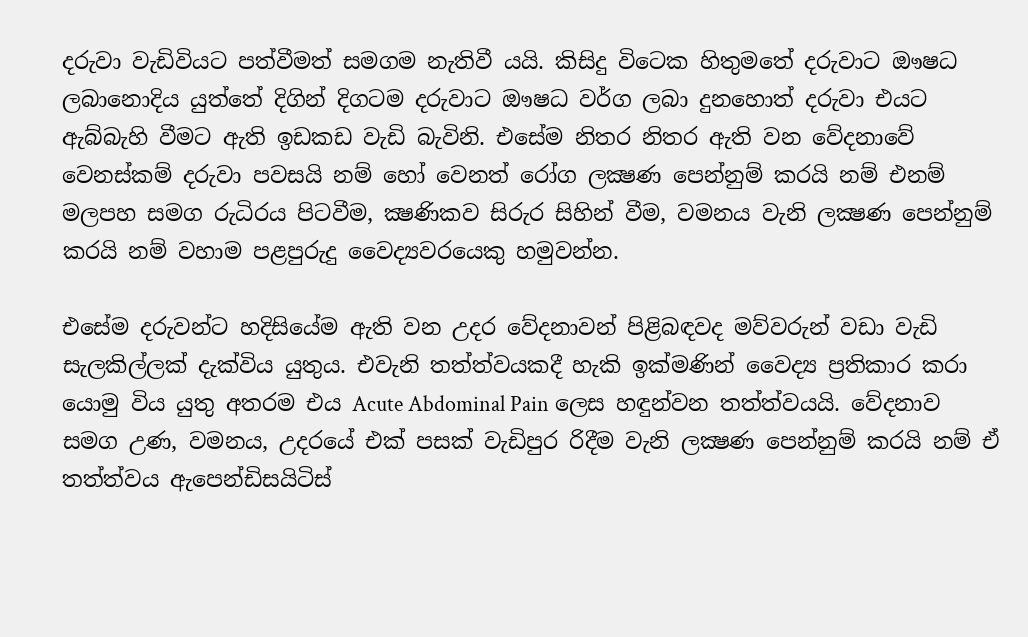දරුවා වැඩිවියට පත්වීමත් සමගම නැතිවී යයි. කිසිදු විටෙක හිතුමතේ දරුවාට ඖෂධ ලබානොදිය යුත්තේ දිගින් දිගටම දරුවාට ඖෂධ වර්ග ලබා දුනහොත් දරුවා එයට ඇබ්බැහි වීමට ඇති ඉඩකඩ වැඩි බැවිනි. එසේම නිතර නිතර ඇති වන වේදනාවේ වෙනස්කම් දරුවා පවසයි නම් හෝ වෙනත් රෝග ලක්‍ෂණ පෙන්නුම් කරයි නම් එනම් මලපහ සමග රුධිරය පිටවීම, ක්‍ෂණිකව සිරුර සිහින් වීම, වමනය වැනි ලක්‍ෂණ පෙන්නුම් කරයි නම් වහාම පළපුරුදු වෛද්‍යවරයෙකු හමුවන්න.

එසේම දරුවන්ට හදිසියේම ඇති වන උදර වේදනාවන් පිළිබඳවද මව්වරුන් වඩා වැඩි සැලකිල්ලක් දැක්විය යුතුය. එවැනි තත්ත්වයකදී හැකි ඉක්මණින් වෛද්‍ය ප්‍රතිකාර කරා යොමු විය යුතු අතරම එය Acute Abdominal Pain ලෙස හඳුන්වන තත්ත්වයයි. වේදනාව සමග උණ, වමනය, උදරයේ එක් පසක් වැඩිපුර රිදීම වැනි ලක්‍ෂණ පෙන්නුම් කරයි නම් ඒ තත්ත්වය ඇපෙන්ඩිසයිටිස්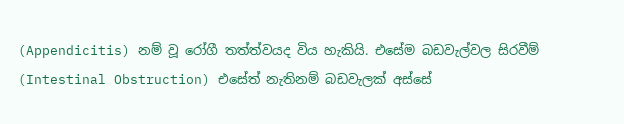(Appendicitis) නම් වූ රෝගී තත්ත්වයද විය හැකියි. එසේම බඩවැල්වල සිරවීම් (Intestinal Obstruction) එසේත් නැතිනම් බඩවැලක් අස්සේ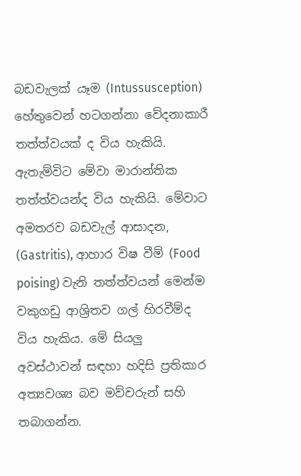බඩවැලක් යෑම (Intussusception) හේතුවෙන් හටගන්නා වේදනාකාරී තත්ත්වයක් ද විය හැකියි. ඇතැම්විට මේවා මාරාන්තික තත්ත්වයන්ද විය හැකියි. මේවාට අමතරව බඩවැල් ආසාදන, (Gastritis), ආහාර විෂ වීම් (Food poising) වැනි තත්ත්වයන් මෙන්ම වකුගඩු ආශ්‍රිතව ගල් හිරවීම්ද විය හැකිය. මේ සියලු අවස්ථාවන් සඳහා හදිසි ප්‍රතිකාර අත්‍යවශ්‍ය බව මව්වරුන් සහි තබාගන්න.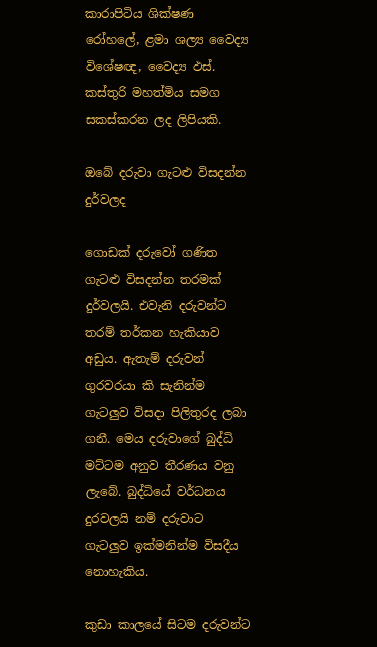කාරාපිටිය ශික්ෂණ රෝහලේ, ළමා ශල්‍ය වෛද්‍ය විශේෂඥ, වෛද්‍ය ඵස්. කස්තුරි මහත්මිය සමග සකස්කරන ලද ලිපියකි.

ඔබේ දරුවා ගැටළු විසදන්න දුර්වලද

ගොඩක් දරුවෝ ගණිත ගැටළු විසදන්න තරමක් දුර්වලයි. එවැනි දරුවන්ට තරම් තර්කන හැකියාව අඩුය. ඇතැම් දරුවන් ගුරවරයා කි සැනින්ම ගැටලුව විසදා පිලිතුරද ලබා ගනී. මෙය දරුවාගේ බුද්ධි මට්ටම අනුව තීරණය වනු ලැබේ. බුද්ධියේ වර්ධනය දුරවලයි නම් දරුවාට ගැටලුව ඉක්මනින්ම විසදීය නොහැකිය.

කුඩා කාලයේ සිටම දරුවන්ට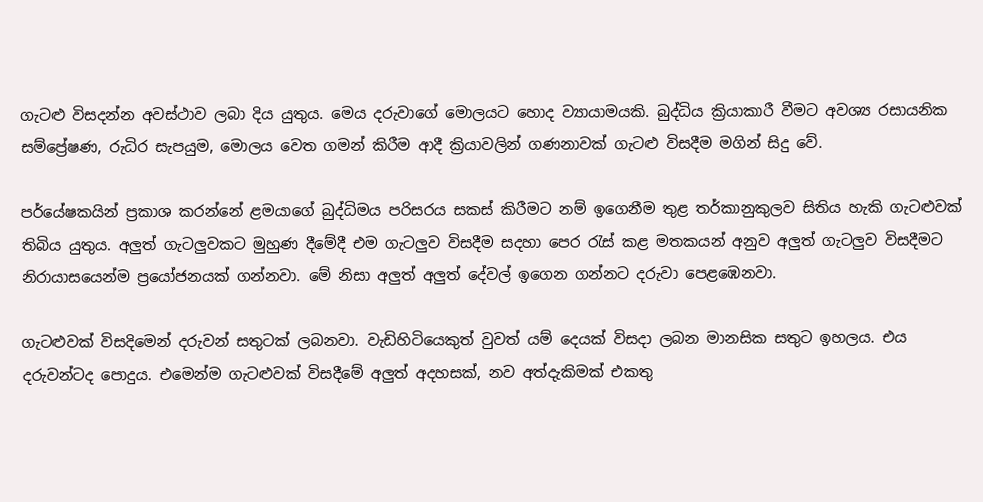ගැටළු විසදන්න අවස්ථාව ලබා දිය යුතුය. මෙය දරුවාගේ මොලයට හොද ව්‍යායාමයකි. බුද්ධිය ක්‍රියාකාරී වීමට අවශ්‍ය රසායනික සම්ප්‍රේෂණ, රුධිර සැපයුම, මොලය වෙත ගමන් කිරීම ආදී ක්‍රියාවලින් ගණනාවක් ගැටළු විසදීම මගින් සිදු වේ.

පර්යේෂකයින් ප්‍රකාශ කරන්නේ ළමයාගේ බුද්ධිමය පරිසරය සකස් කිරීමට නම් ඉගෙනීම තුළ තර්කානුකුලව සිතිය හැකි ගැටළුවක් තිබිය යුතුය. අලුත් ගැටලුවකට මුහුණ දීමේදී එම ගැටලුව විසදීම සදහා පෙර රැස් කළ මතකයන් අනුව අලුත් ගැටලුව විසදීමට නිරායාසයෙන්ම ප්‍රයෝජනයක් ගන්නවා. මේ නිසා අලුත් අලුත් දේවල් ඉගෙන ගන්නට දරුවා පෙළඹෙනවා.

ගැටළුවක් විසදිමෙන් දරුවන් සතුටක් ලබනවා. වැඩිහිටියෙකුත් වුවත් යම් දෙයක් විසදා ලබන මානසික සතුට ඉහලය. එය දරුවන්ටද පොදුය. එමෙන්ම ගැටළුවක් විසදීමේ අලුත් අදහසක්, නව අත්දැකිමක් එකතු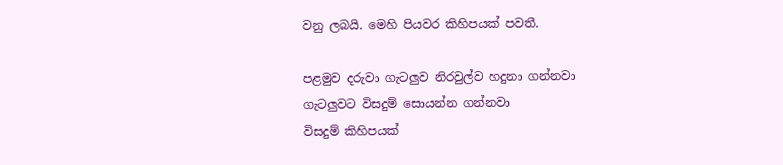වනු ලබයි. මෙහි පියවර කිහිපයක් පවතී.

පළමුව දරුවා ගැටලුව නිරවුල්ව හදුනා ගන්නවා
ගැටලුවට විසදුම් සොයන්න ගන්නවා
විසදුම් කිහිපයක්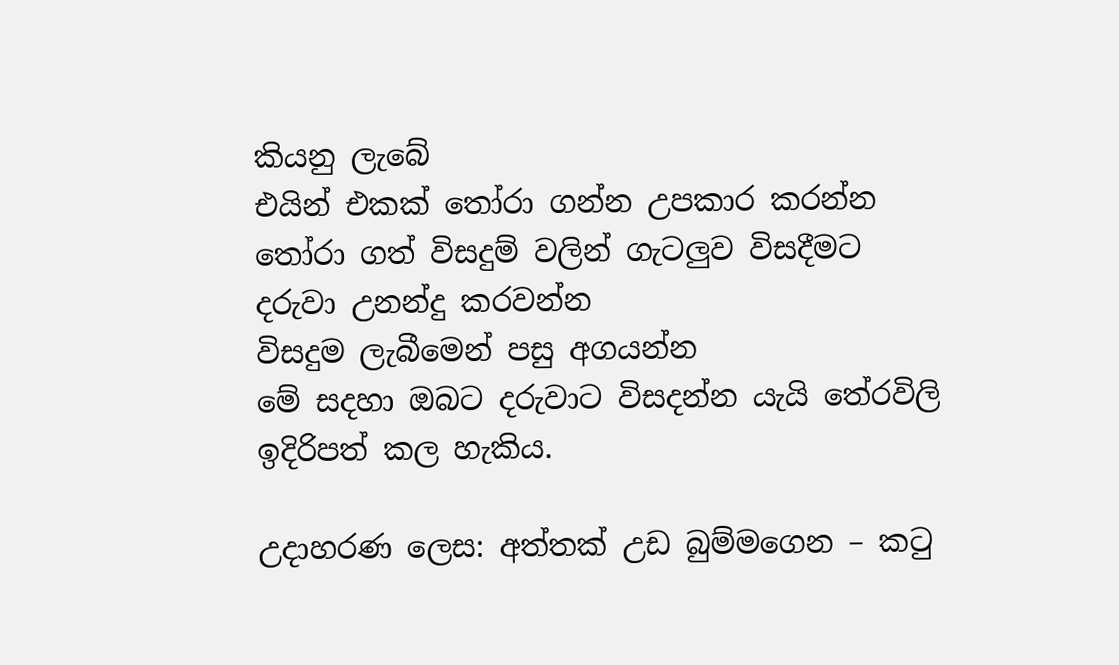කියනු ලැබේ
එයින් එකක් තෝරා ගන්න උපකාර කරන්න
තෝරා ගත් විසදුම් වලින් ගැටලුව විසදීමට දරුවා උනන්දු කරවන්න
විසදුම ලැබීමෙන් පසු අගයන්න
මේ සදහා ඔබට දරුවාට විසදන්න යැයි තේරවිලි ඉදිරිපත් කල හැකිය.

උදාහරණ ලෙස: අත්තක් උඩ බුම්මගෙන – කටු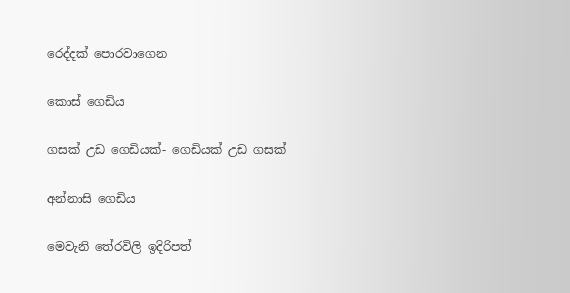රෙද්දක් පොරවාගෙන

කොස් ගෙඩිය

ගසක් උඩ ගෙඩියක්- ගෙඩියක් උඩ ගසක්

අන්නාසි ගෙඩිය

මෙවැනි තේරවිලි ඉදිරිපත්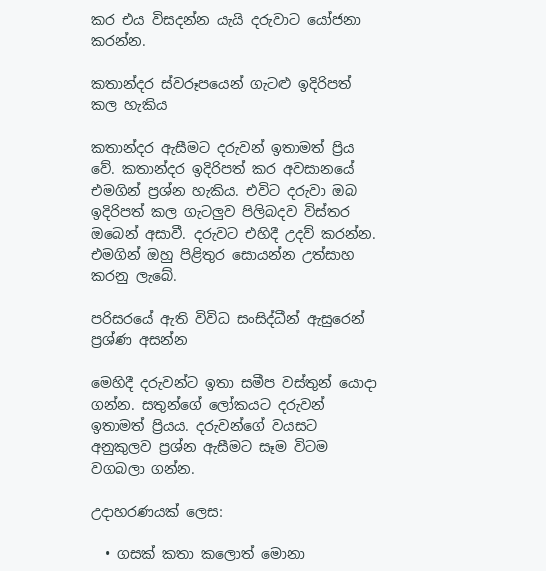කර එය විසදන්න යැයි දරුවාට යෝජනා කරන්න.

කතාන්දර ස්වරූපයෙන් ගැටළු ඉදිරිපත් කල හැකිය

කතාන්දර ඇසීමට දරුවන් ඉතාමත් ප්‍රිය වේ. කතාන්දර ඉදිරිපත් කර අවසානයේ එමගින් ප්‍රශ්න හැකිය. එවිට දරුවා ඔබ ඉදිරිපත් කල ගැටලුව පිලිබදව විස්තර ඔබෙන් අසාවී. දරුවට එහිදී උදව් කරන්න. එමගින් ඔහු පිළිතුර සොයන්න උත්සාහ කරනු ලැබේ.

පරිසරයේ ඇති විවිධ සංසිද්ධීන් ඇසුරෙන් ප්‍රශ්ණ අසන්න

මෙහිදී දරුවන්ට ඉතා සමීප වස්තුන් යොදා ගන්න. සතුන්ගේ ලෝකයට දරුවන් ඉතාමත් ප්‍රියය. දරුවන්ගේ වයසට අනුකුලව ප්‍රශ්න ඇසීමට සෑම විටම වගබලා ගන්න.

උදාහරණයක් ලෙස:

  • ගසක් කතා කලොත් මොනා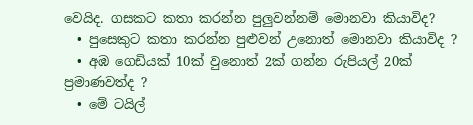වෙයිද. ගසකට කතා කරන්න පුලුවන්නම් මොනවා කියාවිද?
  • පුසෙකුට කතා කරන්න පුළුවන් උනොත් මොනවා කියාවිද ?
  • අඹ ගෙඩියක් 10ක් වුනොත් 2ක් ගන්න රුපියල් 20ක් ප්‍රමාණවත්ද ?
  • මේ ටයිල්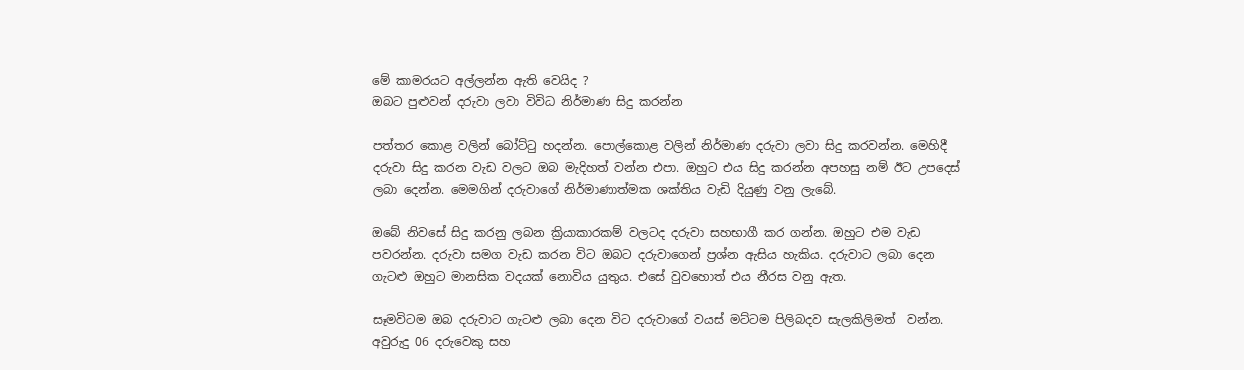මේ කාමරයට අල්ලන්න ඇති වෙයිද ?
ඔබට පුළුවන් දරුවා ලවා විවිධ නිර්මාණ සිදු කරන්න

පත්තර කොළ වලින් බෝට්ටු හදන්න. පොල්කොළ වලින් නිර්මාණ දරුවා ලවා සිදු කරවන්න. මෙහිදී දරුවා සිදු කරන වැඩ වලට ඔබ මැදිහත් වන්න එපා. ඔහුට එය සිදු කරන්න අපහසු නම් ඊට උපදෙස් ලබා දෙන්න. මෙමගින් දරුවාගේ නිර්මාණාත්මක ශක්තිය වැඩි දියුණු වනු ලැබේ.

ඔබේ නිවසේ සිදු කරනු ලබන ක්‍රියාකාරකම් වලටද දරුවා සහභාගී කර ගන්න. ඔහුට එම වැඩ පවරන්න. දරුවා සමග වැඩ කරන විට ඔබට දරුවාගෙන් ප්‍රශ්න ඇසිය හැකිය. දරුවාට ලබා දෙන ගැටළු ඔහුට මානසික වදයක් නොවිය යුතුය. එසේ වුවහොත් එය නීරස වනු ඇත.

සෑමවිටම ඔබ දරුවාට ගැටළු ලබා දෙන විට දරුවාගේ වයස් මට්ටම පිලිබදව සැලකිලිමත්  වන්න. අවුරුදු 06 දරුවෙකු සහ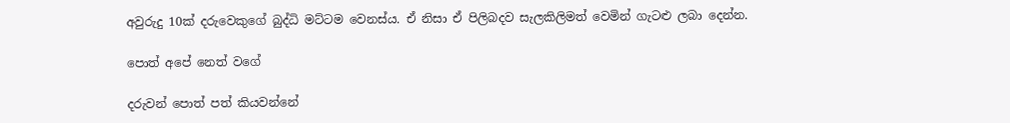අවුරුදු 10ක් දරුවෙකුගේ බුද්ධි මට්ටම වෙනස්ය. ඒ නිසා ඒ පිලිබදව සැලකිලිමත් වෙමින් ගැටළු ලබා දෙන්න.

පොත් අපේ නෙත් වගේ

දරුවන් පොත් පත් කියවන්නේ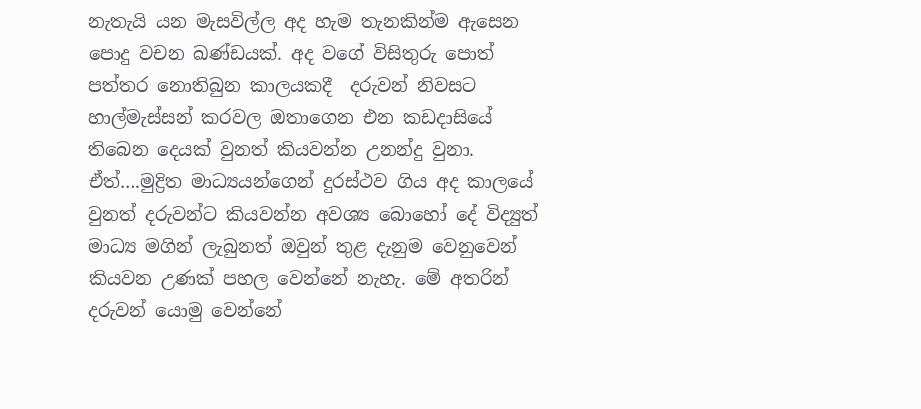නැතැයි යන මැසවිල්ල අද හැම තැනකින්ම ඇසෙන පොදු වචන ඛණ්ඩයක්. අද වගේ විසිතුරු පොත් පත්තර නොතිබුන කාලයකදී  දරුවන් නිවසට හාල්මැස්සන් කරවල ඔතාගෙන එන කඩදාසියේ තිබෙන දෙයක් වුනත් කියවන්න උනන්දු වුනා. ඒත්….මුද්‍රිත මාධ්‍යයන්ගෙන් දුරස්ථව ගිය අද කාලයේ වුනත් දරුවන්ට කියවන්න අවශ්‍ය බොහෝ දේ විද්‍යුත් මාධ්‍ය මගින් ලැබුනත් ඔවුන් තුළ දැනුම වෙනුවෙන් කියවන උණක් පහල වෙන්නේ නැහැ. මේ අතරින් දරුවන් යොමු වෙන්නේ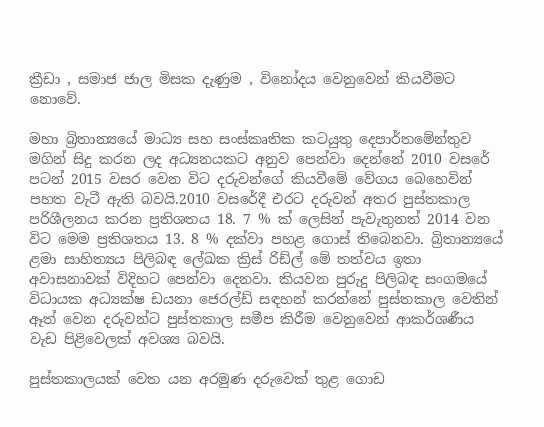ක්‍රීඩා , සමාජ ජාල මිසක දැණුම , විනෝදය වෙනුවෙන් කියවීමට නොවේ.

මහා බ්‍රිතාන්‍යයේ මාධ්‍ය සහ සංස්කෘතික කටයුතු දෙපාර්තමේන්තුව මගින් සිදු කරන ලද අධ්‍යනයකට අනුව පෙන්වා දෙන්නේ 2010 වසරේ පටන් 2015 වසර වෙන විට දරුවන්ගේ කියවීමේ වේගය බෙහෙවින් පහත වැටී ඇති බවයි.2010 වසරේදී එරට දරුවන් අතර පුස්තකාල පරිශීලනය කරන ප්‍රතිශතය 18. 7 % ක් ලෙසින් පැවැතුනත් 2014 වන විට මෙම ප්‍රතිශතය 13. 8 % දක්වා පහළ ගොස් තිබෙනවා. බ්‍රිතාන්‍යයේ ළමා සාහිත්‍යය පිලිබඳ ලේඛක ක්‍රිස් රිඩ්ල් මේ තත්වය ඉතා අවාසනාවක් විදිහට පෙන්වා දෙනවා. කියවන පුරුදු පිලිබඳ සංගමයේ විධායක අධ්‍යක්ෂ ඩයනා ජෙරල්ඩ් සඳහන් කරන්නේ පුස්තකාල වෙතින් ඈත් වෙන දරුවන්ට පුස්තකාල සමීප කිරීම වෙනුවෙන් ආකර්ශණීය වැඩ පිළිවෙලක් අවශ්‍ය බවයි.

පුස්තකාලයක් වෙත යන අරමුණ දරුවෙක් තුළ ගොඩ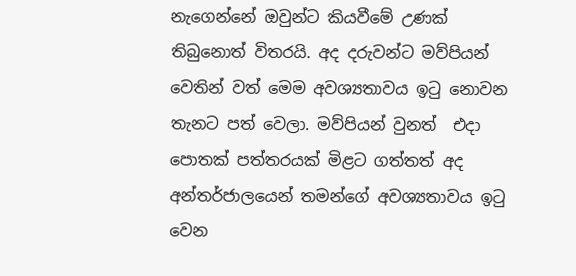නැගෙන්නේ ඔවුන්ට කියවීමේ උණක් තිබුනොත් විතරයි. අද දරුවන්ට මව්පියන් වෙතින් වත් මෙම අවශ්‍යතාවය ඉටු නොවන තැනට පත් වෙලා. මව්පියන් වුනත්  එදා පොතක් පත්තරයක් මිළට ගත්තත් අද අන්තර්ජාලයෙන් තමන්ගේ අවශ්‍යතාවය ඉටු වෙන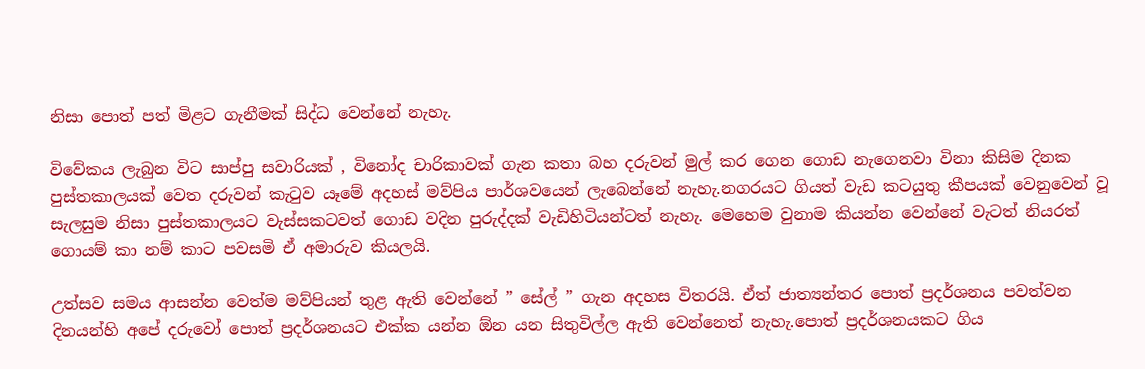නිසා පොත් පත් මිළට ගැනීමක් සිද්ධ වෙන්නේ නැහැ.

විවේකය ලැබුන විට සාප්පු සවාරියක් , විනෝද චාරිකාවක් ගැන කතා බහ දරුවන් මුල් කර ගෙන ගොඩ නැගෙනවා විනා කිසිම දිනක පුස්තකාලයක් වෙත දරුවන් කැටුව යෑමේ අදහස් මව්පිය පාර්ශවයෙන් ලැබෙන්නේ නැහැ.නගරයට ගියත් වැඩ කටයුතු කීපයක් වෙනුවෙන් වූ සැලසුම නිසා පුස්තකාලයට වැස්සකටවත් ගොඩ වදින පුරුද්දක් වැඩිහිටියන්ටත් නැහැ. මෙහෙම වුනාම කියන්න වෙන්නේ වැටත් නියරත් ගොයම් කා නම් කාට පවසමි ඒ අමාරුව කියලයි.

උත්සව සමය ආසන්න වෙත්ම මව්පියන් තුළ ඇති වෙන්නේ ” සේල් ” ගැන අදහස විතරයි. ඒත් ජාත්‍යන්තර පොත් ප්‍රදර්ශනය පවත්වන දිනයන්හි අපේ දරුවෝ පොත් ප්‍රදර්ශනයට එක්ක යන්න ඕන යන සිතුවිල්ල ඇති වෙන්නෙත් නැහැ.පොත් ප්‍රදර්ශනයකට ගිය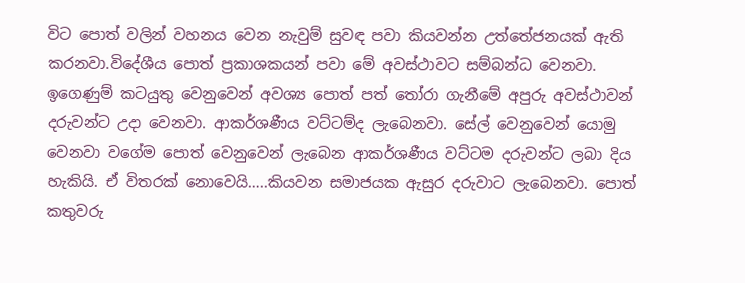විට පොත් වලින් වහනය වෙන නැවුම් සුවඳ පවා කියවන්න උත්තේජනයක් ඇති කරනවා.විදේශීය පොත් ප්‍රකාශකයන් පවා මේ අවස්ථාවට සම්බන්ධ වෙනවා. ඉගෙණුම් කටයුතු වෙනුවෙන් අවශ්‍ය පොත් පත් තෝරා ගැනීමේ අපුරු අවස්ථාවන් දරුවන්ට උදා වෙනවා. ආකර්ශණීය වට්ටම්ද ලැබෙනවා. සේල් වෙනුවෙන් යොමු වෙනවා වගේම පොත් වෙනුවෙන් ලැබෙන ආකර්ශණීය වට්ටම දරුවන්ට ලබා දිය හැකියි. ඒ විතරක් නොවෙයි…..කියවන සමාජයක ඇසුර දරුවාට ලැබෙනවා. පොත් කතුවරු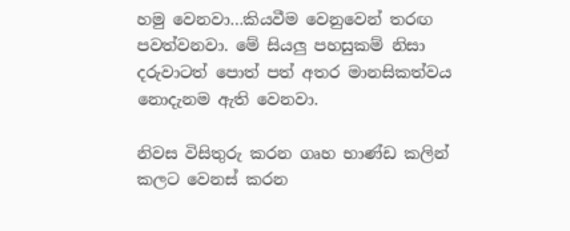හමු වෙනවා…කියවීම වෙනුවෙන් තරඟ පවත්වනවා. මේ සියලු පහසුකම් නිසා දරුවාටත් පොත් පත් අතර මානසිකත්වය නොදැ‍නම ඇති වෙනවා.

නිවස විසිතුරු කරන ගෘහ භාණ්ඩ කලින් කලට වෙනස් කරන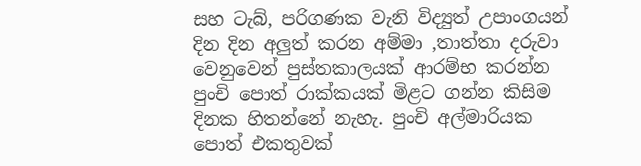සහ ටැබ්, පරිගණක වැනි විද්‍යුත් උපාංගයන් දින දින අලුත් කරන අම්මා ,තාත්තා දරුවා වෙනුවෙන් පුස්තකාලයක් ආරම්භ කරන්න පුංචි පොත් රාක්කයක් මිළට ගන්න කිසිම දිනක හිතන්නේ නැහැ. පුංචි අල්මාරියක පොත් එකතුවක්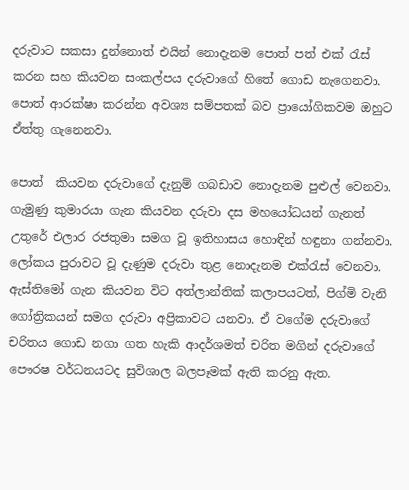දරුවාට සකසා දුන්නොත් එයින් නොදැනම පොත් පත් එක් රැස් කරන සහ කියවන සංකල්පය දරුවාගේ හිතේ ගොඩ නැගෙනවා. පොත් ආරක්ෂා කරන්න අවශ්‍ය සම්පතක් බව ප්‍රායෝගිකවම ඔහුට ඒත්තු ගැනෙනවා.

පොත්  කියවන දරුවාගේ දැනුම් ගබඩාව නොදැනම පුළුල් වෙනවා. ගැමුණු කුමාරයා ගැන කියවන දරුවා දස මහයෝධයන් ගැනත් උතුරේ එලාර රජතුමා සමග වූ ඉතිහාසය හොඳින් හඳුනා ගන්නවා. ලෝකය පුරාවට වූ දැණුම දරුවා තුළ නොදැනම එක්රැස් වෙනවා. ඇස්තිමෝ ගැන කියවන විට අත්ලාන්තික් කලාපයටත්, පිග්මි වැනි ගෝත්‍රිකයන් සමග දරුවා අප්‍රිකාවට යනවා. ඒ වගේම දරුවාගේ චරිතය ගොඩ නගා ගත හැකි ආදර්ශමත් චරිත මගින් දරුවාගේ පෞරෂ වර්ධනයටද සුවිශාල බලපෑමක් ඇති කරනු ඇත.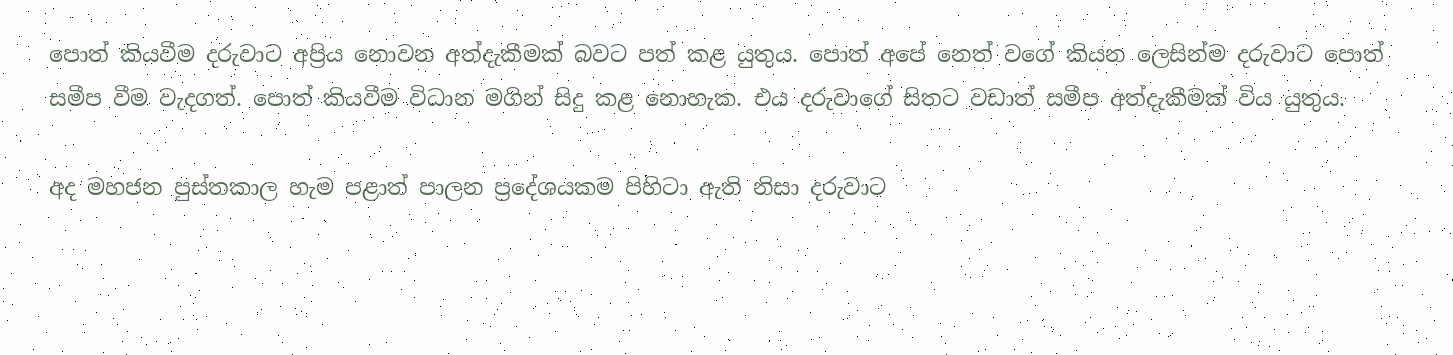පොත් කියවීම දරුවාට අප්‍රිය නොවන අත්දැකීමක් බවට පත් කළ යුතුය. පොත් අපේ නෙත් වගේ කියන ලෙසින්ම දරුවාට පොත් සමීප වීම වැදගත්. පොත් කියවීම විධාන මගින් සිදු කළ නොහැක. එය දරුවාගේ සිතට වඩාත් සමීප අත්දැකීමක් විය යුතුය.

අද මහජන පුස්තකාල හැම පළාත් පාලන ප්‍රදේශයකම පිහිටා ඇති නිසා දරුවාට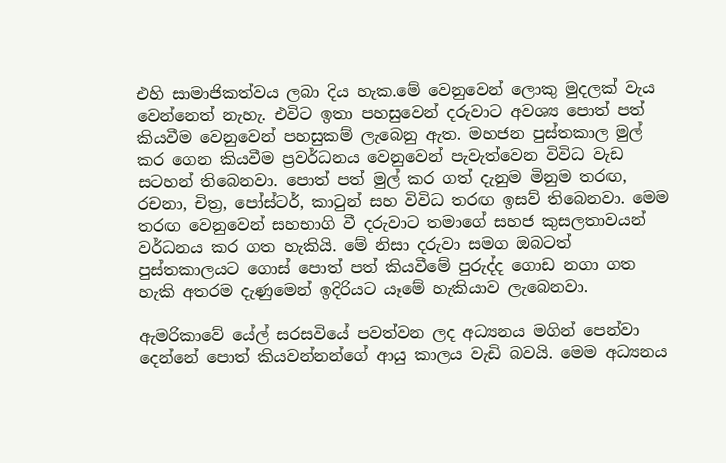එහි සාමාජිකත්වය ලබා දිය හැක.මේ වෙනුවෙන් ලොකු මුදලක් වැය වෙන්නෙත් නැහැ. එවිට ඉතා පහසුවෙන් දරුවාට අවශ්‍ය පොත් පත් කියවීම වෙනුවෙන් පහසුකම් ලැබෙනු ඇත. මහජන පුස්තකාල මුල් කර ගෙන කියවීම ප්‍රවර්ධනය වෙනුවෙන් පැවැත්වෙන විවිධ වැඩ සටහන් තිබෙනවා. පොත් පත් මුල් කර ගත් දැනුම මිනුම තරඟ, රචනා, චිත්‍ර, පෝස්ටර්, කාටුන් සහ විවිධ තරඟ ඉසව් තිබෙනවා. මෙම තරඟ වෙනුවෙන් සහභාගි වී දරුවාට තමාගේ සහජ කුසලතාවයන් වර්ධනය කර ගත හැකියි. මේ නිසා දරුවා සමග ඔබටත් පුස්තකාලයට ගොස් පොත් පත් කියවීමේ පුරුද්ද ගොඩ නගා ගත හැකි අතරම දැණුමෙන් ඉදිරියට යෑමේ හැකියාව ලැබෙනවා.

ඇමරිකාවේ යේල් සරසවියේ පවත්වන ලද අධ්‍යනය මගින් පෙන්වා දෙන්නේ පොත් කියවන්නන්ගේ ආයු කාලය වැඩි බවයි. මෙම අධ්‍යනය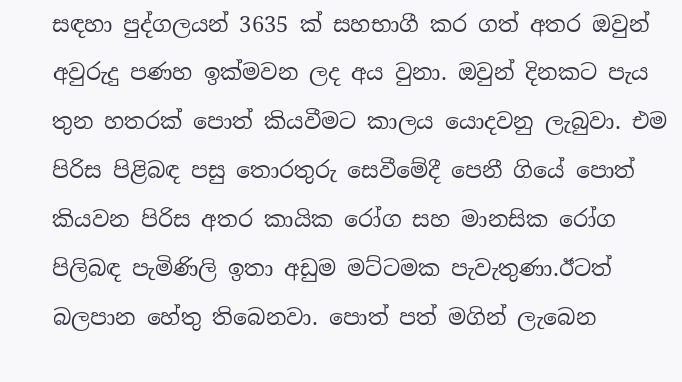සඳහා පුද්ගලයන් 3635 ක් සහභාගී කර ගත් අතර ඔවුන් අවුරුදු පණහ ඉක්මවන ලද අය වුනා. ඔවුන් දිනකට පැය තුන හතරක් පොත් කියවීමට කාලය යොදවනු ලැබුවා. එම පිරිස පිළිබඳ පසු තොරතුරු සෙවීමේදී පෙනී ගියේ පොත් කියවන පිරිස අතර කායික රෝග සහ මානසික රෝග පිලිබඳ පැමිණිලි ඉතා අඩුම මට්ටමක පැවැතුණා.ඊටත් බලපාන හේතු තිබෙනවා. පොත් පත් මගින් ලැබෙන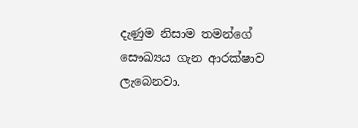දැණුම නිසාම තමන්ගේ සෞඛ්‍යය ගැන ආරක්ෂාව ලැබෙනවා.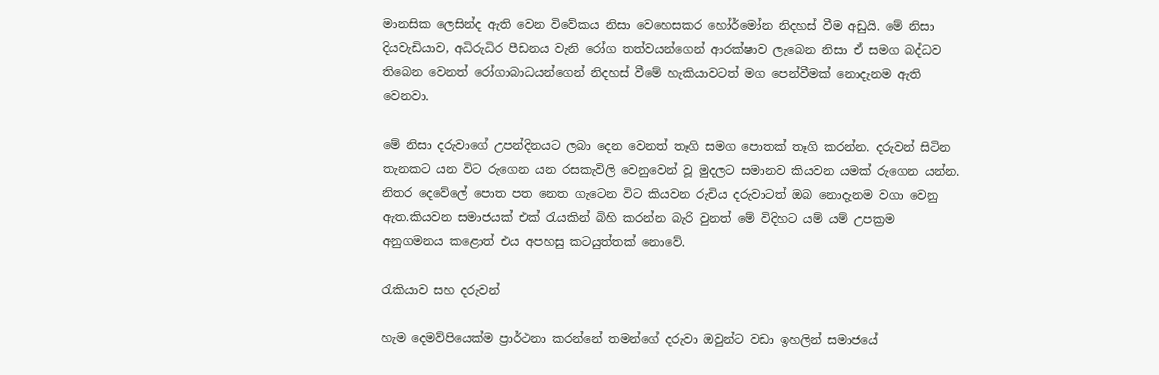මානසික ලෙසින්ද ඇති වෙන විවේකය නිසා වෙහෙසකර හෝර්මෝන නිදහස් වීම අඩුයි. මේ නිසා දියවැඩියාව, අධිරුධිර පීඩනය වැනි රෝග තත්වයන්ගෙන් ආරක්ෂාව ලැබෙන නිසා ඒ සමග බද්ධව තිබෙන වෙනත් රෝගාබාධයන්ගෙන් නිදහස් වීමේ හැකියාවටත් මග පෙන්වීමක් නොදැනම ඇති වෙනවා.

මේ නිසා දරුවාගේ උපන්දිනයට ලබා දෙන වෙනත් තෑගි සමග පොතක් තෑගි කරන්න. දරුවන් සිටින තැනකට යන විට රුගෙන යන රසකැවිලි වෙනුවෙන් වූ මුදලට සමානව කියවන යමක් රුගෙන යන්න. නිතර දෙවේලේ පොත පත නෙත ගැටෙන විට කියවන රුචිය දරුවාටත් ඔබ නොදැනම වගා වෙනු ඇත.කියවන සමාජයක් එක් රැයකින් බිහි කරන්න බැරි වුනත් මේ විදිහට යම් යම් උපක්‍රම අනුගමනය කළොත් එය අපහසු කටයුත්තක් නොවේ.

රැකියාව සහ දරුවන්

හැම දෙමව්පියෙක්ම ප්‍රාර්ථනා කරන්නේ තමන්ගේ දරුවා ඔවුන්ට වඩා ඉහලින් සමාජයේ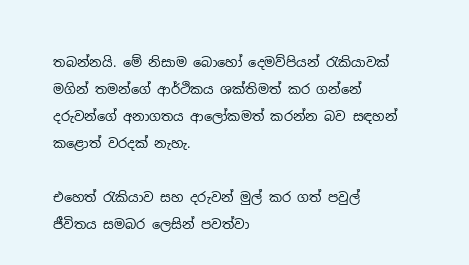තබන්නයි. මේ නිසාම බොහෝ දෙමව්පියන් රැකියාවක් මගින් තමන්ගේ ආර්ථිකය ශක්තිමත් කර ගන්නේ දරුවන්ගේ අනාගතය ආලෝකමත් කරන්න බව සඳහන් කළොත් වරදක් නැහැ.

එහෙත් රැකියාව සහ දරුවන් මුල් කර ගත් පවුල් ජීවිතය සමබර ලෙසින් පවත්වා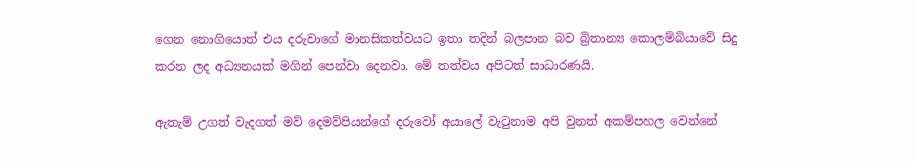ගෙන නොගියොත් එය දරුවාගේ මානසිකත්වයට ඉතා තදින් බලපාන බව බ්‍රිතාන්‍ය කොලම්බියාවේ සිදු කරන ලද අධ්‍යනයක් මගින් පෙන්වා දෙනවා. මේ තත්වය අපිටත් සාධාරණයි.

ඇතැම් උගත් වැදගත් මව් දෙමව්පියන්ගේ දරුවෝ අයාලේ වැටුනාම අපි වුනත් අකම්පහල වෙන්නේ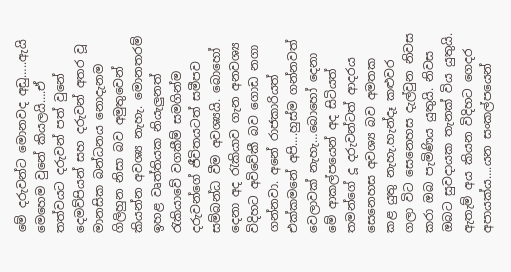මේ දරුවන්ට මොනවද අඩු…..ඇයි මෙහෙම වුනේ කියලයි….ඒ තත්වයට දරුවන් පත් වුනේ දෙමව්පියන් සහ දරුවන් අතර වූ මානසික බන්ධනය නොදැනම ගිලිහුන නිසා බව අමුතුවෙන් කියන්න අවශ්‍ය නැහැ. මොනතරම් ඉහළ වෘත්තියක නියැලුනත් රැකියාවේ වගකීම් සමගින්ම දරුවන්ගේ ජීවිතයටත් සමීපව සම්බන්ධ වීම අවශ්‍යයි. බොහෝ දෙනා අද රැකියාව ගැන අනවශ්‍ය විදිහට අවිවේකී බව ගොඩ නගා ගන්නවා. අනේ රාජකාරියත් එක්කමනේ අපි….හුස්ම ගන්නවත් වෙලාවක් නැහැ…බොහෝ දෙනා මේ ආකල්පයෙන් අද සිටියත් තමන්ගේ දූ දරුවන්ටත් ආදරය සෙනෙහස අවශ්‍ය බව අමතක කළ යුතු නැහැ.හැන්දෑ කළුවර ගලා විට සෙනෙහස දැල්වුන නිවස කරා ඔබ පැමිණිය යුතුයි. නිවස ඔබට සුවදායක තැනක් විය යුතුයි. ඇතැම් අය කියන විදිහට ගෙදර අපායක්ය….යන සංකල්පයෙන්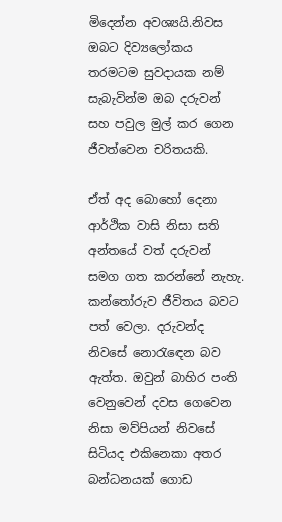මිදෙන්න අවශ්‍යයි.නිවස ඔබට දිව්‍යලෝකය තරමටම සුවදායක නම් සැබැවින්ම ඔබ දරුවන් සහ පවුල මුල් කර ගෙන ජීවත්වෙන චරිතයකි.

ඒත් අද බොහෝ දෙනා ආර්ථික වාසි නිසා සති අන්තයේ වත් දරුවන් සමග ගත කරන්නේ නැහැ. කන්තෝරුව ජීවිතය බවට පත් වෙලා. දරුවන්ද නිවසේ නොරැඳෙන බව ඇත්ත. ඔවුන් බාහිර පංති වෙනුවෙන් දවස ගෙවෙන නිසා මව්පියන් නිවසේ සිටියද එකිනෙකා අතර බන්ධනයක් ගොඩ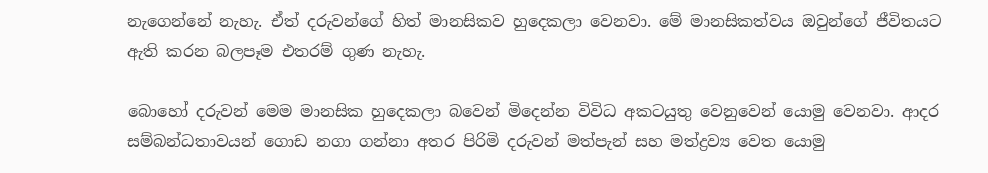නැගෙන්නේ නැහැ. ඒත් දරුවන්ගේ හිත් මානසිකව හුදෙකලා වෙනවා. මේ මානසිකත්වය ඔවුන්ගේ ජීවිතයට ඇති කරන බලපෑම එතරම් ගුණ නැහැ.

බොහෝ දරුවන් මෙම මානසික හුදෙකලා බවෙන් මිදෙන්න විවිධ අකටයුතු වෙනුවෙන් යොමු වෙනවා. ආදර සම්බන්ධතාවයන් ගොඩ නගා ගන්නා අතර පිරිමි දරුවන් මත්පැන් සහ මත්ද්‍රව්‍ය වෙත යොමු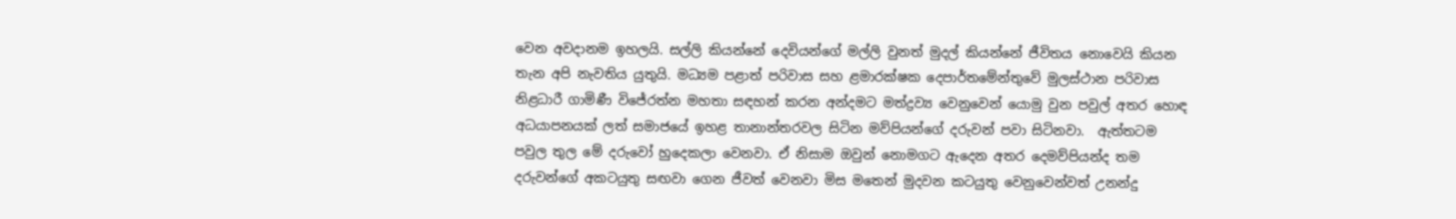වෙන අවදානම ඉහලයි. සල්ලි කියන්නේ දෙවියන්ගේ මල්ලි වුනත් මුදල් කියන්නේ ජීවිතය නොවෙයි කියන තැන අපි නැවතිය යුතුයි. මධ්‍යම පළාත් පරිවාස සහ ළමාරක්ෂක දෙපාර්තමේන්තුවේ මුලස්ථාන පරිවාස නිළධාරී ගාමිණී විජේරත්න මහතා සඳහන් කරන අන්දමට මත්ද්‍රව්‍ය වෙනුවෙන් යොමු වුන පවුල් අතර හොඳ අධයාපනයක් ලත් සමාජයේ ඉහළ තානාන්තරවල සිටින මව්පියන්ගේ දරුවන් පවා සිටිනවා.  ඇත්තටම පවුල තුල මේ දරුවෝ හුදෙකලා වෙනවා. ඒ නිසාම ඔවුන් නොමගට ඇදෙන අතර දෙමව්පියන්ද තම දරුවන්ගේ අකටයුතු සඟවා ගෙන ජීවත් වෙනවා මිස මතෙන් මුදවන කටයුතු වෙනුවෙන්වත් උනන්දු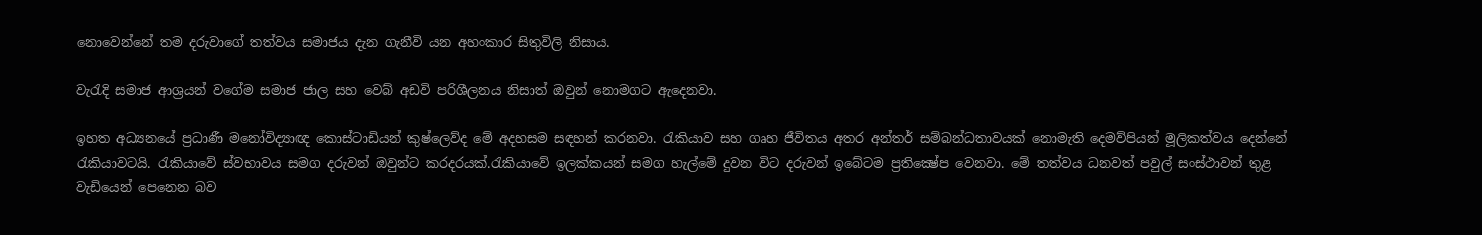නොවෙන්නේ තම දරුවාගේ තත්වය සමාජය දැන ගැනීවි යන අහංකාර සිතුවිලි නිසාය.

වැරැදි සමාජ ආශ්‍රයන් වගේම සමාජ ජාල සහ වෙබ් අඩවි පරිශීලනය නිසාත් ඔවුන් නොමගට ඇදෙනවා.

ඉහත අධ්‍යනයේ ප්‍රධාණී මනෝවිද්‍යාඥ කොස්ටාඩියන් කුෂ්ලෙව්ද මේ අදහසම සඳහන් කරනවා. රැකියාව සහ ගෘහ ජීවිතය අතර අන්තර් සම්බන්ධතාවයක් නොමැති දෙමව්පියන් මූලිකත්වය දෙන්නේ රැකියාවටයි. රැකියාවේ ස්වභාවය සමග දරුවන් ඔවුන්ට කරදරයක්.රැකියාවේ ඉලක්කයන් සමග හැල්මේ දුවන විට දරුවන් ඉබේටම ප්‍රතික්‍ෂේප වෙනවා. මේ තත්වය ධනවත් පවුල් සංස්ථාවන් තුළ වැඩියෙන් පෙනෙන බව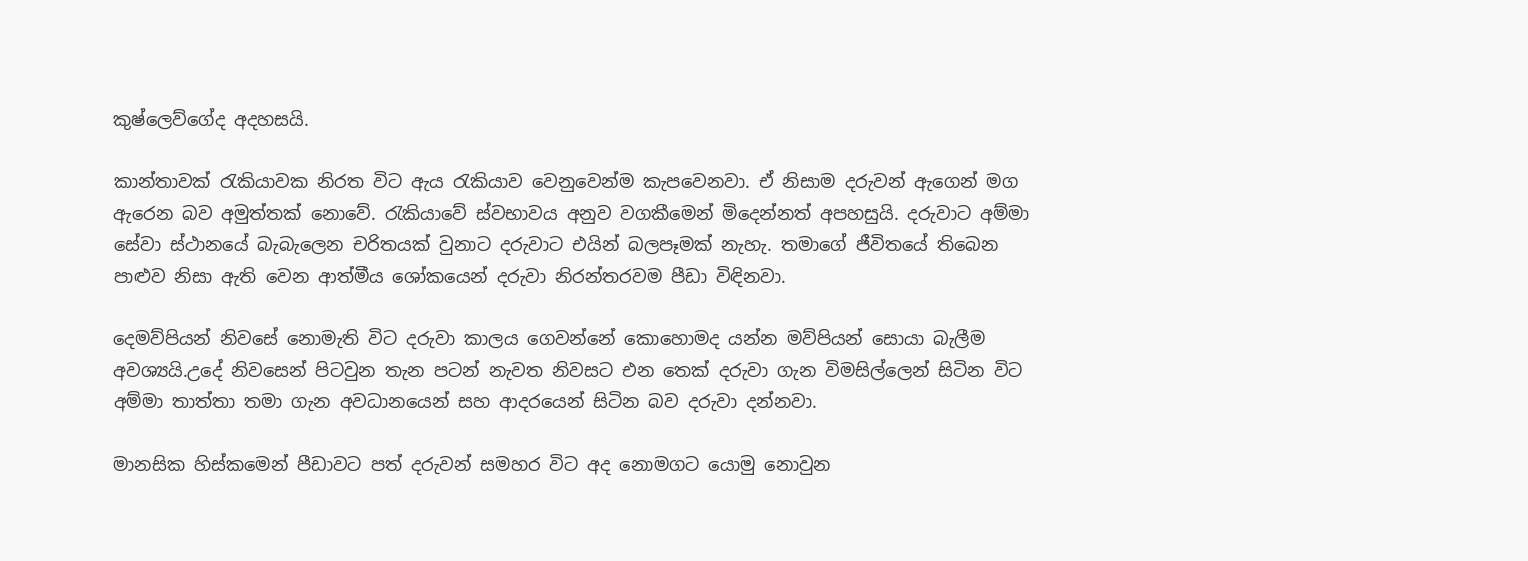කුෂ්ලෙව්ගේද අදහසයි.

කාන්තාවක් රැකියාවක නිරත විට ඇය රැකියාව වෙනුවෙන්ම කැපවෙනවා. ඒ නිසාම දරුවන් ඇගෙන් මග ඇරෙන බව අමුත්තක් නොවේ. රැකියාවේ ස්වභාවය අනුව වගකීමෙන් මිදෙන්නත් අපහසුයි. දරුවාට අම්මා සේවා ස්ථානයේ බැබැලෙන චරිතයක් වුනාට දරුවාට එයින් බලපෑමක් නැහැ. තමාගේ ජීවිතයේ තිබෙන පාළුව නිසා ඇති වෙන ආත්මීය ශෝකයෙන් දරුවා නිරන්තරවම පීඩා විඳිනවා.

දෙමව්පියන් නිවසේ නොමැති විට දරුවා කාලය ගෙවන්නේ කොහොමද යන්න මව්පියන් සොයා බැලීම අවශ්‍යයි.උදේ නිවසෙන් පිටවුන තැන පටන් නැවත නිවසට එන තෙක් දරුවා ගැන විමසිල්ලෙන් සිටින විට අම්මා තාත්තා තමා ගැන අවධානයෙන් සහ ආදරයෙන් සිටින බව දරුවා දන්නවා.

මානසික හිස්කමෙන් පීඩාවට පත් දරුවන් සමහර විට අද නොමගට යොමු නොවුන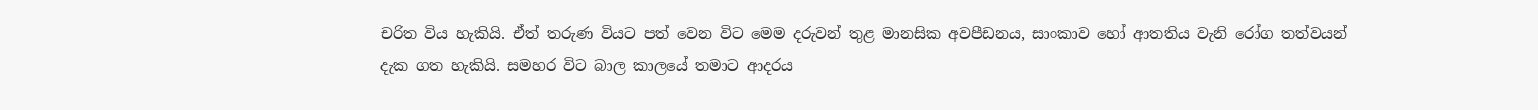චරිත විය හැකියි. ඒත් තරුණ වියට පත් වෙන විට මෙම දරුවන් තුළ මානසික අවපීඩනය, සාංකාව හෝ ආතතිය වැනි රෝග තත්වයන් දැක ගත හැකියි. සමහර විට බාල කාලයේ තමාට ආදරය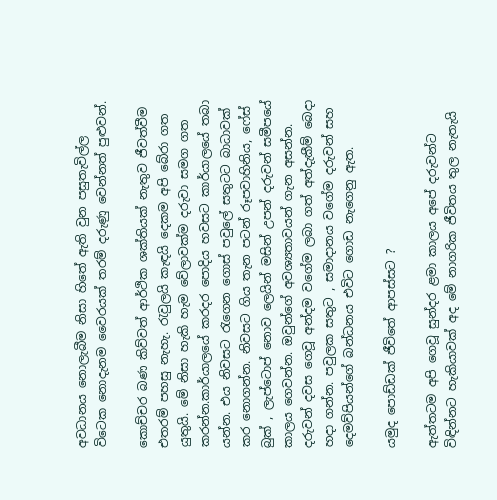අවධානය නොලැබීම නිසා හිතේ ඇති වුන පසුතැවිල්ල විටෙක නොදැනම වෛරයක් තරම් දරුණු වෙන්නත් පුළුවන්.

කොච්චර බණ කිව්වත් ආර්ථික ශක්තියක් නැතුව ජීවත්වීම එතරම් පහසු නැහැ. රැවුලයි කැඳයි දෙකම අපි බේරා ගත යුතුයි. මේ නිසා හැකි හැම වේලාවක්ම දරුවා සමග ගත කරන්න.කාර්යාලයේ කරදර පොදිය හවසට කාර්යාලයේ තබා යන්න. එය නිවසට රැගෙන ගොස් පවුලේ සතුටට බාධාවක් කර නොගන්න. නිවසට ගිය තැන පටන් රූපවාහිනිය, ෆේස් බුක් , ලැප්ටොප් නොව ලෙයින් මසින් උපන් දරුවන් සමීපයේ කාලය ගෙවන්න. ඔවුන්ගේ අවශ්‍යතාවයන් ගැන අසන්න. දරුවන් දවස ගෙවූ අන්දම වගේම ලබා ගත් අත්දැකීම් බෙදා හදා ගන්න. පවුලක සතුට , සමාදානය වගේම දරුවන් සහ දෙමව්පියන්ගේ බන්ධනය එවිට ගොඩ නැගෙනු ඇත.

යමුද පොඩ්ඩක් ජීවිතේ ආපස්සට ?

ඇත්තටම අපි ගෙවූ සුන්දර ළමා කාලය අපේ දරුවන්ට විඳින්නට හැකියාවක් අද මේ නාගරික ජීවිතය තුල නැතැයි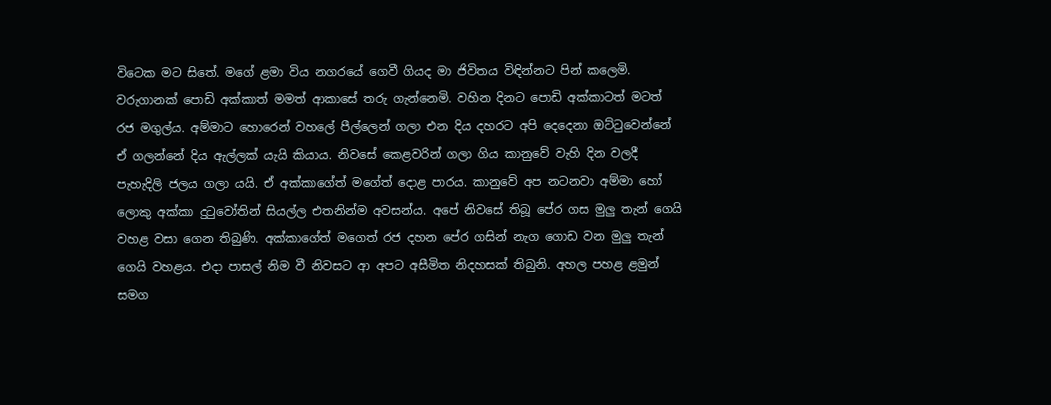විටෙක මට සිතේ. මගේ ළමා විය නගරයේ ගෙවී ගියද මා ජිවිතය විඳින්නට පින් කලෙමි. වරුගානක් පොඩි අක්කාත් මමත් ආකාසේ තරු ගැන්නෙමි. වහින දිනට පොඩි අක්කාටත් මටත් රජ මගුල්ය. අම්මාට හොරෙන් වහලේ පීල්ලෙන් ගලා එන දිය දහරට අපි දෙදෙනා ඔට්ටුවෙන්නේ ඒ ගලන්නේ දිය ඇල්ලක් යැයි කියාය. නිවසේ කෙළවරින් ගලා ගිය කානුවේ වැහි දින වලදී පැහැදිලි ජලය ගලා යයි. ඒ අක්කාගේත් මගේත් දොළ පාරය. කානුවේ අප නටනවා අම්මා හෝ ලොකු අක්කා දුටුවෝතින් සියල්ල එතනින්ම අවසන්ය. අපේ නිවසේ තිබූ පේර ගස මුලු තැන් ගෙයි වහළ වසා ගෙන තිබුණි. අක්කාගේත් මගෙත් රජ දහන පේර ගසින් නැග ගොඩ වන මුලු තැන් ගෙයි වහළය. එදා පාසල් නිම වී නිවසට ආ අපට අසීමිත නිදහසක් තිබුනි. අහල පහළ ළමුන් සමග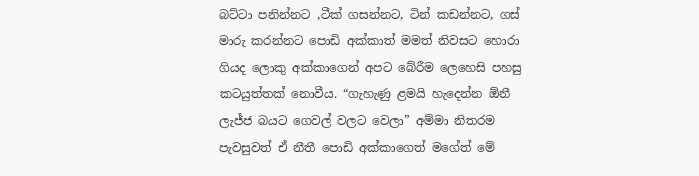බට්ටා පනින්නට ,ටීක් ගසන්නට, ටින් කඩන්නට, ගස් මාරු කරන්නට පොඩි අක්කාත් මමත් නිවසට හොරා ගියද ලොකු අක්කාගෙන් අපට බේරීම ලෙහෙසි පහසු කටයුත්තක් නොවීය. “ගැහැණු ළමයි හැදෙන්න ඕනී ලැජ්ජ බයට ගෙවල් වලට වෙලා” අම්මා නිතරම පැවසුවත් ඒ නීතී පොඩි අක්කාගෙත් මගේත් මේ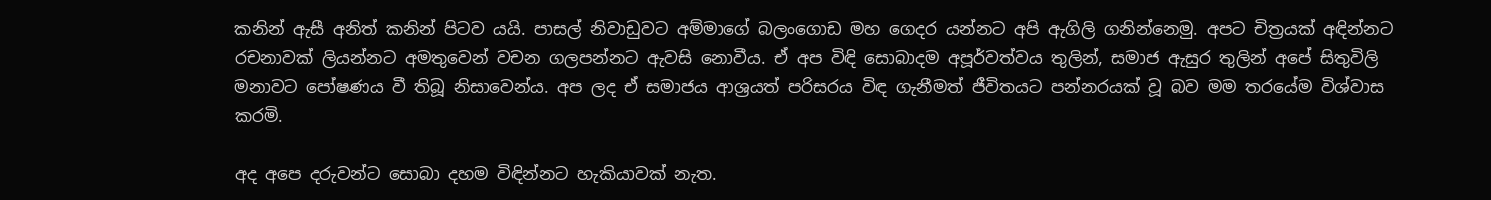කනින් ඇසී අනිත් කනින් පිටව යයි. පාසල් නිවාඩුවට අම්මාගේ බලංගොඩ මහ ගෙදර යන්නට අපි ඇගිලි ගනින්නෙමු. අපට චිත්‍රයක් අඳින්නට රචනාවක් ලියන්නට අමතුවෙන් වචන ගලපන්නට ඇවසි නොවීය. ඒ අප විඳි සොබාදම අපූර්වත්වය තුලින්, සමාජ ඇසුර තුලින් අපේ සිතුවිලි මනාවට පෝෂණය වී තිබූ නිසාවෙන්ය. අප ලද ඒ සමාජය ආශ්‍රයත් පරිසරය විඳ ගැනීමත් ජීවිතයට පන්නරයක් වූ බව මම තරයේම විශ්වාස කරමි.

අද අපෙ දරුවන්ට සොබා දහම විඳින්නට හැකියාවක් නැත.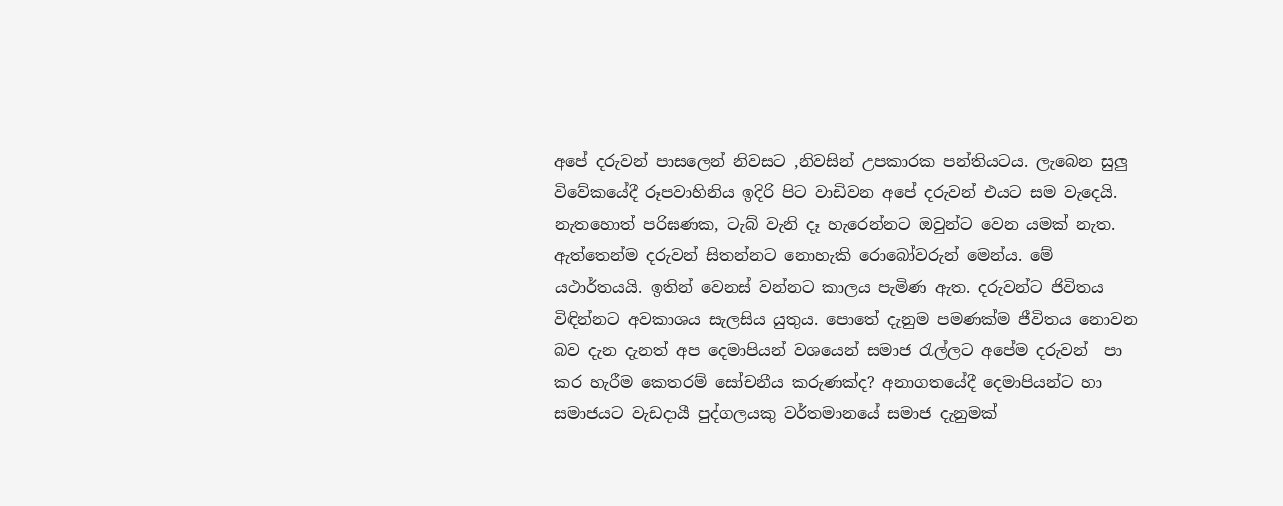අපේ දරුවන් පාසලෙන් නිවසට ,නිවසින් උපකාරක පන්තියටය. ලැබෙන සුලු විවේකයේදී රූපවාහිනිය ඉදිරි පිට වාඩිවන අපේ දරුවන් එයට සම වැදෙයි. නැතහොත් පරිඝණක, ටැබ් වැනි දෑ හැරෙන්නට ඔවුන්ට වෙන යමක් නැත. ඇත්තෙන්ම දරුවන් සිතන්නට නොහැකි රොබෝවරුන් මෙන්ය. මේ යථාර්තයයි. ඉතින් වෙනස් වන්නට කාලය පැමිණ ඇත. දරුවන්ට ජිවිතය විඳින්නට අවකාශය සැලසිය යුතුය. පොතේ දැනුම පමණක්ම ජීවිතය නොවන බව දැන දැනත් අප දෙමාපියන් වශයෙන් සමාජ රැල්ලට අපේම දරුවන්  පා කර හැරීම කෙතරම් සෝචනීය කරුණක්ද? අනාගතයේදී දෙමාපියන්ට හා සමාජයට වැඩදායී පුද්ගලයකු වර්තමානයේ සමාජ දැනුමක්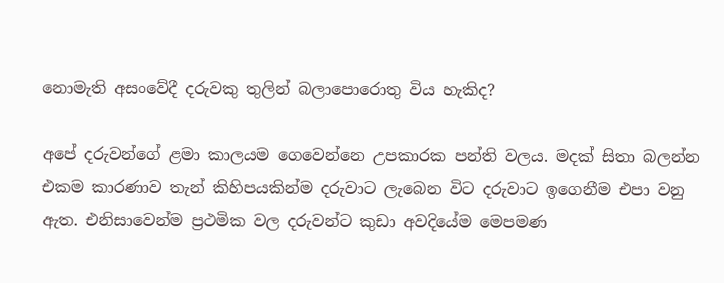නොමැති අසංවේදී දරුවකු තුලින් බලාපොරොතු විය හැකිද?

අපේ දරුවන්ගේ ළමා කාලයම ගෙවෙන්නෙ උපකාරක පන්ති වලය. මදක් සිතා බලන්න එකම කාරණාව තැන් කිහිපයකින්ම දරුවාට ලැබෙන විට දරුවාට ඉගෙනීම එපා වනු ඇත. එනිසාවෙන්ම ප්‍රථමික වල දරුවන්ට කුඩා අවදියේම මෙපමණ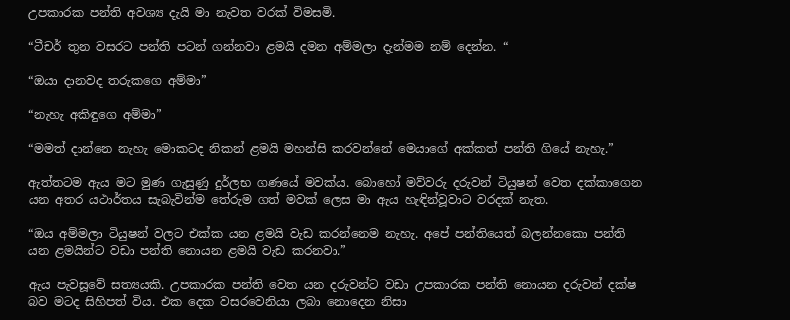උපකාරක පන්ති අවශ්‍ය දැයි මා නැවත වරක් විමසමි.

“ටීචර් තුන වසරට පන්ති පටන් ගන්නවා ළමයි දමන අම්මලා දැන්මම නම් දෙන්න. “

“ඔයා දානවද තරුකගෙ අම්මා”

“නැහැ අකිඳුගෙ අම්මා”

“මමත් දාන්නෙ නැහැ මොකටද නිකන් ළමයි මහන්සි කරවන්නේ මෙයාගේ අක්කත් පන්ති ගියේ නැහැ.”

ඇත්තටම ඇය මට මුණ ගැසුණු දුර්ලභ ගණයේ මවක්ය. බොහෝ මව්වරු දරුවන් ටියුෂන් වෙත දක්කාගෙන යන අතර යථාර්තය සැබැවින්ම තේරුම ගත් මවක් ලෙස මා ඇය හැඳින්වූවාට වරදක් නැත.

“ඔය අම්මලා ටියුෂන් වලට එක්ක යන ළමයි වැඩ කරන්නෙම නැහැ. අපේ පන්තියෙත් බලන්නකො පන්ති යන ළමයින්ට වඩා පන්ති නොයන ළමයි වැඩ කරනවා.”

ඇය පැවසූවේ සත්‍යයකි. උපකාරක පන්ති වෙත යන දරුවන්ට වඩා උපකාරක පන්ති නොයන දරුවන් දක්ෂ බව මටද සිහිපත් විය. එක දෙක වසරවෙනියා ලබා නොදෙන නිසා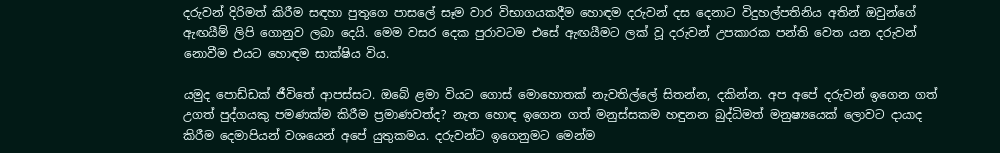දරුවන් දිරිමත් කිරීම සඳහා පුතුගෙ පාසලේ සෑම වාර විභාගයකදීම හොඳම දරුවන් දස දෙනාට විදුහල්පතිනිය අතින් ඔවුන්ගේ ඇඟයීම් ලිපි ගොනුව ලබා දෙයි. මෙම වසර දෙක පුරාවටම එසේ ඇඟයීමට ලක් වූ දරුවන් උපකාරක පන්ති වෙත යන දරුවන් නොවීම එයට හොඳම සාක්ෂිය විය.

යමුද පොඩ්ඩක් ජීවිතේ ආපස්සට. ඔබේ ළමා වියට ගොස් මොහොතක් නැවතිල්ලේ සිතන්න, දකින්න. අප අපේ දරුවන් ඉගෙන ගත් උගත් පුද්ගයකු පමණක්ම කිරීම ප්‍රමාණවත්ද? නැත හොඳ ඉගෙන ගත් මනුස්සකම හඳුනන බුද්ධිමත් මනුෂ්‍යයෙක් ලොවට දායාද කිරීම දෙමාපියන් වශයෙන් අපේ යුතුකමය. දරුවන්ට ඉගෙනුමට මෙන්ම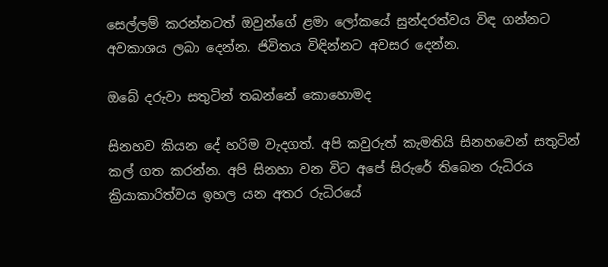සෙල්ලම් කරන්නටත් ඔවුන්ගේ ළමා ලෝකයේ සුන්දරත්වය විඳ ගන්නට අවකාශය ලබා දෙන්න. ජිවිතය විඳින්නට අවසර දෙන්න.

ඔබේ දරුවා සතුටින් තබන්නේ කොහොමද

සිනහව කියන දේ හරිම වැදගත්. අපි කවුරුත් කැමතියි සිනහවෙන් සතුටින් කල් ගත කරන්න. අපි සිනහා වන විට අපේ සිරුරේ තිබෙන රුධිරය ක්‍රියාකාරිත්වය ඉහල යන අතර රුධිරයේ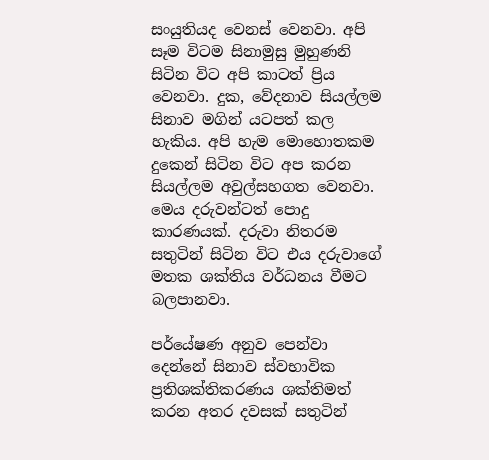සංයුතියද වෙනස් වෙනවා. අපි සෑම විටම සිනාමුසු මුහුණනි සිටින විට අපි කාටත් ප්‍රිය වෙනවා. දුක, වේදනාව සියල්ලම සිනාව මගින් යටපත් කල හැකිය. අපි හැම මොහොතකම දුකෙන් සිටින විට අප කරන සියල්ලම අවුල්සහගත වෙනවා. මෙය දරුවන්ටත් පොදු කාරණයක්. දරුවා නිතරම සතුටින් සිටින විට එය දරුවාගේ මතක ශක්තිය වර්ධනය වීමට බලපානවා.

පර්යේෂණ අනුව පෙන්වා දෙන්නේ සිනාව ස්වභාවික ප්‍රතිශක්තිකරණය ශක්තිමත් කරන අතර දවසක් සතුටින්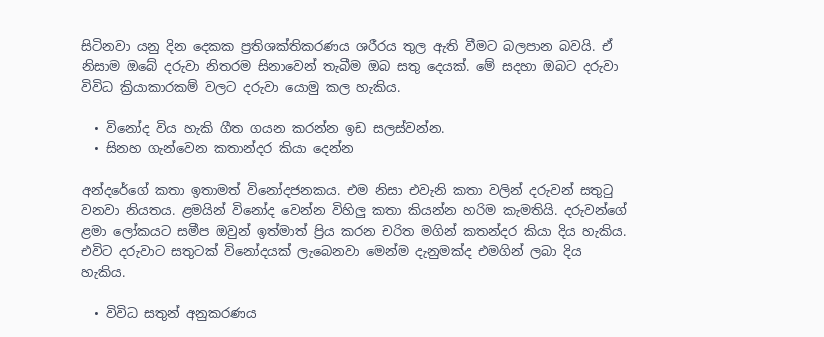සිටිනවා යනු දින දෙකක ප්‍රතිශක්තිකරණය ශරීරය තුල ඇති වීමට බලපාන බවයි. ඒ නිසාම ඔබේ දරුවා නිතරම සිනාවෙන් තැබීම ඔබ සතු දෙයක්. මේ සදහා ඔබට දරුවා විවිධ ක්‍රියාකාරකම් වලට දරුවා යොමු කල හැකිය.

  • විනෝද විය හැකි ගීත ගයන කරන්න ඉඩ සලස්වන්න.
  • සිනහ ගැන්වෙන කතාන්දර කියා දෙන්න

අන්දරේගේ කතා ඉතාමත් විනෝදජනකය. එම නිසා එවැනි කතා වලින් දරුවන් සතුටු වනවා නියතය. ළමයින් විනෝද වෙන්න විහිලු කතා කියන්න හරිම කැමතියි. දරුවන්ගේ ළමා ලෝකයට සමීප ඔවුන් ඉත්මාත් ප්‍රිය කරන චරිත මගින් කතන්දර කියා දිය හැකිය. එවිට දරුවාට සතුටක් විනෝදයක් ලැබෙනවා මෙන්ම දැනුමක්ද එමගින් ලබා දිය හැකිය.

  • විවිධ සතුන් අනුකරණය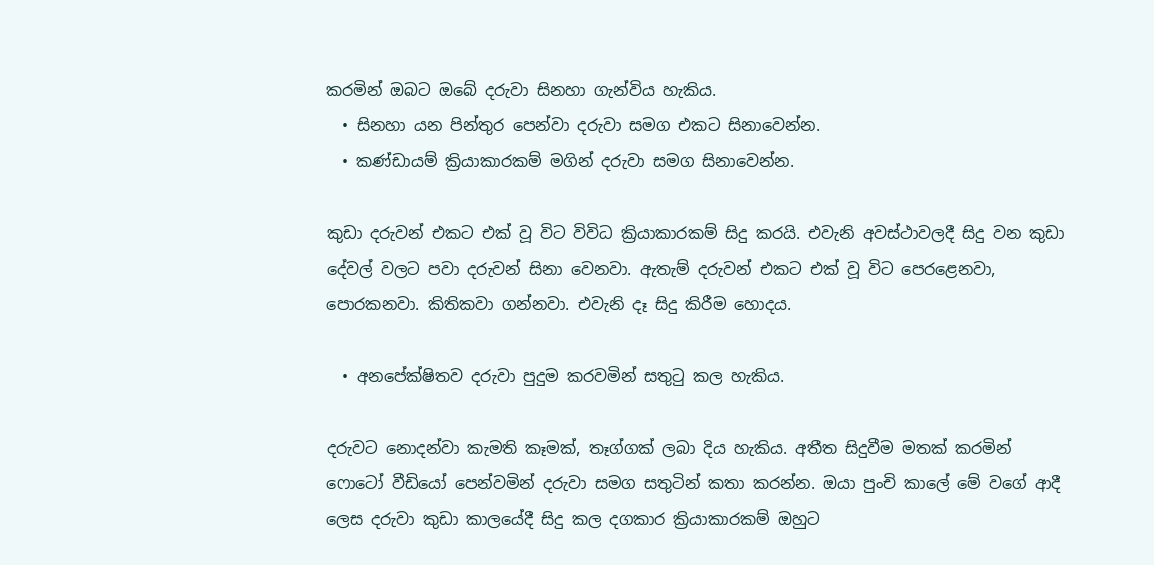කරමින් ඔබට ඔබේ දරුවා සිනහා ගැන්විය හැකිය.
  • සිනහා යන පින්තුර පෙන්වා දරුවා සමග එකට සිනාවෙන්න.
  • කණ්ඩායම් ක්‍රියාකාරකම් මගින් දරුවා සමග සිනාවෙන්න.

කුඩා දරුවන් එකට එක් වූ විට විවිධ ක්‍රියාකාරකම් සිදු කරයි. එවැනි අවස්ථාවලදී සිදු වන කුඩා දේවල් වලට පවා දරුවන් සිනා වෙනවා. ඇතැම් දරුවන් එකට එක් වූ විට පෙරළෙනවා, පොරකනවා. කිතිකවා ගන්නවා. එවැනි දෑ සිදු කිරීම හොදය.

  • අනපේක්ෂිතව දරුවා පුදුම කරවමින් සතුටු කල හැකිය.

දරුවට නොදන්වා කැමති කෑමක්, තෑග්ගක් ලබා දිය හැකිය. අතීත සිදුවීම මතක් කරමින් ෆොටෝ වීඩියෝ පෙන්වමින් දරුවා සමග සතුටින් කතා කරන්න. ඔයා පුංචි කාලේ මේ වගේ ආදී ලෙස දරුවා කුඩා කාලයේදී සිදු කල දගකාර ක්‍රියාකාරකම් ඔහුට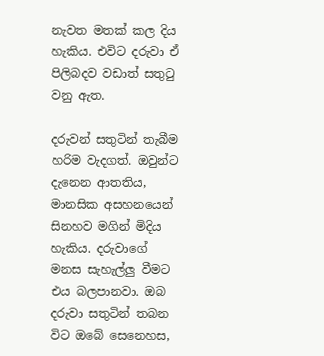නැවත මතක් කල දිය හැකිය. එවිට දරුවා ඒ පිලිබදව වඩාත් සතුටු වනු ඇත.

දරුවන් සතුටින් තැබීම හරිම වැදගත්. ඔවුන්ට දැනෙන ආතතිය, මානසික අසහනයෙන් සිනහව මගින් මිදිය හැකිය. දරුවාගේ මනස සැහැල්ලු වීමට එය බලපානවා. ඔබ දරුවා සතුටින් තබන විට ඔබේ සෙනෙහස,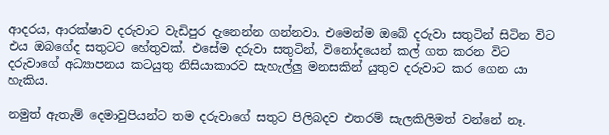ආදරය, ආරක්ෂාව දරුවාට වැඩිපුර දැනෙන්න ගන්නවා. එමෙන්ම ඔබේ දරුවා සතුටින් සිටින විට එය ඔබගේද සතුටට හේතුවක්. එසේම දරුවා සතුටින්, විනෝදයෙන් කල් ගත කරන විට දරුවාගේ අධ්‍යාපනය කටයුතු නිසියාකාරව සැහැල්ලු මනසකින් යුතුව දරුවාට කර ගෙන යා හැකිය.

නමුත් ඇතැම් දෙමාවුපියන්ට තම දරුවාගේ සතුට පිලිබදව එතරම් සැලකිලිමත් වන්නේ නෑ.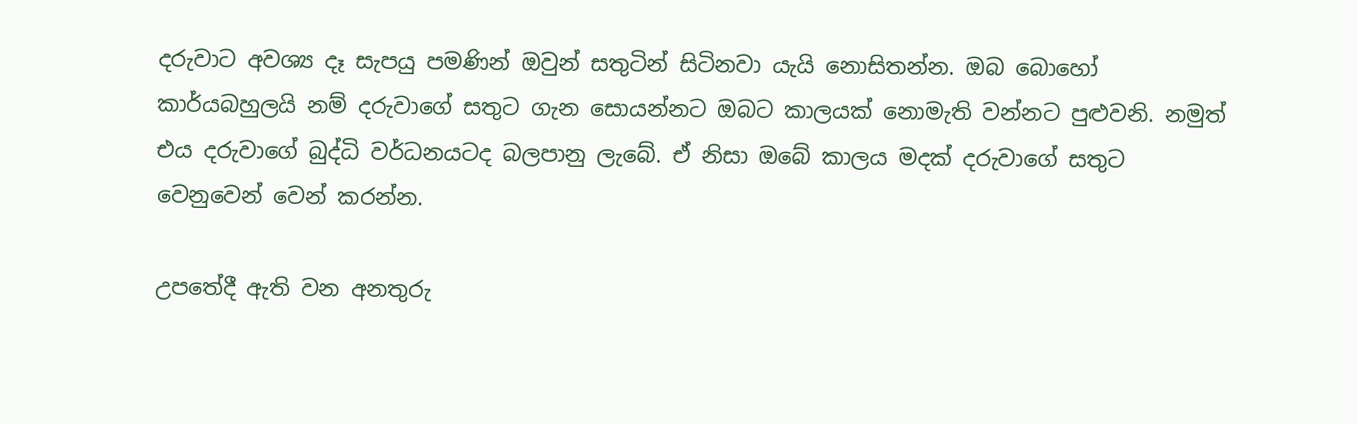දරුවාට අවශ්‍ය දෑ සැපයු පමණින් ඔවුන් සතුටින් සිටිනවා යැයි නොසිතන්න. ඔබ බොහෝ කාර්යබහුලයි නම් දරුවාගේ සතුට ගැන සොයන්නට ඔබට කාලයක් නොමැති වන්නට පුළුවනි. නමුත් එය දරුවාගේ බුද්ධි වර්ධනයටද බලපානු ලැබේ. ඒ නිසා ඔබේ කාලය මදක් දරුවාගේ සතුට වෙනුවෙන් වෙන් කරන්න.

උපතේදී ඇති වන අනතුරු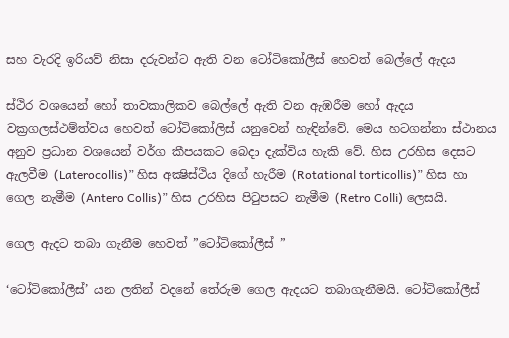සහ වැරදි ඉරියව් නිසා දරුවන්ට ඇති වන ටෝටිකෝලීස් හෙවත් බෙල්ලේ ඇදය

ස්ථිර වශයෙන් හෝ තාවකාලිකව බෙල්ලේ ඇති වන ඇඹරීම හෝ ඇදය වක්‍රගලස්ථම්ත්වය හෙවත් ටෝටිකෝලිස් යනුවෙන් හැඳින්වේ. මෙය හටගන්නා ස්ථානය අනුව ප්‍රධාන වශයෙන් වර්ග කීපයකට බෙදා දැක්විය හැකි වේ. හිස උරහිස දෙසට ඇලවීම (Laterocollis)” හිස අක්‍ෂිස්ථිය දිගේ හැරීම (Rotational torticollis)” හිස හා ගෙල නැමීම (Antero Collis)” හිස උරහිස පිටුපසට නැමීම (Retro Colli) ලෙසයි.

ගෙල ඇදට තබා ගැනීම හෙවත් ”ටෝටිකෝලීස් ”

‘ටෝටිකෝලීස්’ යන ලතින් වදනේ තේරුම ගෙල ඇදයට තබාගැනීමයි. ටෝටිකෝලීස්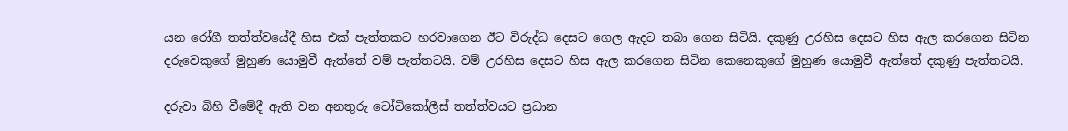යන රෝගී තත්ත්වයේදී හිස එක් පැත්තකට හරවාගෙන ඊට විරුද්ධ දෙසට ගෙල ඇදට තබා ගෙන සිටියි. දකුණු උරහිස දෙසට හිස ඇල කරගෙන සිටින දරුවෙකුගේ මුහුණ යොමුවී ඇත්තේ වම් පැත්තටයි. වම් උරහිස දෙසට හිස ඇල කරගෙන සිටින කෙනෙකුගේ මුහුණ යොමුවී ඇත්තේ දකුණු පැත්තටයි.

දරුවා බිහි වීමේදී ඇති වන අනතුරු ටෝටිකෝලීස් තත්ත්වයට ප්‍රධාන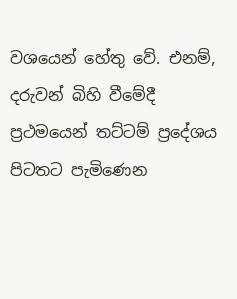වශයෙන් හේතු වේ. එනම්, දරුවන් බිහි වීමේදී ප්‍රථමයෙන් තට්ටම් ප්‍රදේශය පිටතට පැමිණෙන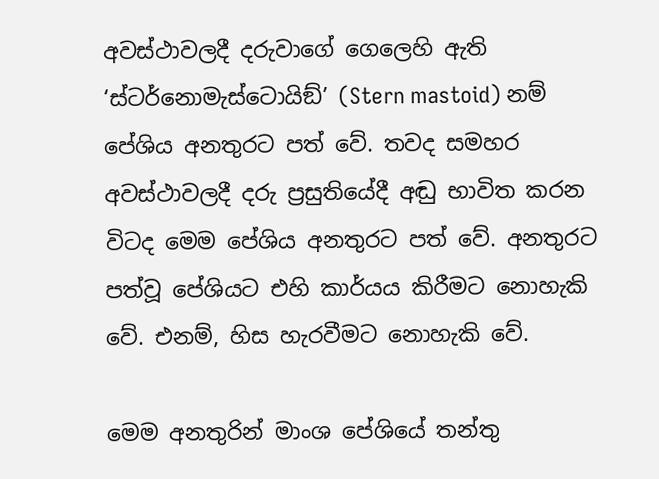අවස්ථාවලදී දරුවාගේ ගෙලෙහි ඇති ‘ස්ටර්නොමැස්ටොයිඞ්’ (Stern mastoid) නම් පේශිය අනතුරට පත් වේ. තවද සමහර අවස්ථාවලදී දරු ප්‍රසුතියේදී අඬු භාවිත කරන විටද මෙම පේශිය අනතුරට පත් වේ. අනතුරට පත්වූ පේශියට එහි කාර්යය කිරීමට නොහැකි වේ. එනම්, හිස හැරවීමට නොහැකි වේ.

මෙම අනතුරින් මාංශ පේශියේ තන්තු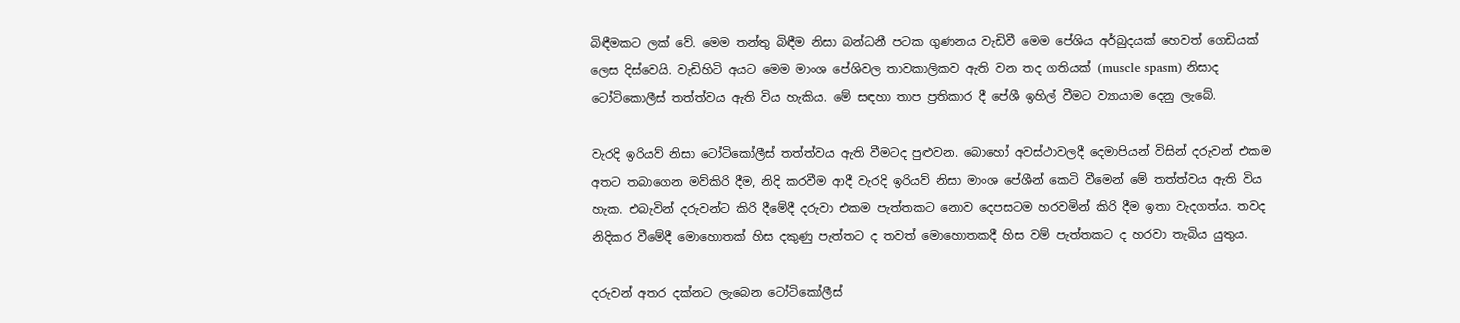බිඳීමකට ලක් වේ. මෙම තන්තු බිඳීම නිසා බන්ධනී පටක ගුණනය වැඩිවී මෙම පේශිය අර්බුදයක් හෙවත් ගෙඩියක් ලෙස දිස්වෙයි. වැඩිහිටි අයට මෙම මාංශ පේශිවල තාවකාලිකව ඇති වන තද ගතියක් (muscle spasm) නිසාද ටෝටිකොලීස් තත්ත්වය ඇති විය හැකිය. මේ සඳහා තාප ප්‍රතිකාර දී පේශී ඉහිල් වීමට ව්‍යායාම දෙනු ලැබේ.

වැරදි ඉරියව් නිසා ටෝටිකෝලීස් තත්ත්වය ඇති වීමටද පුළුවන. බොහෝ අවස්ථාවලදී දෙමාපියන් විසින් දරුවන් එකම අතට තබාගෙන මව්කිරි දීම, නිදි කරවීම ආදී වැරදි ඉරියව් නිසා මාංශ පේශීන් කෙටි වීමෙන් මේ තත්ත්වය ඇති විය හැක. එබැවින් දරුවන්ට කිරි දීමේදී දරුවා එකම පැත්තකට නොව දෙපසටම හරවමින් කිරි දීම ඉතා වැදගත්ය. තවද නිදිකර වීමේදී මොහොතක් හිස දකුණු පැත්තට ද තවත් මොහොතකදී හිස වම් පැත්තකට ද හරවා තැබිය යුතුය.

දරුවන් අතර දක්නට ලැබෙන ටෝටිකෝලීස්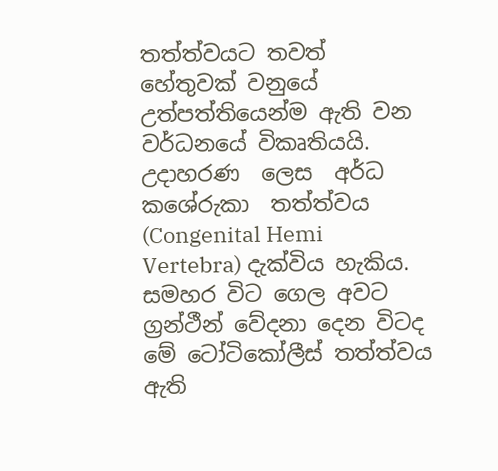තත්ත්වයට තවත් හේතුවක් වනුයේ උත්පත්තියෙන්ම ඇති වන වර්ධනයේ විකෘතියයි.  උදාහරණ  ලෙස  අර්ධ  කශේරුකා  තත්ත්වය (Congenital Hemi Vertebra) දැක්විය හැකිය. සමහර විට ගෙල අවට ග්‍රන්ථීන් වේදනා දෙන විටද මේ ටෝටිකෝලීස් තත්ත්වය ඇති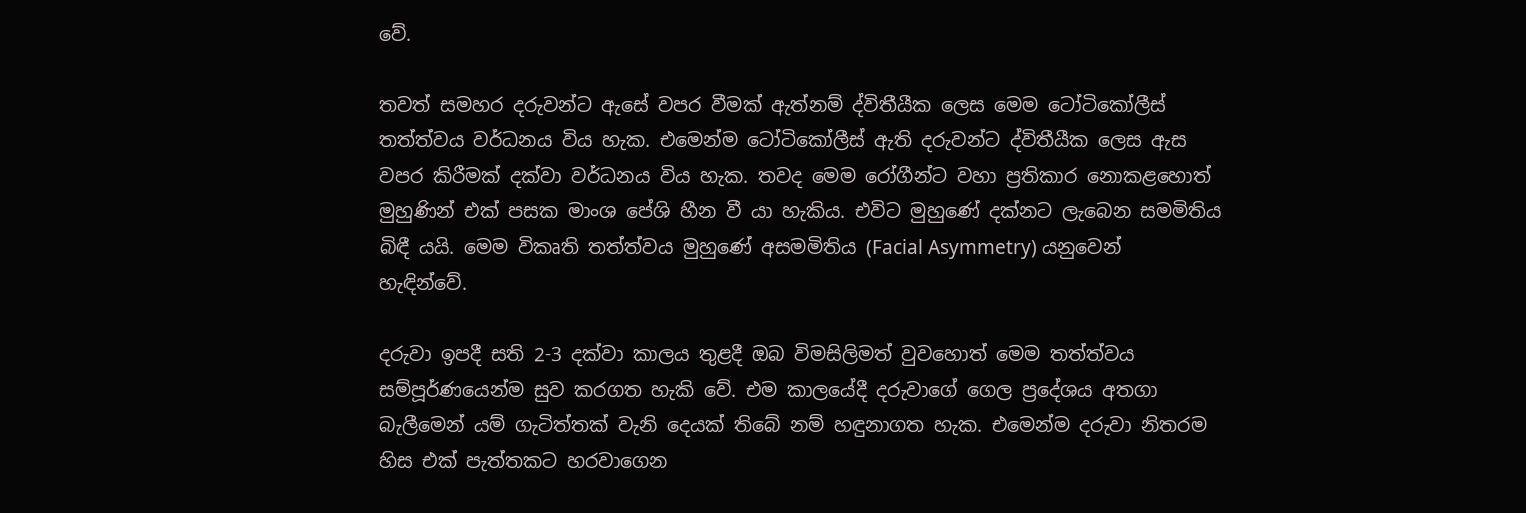වේ.

තවත් සමහර දරුවන්ට ඇසේ වපර වීමක් ඇත්නම් ද්විතීයීක ලෙස මෙම ටෝටිකෝලීස් තත්ත්වය වර්ධනය විය හැක. එමෙන්ම ටෝටිකෝලීස් ඇති දරුවන්ට ද්විතීයීක ලෙස ඇස වපර කිරීමක් දක්වා වර්ධනය විය හැක. තවද මෙම රෝගීන්ට වහා ප්‍රතිකාර නොකළහොත් මුහුණින් එක් පසක මාංශ පේශි හීන වී යා හැකිය. එවිට මුහුණේ දක්නට ලැබෙන සමමිතිය බිඳී යයි. මෙම විකෘති තත්ත්වය මුහුණේ අසමමිතිය (Facial Asymmetry) යනුවෙන් හැඳින්වේ.

දරුවා ඉපදී සති 2-3 දක්වා කාලය තුළදී ඔබ විමසිලිමත් වුවහොත් මෙම තත්ත්වය සම්පූර්ණයෙන්ම සුව කරගත හැකි වේ. එම කාලයේදී දරුවාගේ ගෙල ප්‍රදේශය අතගා බැලීමෙන් යම් ගැටිත්තක් වැනි දෙයක් තිබේ නම් හඳුනාගත හැක. එමෙන්ම දරුවා නිතරම හිස එක් පැත්තකට හරවාගෙන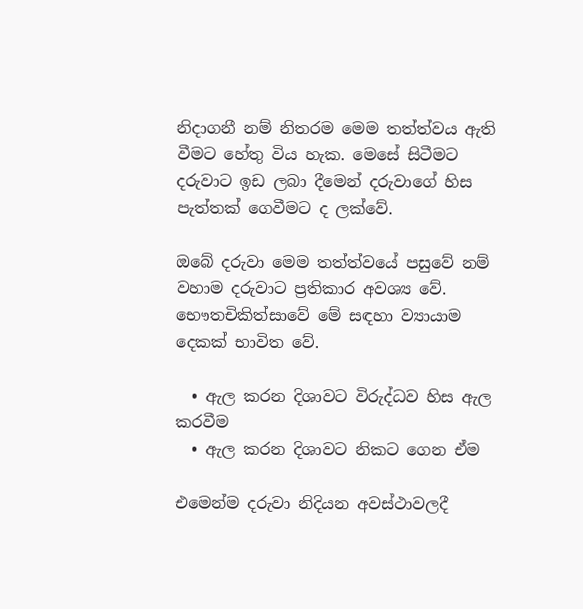නිදාගනී නම් නිතරම මෙම තත්ත්වය ඇති වීමට හේතු විය හැක. මෙසේ සිටීමට දරුවාට ඉඩ ලබා දීමෙන් දරුවාගේ හිස පැත්තක් ගෙවීමට ද ලක්වේ.

ඔබේ දරුවා මෙම තත්ත්වයේ පසුවේ නම් වහාම දරුවාට ප්‍රතිකාර අවශ්‍ය වේ. භෞතචිකිත්සාවේ මේ සඳහා ව්‍යායාම දෙකක් භාවිත වේ.

  • ඇල කරන දිශාවට විරුද්ධව හිස ඇල කරවීම
  • ඇල කරන දිශාවට නිකට ගෙන ඒම

එමෙන්ම දරුවා නිදියන අවස්ථාවලදී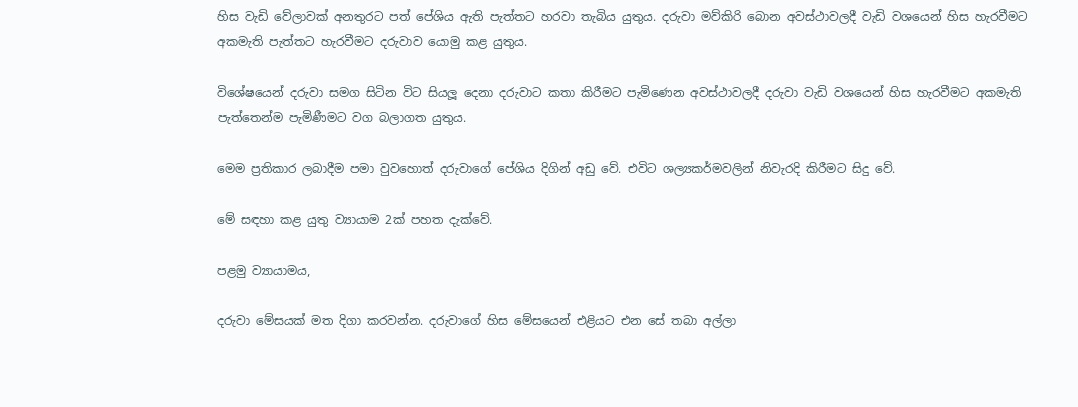හිස වැඩි වේලාවක් අනතුරට පත් පේශිය ඇති පැත්තට හරවා තැබිය යුතුය. දරුවා මව්කිරි බොන අවස්ථාවලදී වැඩි වශයෙන් හිස හැරවීමට අකමැති පැත්තට හැරවීමට දරුවාව යොමු කළ යුතුය.

විශේෂයෙන් දරුවා සමග සිටින විට සියලූ දෙනා දරුවාට කතා කිරීමට පැමිණෙන අවස්ථාවලදී දරුවා වැඩි වශයෙන් හිස හැරවීමට අකමැති පැත්තෙන්ම පැමිණීමට වග බලාගත යුතුය.

මෙම ප්‍රතිකාර ලබාදීම පමා වුවහොත් දරුවාගේ පේශිය දිගින් අඩු වේ. එවිට ශල්‍යකර්මවලින් නිවැරදි කිරීමට සිදු වේ.

මේ සඳහා කළ යුතු ව්‍යායාම 2ක් පහත දැක්වේ.

පළමු ව්‍යායාමය,

දරුවා මේසයක් මත දිගා කරවන්න. දරුවාගේ හිස මේසයෙන් එළියට එන සේ තබා අල්ලා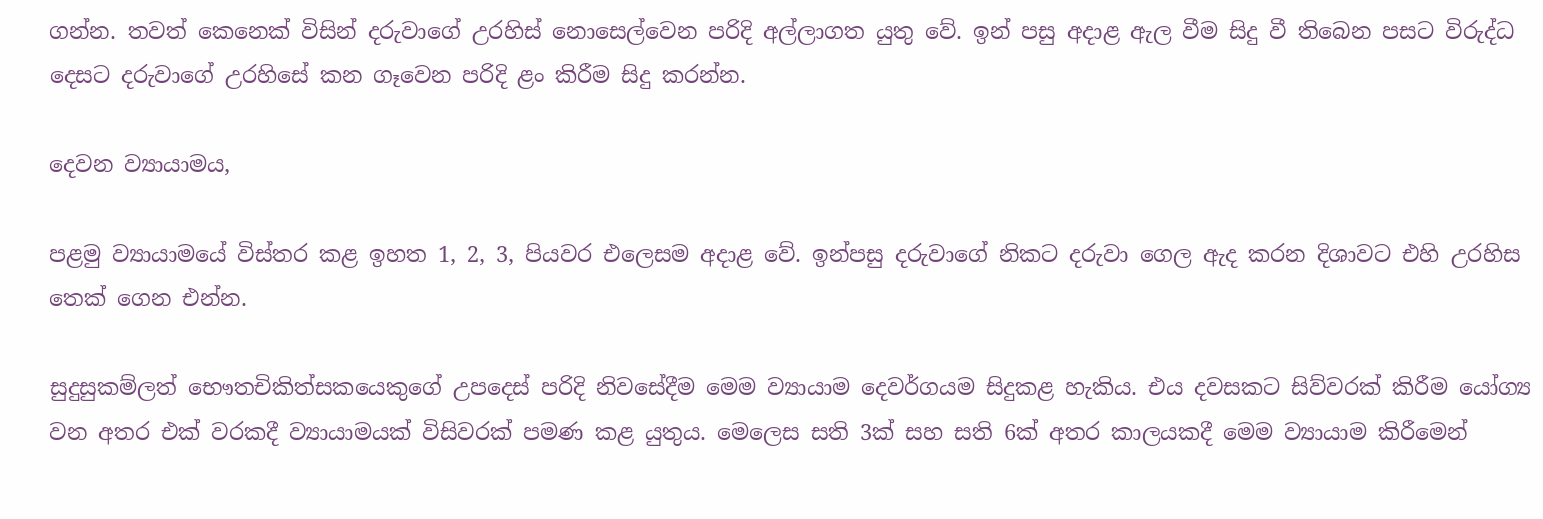ගන්න. තවත් කෙනෙක් විසින් දරුවාගේ උරහිස් නොසෙල්වෙන පරිදි අල්ලාගත යුතු වේ. ඉන් පසු අදාළ ඇල වීම සිදු වී තිබෙන පසට විරුද්ධ දෙසට දරුවාගේ උරහිසේ කන ගෑවෙන පරිදි ළං කිරීම සිදු කරන්න.

දෙවන ව්‍යායාමය,

පළමු ව්‍යායාමයේ විස්තර කළ ඉහත 1, 2, 3, පියවර එලෙසම අදාළ වේ. ඉන්පසු දරුවාගේ නිකට දරුවා ගෙල ඇද කරන දිශාවට එහි උරහිස තෙක් ගෙන එන්න.

සුදුසුකම්ලත් භෞතචිකිත්සකයෙකුගේ උපදෙස් පරිදි නිවසේදීම මෙම ව්‍යායාම දෙවර්ගයම සිදුකළ හැකිය. එය දවසකට සිව්වරක් කිරීම යෝග්‍ය වන අතර එක් වරකදී ව්‍යායාමයක් විසිවරක් පමණ කළ යුතුය. මෙලෙස සති 3ක් සහ සති 6ක් අතර කාලයකදී මෙම ව්‍යායාම කිරීමෙන්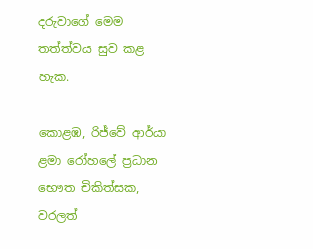දරුවාගේ මෙම තත්ත්වය සුව කළ හැක.

කොළඹ, රිජ්වේ ආර්යා ළමා රෝහලේ ප්‍රධාන භෞත චිකිත්සක, වරලත්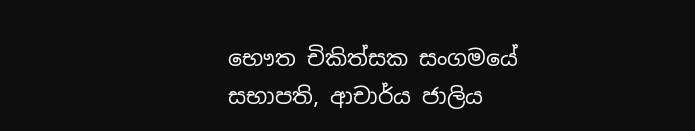භෞත චිකිත්සක සංගමයේ සභාපති, ආචාර්ය ජාලිය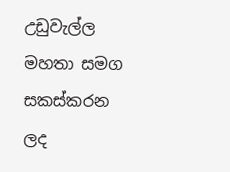උඩුවැල්ල මහතා සමග සකස්කරන ලද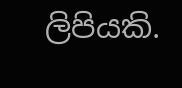ලිපියකි.